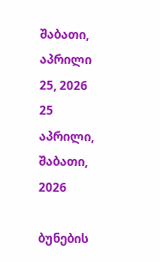შაბათი, აპრილი 25, 2026
25 აპრილი, შაბათი, 2026

ბუნების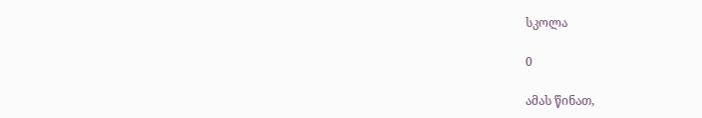სკოლა

0

ამას წინათ,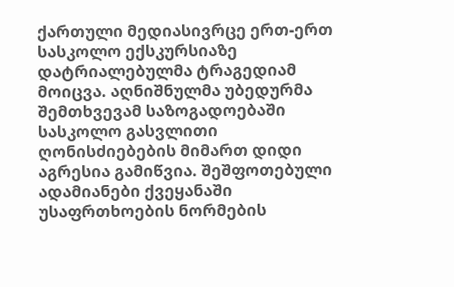ქართული მედიასივრცე ერთ-ერთ სასკოლო ექსკურსიაზე დატრიალებულმა ტრაგედიამ მოიცვა. აღნიშნულმა უბედურმა შემთხვევამ საზოგადოებაში სასკოლო გასვლითი ღონისძიებების მიმართ დიდი აგრესია გამიწვია. შეშფოთებული ადამიანები ქვეყანაში უსაფრთხოების ნორმების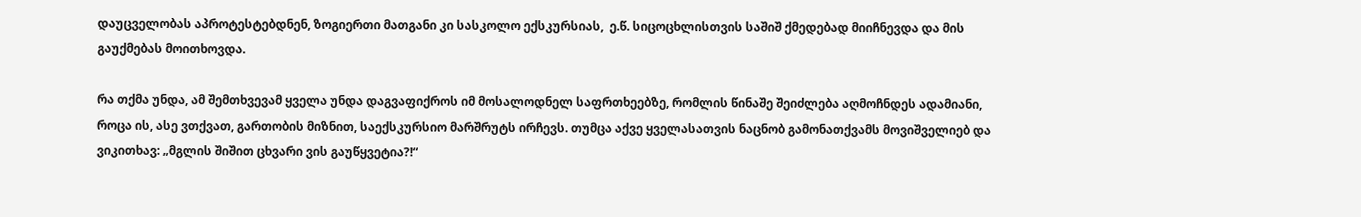დაუცველობას აპროტესტებდნენ, ზოგიერთი მათგანი კი სასკოლო ექსკურსიას,  ე.წ. სიცოცხლისთვის საშიშ ქმედებად მიიჩნევდა და მის გაუქმებას მოითხოვდა.

რა თქმა უნდა, ამ შემთხვევამ ყველა უნდა დაგვაფიქროს იმ მოსალოდნელ საფრთხეებზე, რომლის წინაშე შეიძლება აღმოჩნდეს ადამიანი, როცა ის, ასე ვთქვათ, გართობის მიზნით, საექსკურსიო მარშრუტს ირჩევს. თუმცა აქვე ყველასათვის ნაცნობ გამონათქვამს მოვიშველიებ და ვიკითხავ: „მგლის შიშით ცხვარი ვის გაუწყვეტია?!“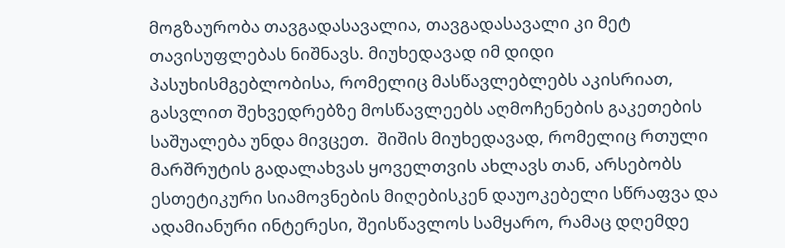მოგზაურობა თავგადასავალია, თავგადასავალი კი მეტ თავისუფლებას ნიშნავს. მიუხედავად იმ დიდი პასუხისმგებლობისა, რომელიც მასწავლებლებს აკისრიათ, გასვლით შეხვედრებზე მოსწავლეებს აღმოჩენების გაკეთების საშუალება უნდა მივცეთ.  შიშის მიუხედავად, რომელიც რთული მარშრუტის გადალახვას ყოველთვის ახლავს თან, არსებობს ესთეტიკური სიამოვნების მიღებისკენ დაუოკებელი სწრაფვა და ადამიანური ინტერესი, შეისწავლოს სამყარო, რამაც დღემდე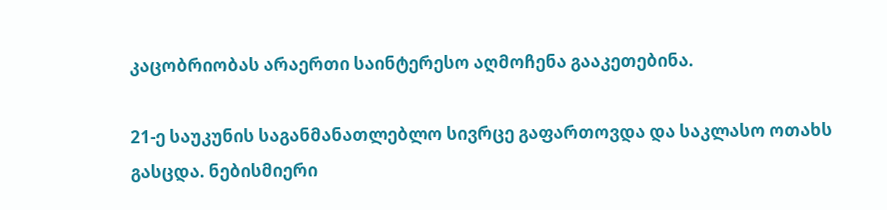კაცობრიობას არაერთი საინტერესო აღმოჩენა გააკეთებინა.

21-ე საუკუნის საგანმანათლებლო სივრცე გაფართოვდა და საკლასო ოთახს გასცდა. ნებისმიერი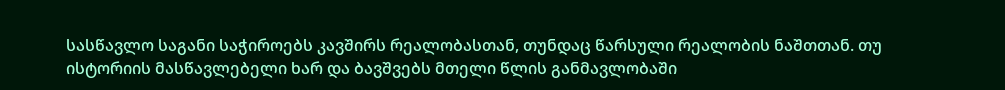სასწავლო საგანი საჭიროებს კავშირს რეალობასთან, თუნდაც წარსული რეალობის ნაშთთან. თუ ისტორიის მასწავლებელი ხარ და ბავშვებს მთელი წლის განმავლობაში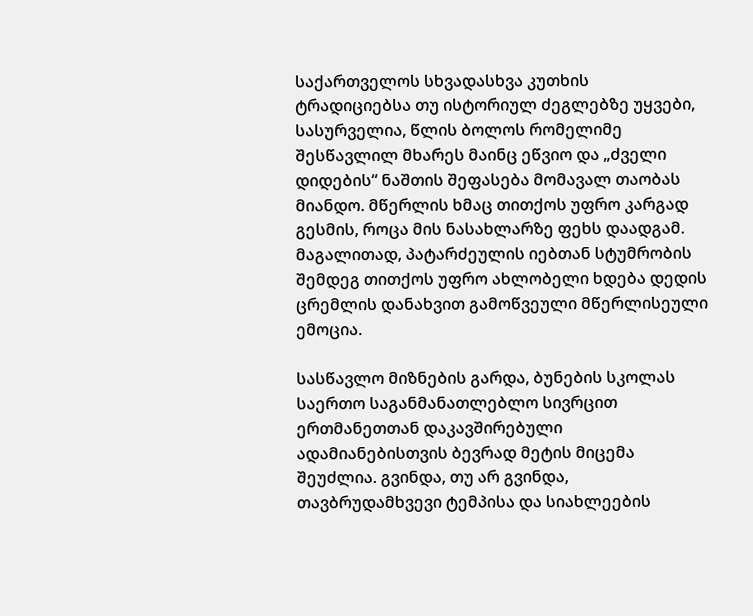საქართველოს სხვადასხვა კუთხის ტრადიციებსა თუ ისტორიულ ძეგლებზე უყვები, სასურველია, წლის ბოლოს რომელიმე შესწავლილ მხარეს მაინც ეწვიო და „ძველი დიდების“ ნაშთის შეფასება მომავალ თაობას მიანდო. მწერლის ხმაც თითქოს უფრო კარგად გესმის, როცა მის ნასახლარზე ფეხს დაადგამ. მაგალითად, პატარძეულის იებთან სტუმრობის შემდეგ თითქოს უფრო ახლობელი ხდება დედის ცრემლის დანახვით გამოწვეული მწერლისეული ემოცია.

სასწავლო მიზნების გარდა, ბუნების სკოლას საერთო საგანმანათლებლო სივრცით ერთმანეთთან დაკავშირებული ადამიანებისთვის ბევრად მეტის მიცემა შეუძლია. გვინდა, თუ არ გვინდა, თავბრუდამხვევი ტემპისა და სიახლეების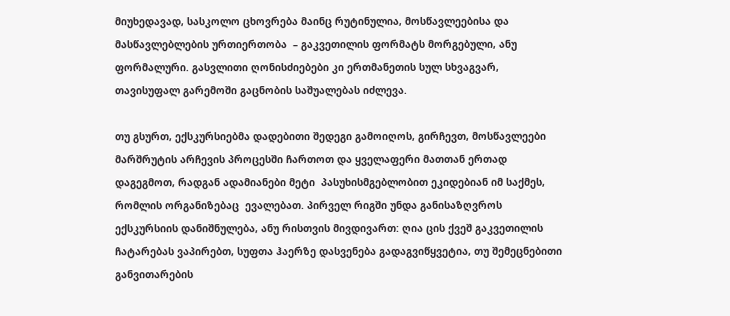მიუხედავად, სასკოლო ცხოვრება მაინც რუტინულია, მოსწავლეებისა და მასწავლებლების ურთიერთობა  – გაკვეთილის ფორმატს მორგებული, ანუ ფორმალური. გასვლითი ღონისძიებები კი ერთმანეთის სულ სხვაგვარ, თავისუფალ გარემოში გაცნობის საშუალებას იძლევა.

თუ გსურთ, ექსკურსიებმა დადებითი შედეგი გამოიღოს, გირჩევთ, მოსწავლეები მარშრუტის არჩევის პროცესში ჩართოთ და ყველაფერი მათთან ერთად დაგეგმოთ, რადგან ადამიანები მეტი  პასუხისმგებლობით ეკიდებიან იმ საქმეს, რომლის ორგანიზებაც  ევალებათ. პირველ რიგში უნდა განისაზღვროს ექსკურსიის დანიშნულება, ანუ რისთვის მივდივართ: ღია ცის ქვეშ გაკვეთილის ჩატარებას ვაპირებთ, სუფთა ჰაერზე დასვენება გადაგვიწყვეტია, თუ შემეცნებითი განვითარების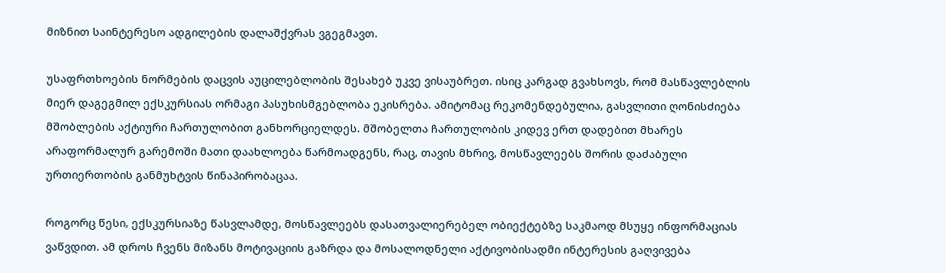მიზნით საინტერესო ადგილების დალაშქვრას ვგეგმავთ.

უსაფრთხოების ნორმების დაცვის აუცილებლობის შესახებ უკვე ვისაუბრეთ. ისიც კარგად გვახსოვს, რომ მასწავლებლის მიერ დაგეგმილ ექსკურსიას ორმაგი პასუხისმგებლობა ეკისრება. ამიტომაც რეკომენდებულია, გასვლითი ღონისძიება მშობლების აქტიური ჩართულობით განხორციელდეს. მშობელთა ჩართულობის კიდევ ერთ დადებით მხარეს არაფორმალურ გარემოში მათი დაახლოება წარმოადგენს, რაც, თავის მხრივ, მოსწავლეებს შორის დაძაბული ურთიერთობის განმუხტვის წინაპირობაცაა.

როგორც წესი, ექსკურსიაზე წასვლამდე, მოსწავლეებს დასათვალიერებელ ობიექტებზე საკმაოდ მსუყე ინფორმაციას ვაწვდით. ამ დროს ჩვენს მიზანს მოტივაციის გაზრდა და მოსალოდნელი აქტივობისადმი ინტერესის გაღვივება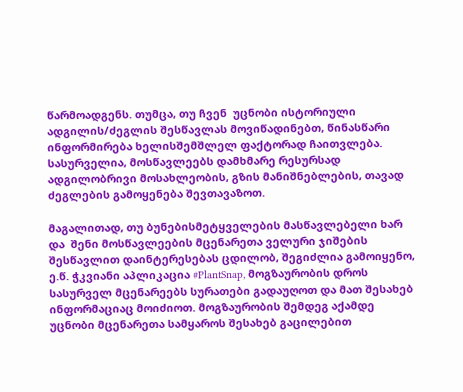წარმოადგენს. თუმცა, თუ ჩვენ  უცნობი ისტორიული ადგილის/ძეგლის შესწავლას მოვიწადინებთ, წინასწარი ინფორმირება ხელისშემშლელ ფაქტორად ჩაითვლება. სასურველია, მოსწავლეებს დამხმარე რესურსად ადგილობრივი მოსახლეობის, გზის მანიშნებლების, თავად ძეგლების გამოყენება შევთავაზოთ.

მაგალითად, თუ ბუნებისმეტყველების მასწავლებელი ხარ და  შენი მოსწავლეების მცენარეთა ველური ჯიშების შესწავლით დაინტერესებას ცდილობ, შეგიძლია გამოიყენო, ე.წ. ჭკვიანი აპლიკაცია #PlantSnap, მოგზაურობის დროს სასურველ მცენარეებს სურათები გადაუღოთ და მათ შესახებ ინფორმაციაც მოიძიოთ. მოგზაურობის შემდეგ აქამდე უცნობი მცენარეთა სამყაროს შესახებ გაცილებით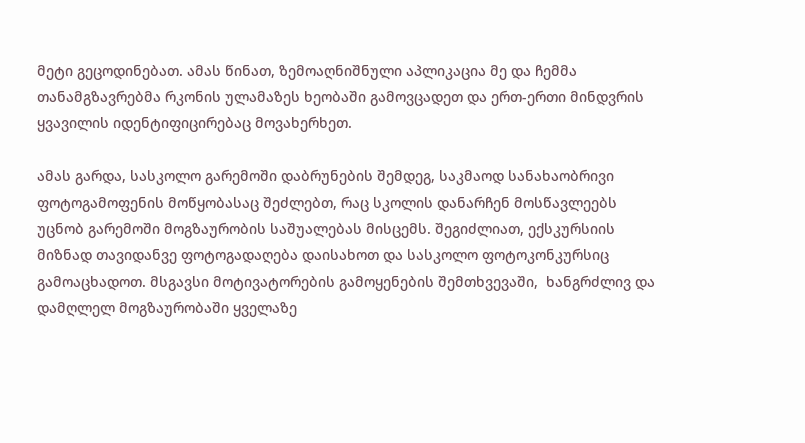მეტი გეცოდინებათ. ამას წინათ, ზემოაღნიშნული აპლიკაცია მე და ჩემმა თანამგზავრებმა რკონის ულამაზეს ხეობაში გამოვცადეთ და ერთ-ერთი მინდვრის ყვავილის იდენტიფიცირებაც მოვახერხეთ.

ამას გარდა, სასკოლო გარემოში დაბრუნების შემდეგ, საკმაოდ სანახაობრივი ფოტოგამოფენის მოწყობასაც შეძლებთ, რაც სკოლის დანარჩენ მოსწავლეებს უცნობ გარემოში მოგზაურობის საშუალებას მისცემს. შეგიძლიათ, ექსკურსიის მიზნად თავიდანვე ფოტოგადაღება დაისახოთ და სასკოლო ფოტოკონკურსიც გამოაცხადოთ. მსგავსი მოტივატორების გამოყენების შემთხვევაში,  ხანგრძლივ და დამღლელ მოგზაურობაში ყველაზე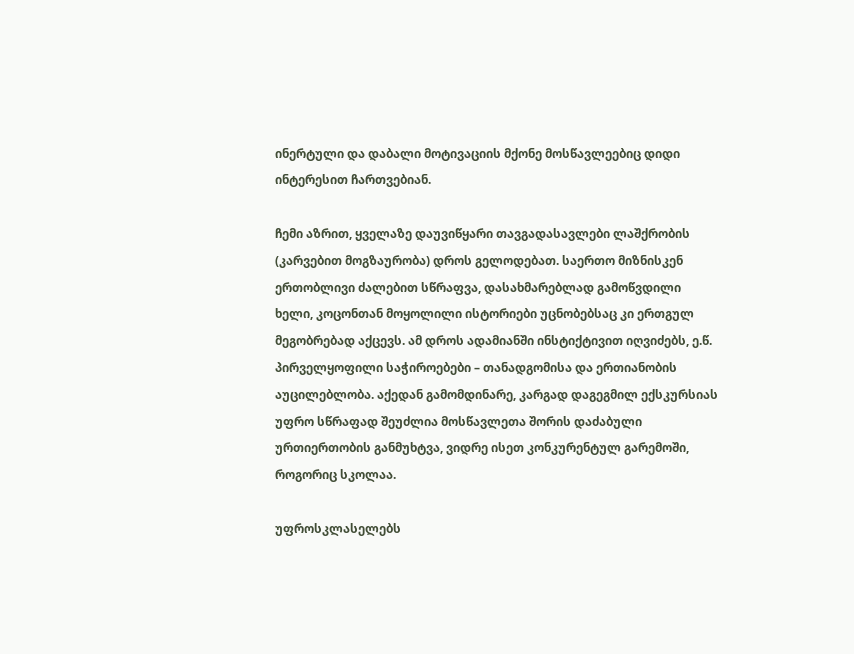ინერტული და დაბალი მოტივაციის მქონე მოსწავლეებიც დიდი ინტერესით ჩართვებიან.

ჩემი აზრით, ყველაზე დაუვიწყარი თავგადასავლები ლაშქრობის (კარვებით მოგზაურობა) დროს გელოდებათ. საერთო მიზნისკენ ერთობლივი ძალებით სწრაფვა, დასახმარებლად გამოწვდილი ხელი, კოცონთან მოყოლილი ისტორიები უცნობებსაც კი ერთგულ მეგობრებად აქცევს. ამ დროს ადამიანში ინსტიქტივით იღვიძებს, ე.წ. პირველყოფილი საჭიროებები – თანადგომისა და ერთიანობის აუცილებლობა. აქედან გამომდინარე, კარგად დაგეგმილ ექსკურსიას უფრო სწრაფად შეუძლია მოსწავლეთა შორის დაძაბული ურთიერთობის განმუხტვა, ვიდრე ისეთ კონკურენტულ გარემოში, როგორიც სკოლაა.

უფროსკლასელებს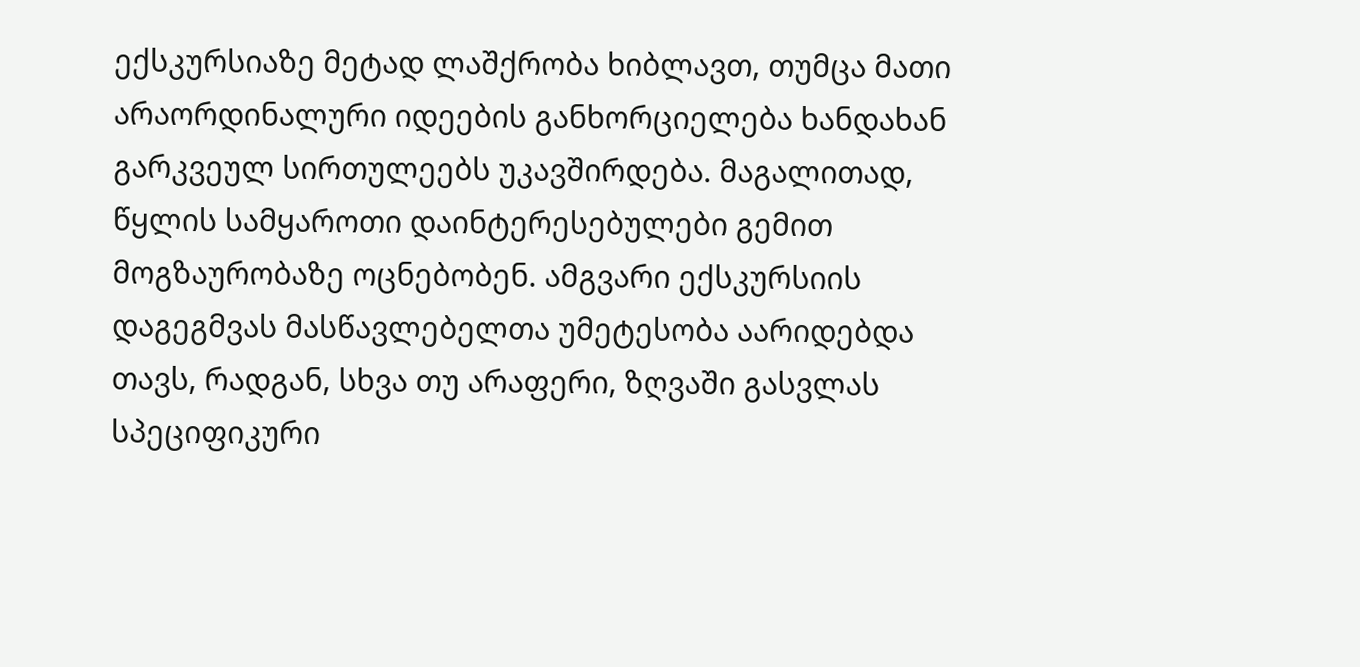ექსკურსიაზე მეტად ლაშქრობა ხიბლავთ, თუმცა მათი არაორდინალური იდეების განხორციელება ხანდახან გარკვეულ სირთულეებს უკავშირდება. მაგალითად, წყლის სამყაროთი დაინტერესებულები გემით მოგზაურობაზე ოცნებობენ. ამგვარი ექსკურსიის დაგეგმვას მასწავლებელთა უმეტესობა აარიდებდა თავს, რადგან, სხვა თუ არაფერი, ზღვაში გასვლას სპეციფიკური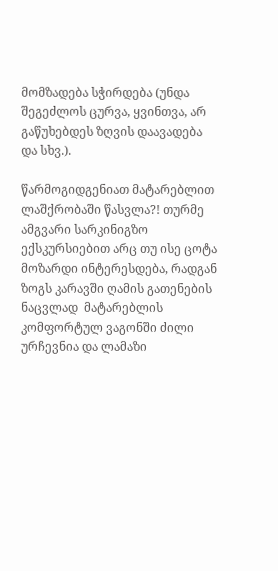მომზადება სჭირდება (უნდა შეგეძლოს ცურვა, ყვინთვა, არ გაწუხებდეს ზღვის დაავადება და სხვ.).

წარმოგიდგენიათ მატარებლით ლაშქრობაში წასვლა?! თურმე ამგვარი სარკინიგზო ექსკურსიებით არც თუ ისე ცოტა მოზარდი ინტერესდება, რადგან ზოგს კარავში ღამის გათენების ნაცვლად  მატარებლის კომფორტულ ვაგონში ძილი ურჩევნია და ლამაზი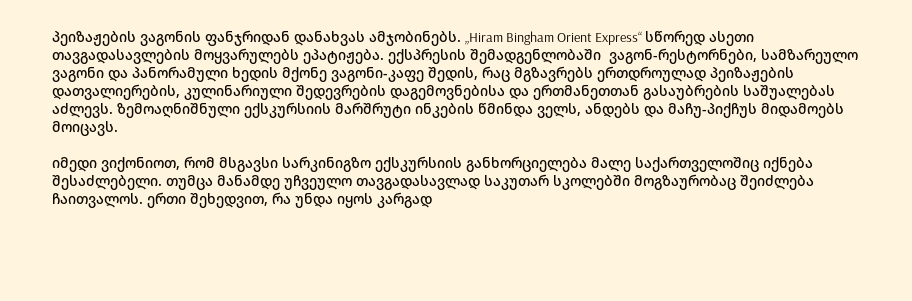პეიზაჟების ვაგონის ფანჯრიდან დანახვას ამჯობინებს. „Hiram Bingham Orient Express“ სწორედ ასეთი თავგადასავლების მოყვარულებს ეპატიჟება. ექსპრესის შემადგენლობაში  ვაგონ-რესტორნები, სამზარეულო ვაგონი და პანორამული ხედის მქონე ვაგონი-კაფე შედის, რაც მგზავრებს ერთდროულად პეიზაჟების დათვალიერების, კულინარიული შედევრების დაგემოვნებისა და ერთმანეთთან გასაუბრების საშუალებას აძლევს. ზემოაღნიშნული ექსკურსიის მარშრუტი ინკების წმინდა ველს, ანდებს და მაჩუ-პიქჩუს მიდამოებს მოიცავს.

იმედი ვიქონიოთ, რომ მსგავსი სარკინიგზო ექსკურსიის განხორციელება მალე საქართველოშიც იქნება შესაძლებელი. თუმცა მანამდე უჩვეულო თავგადასავლად საკუთარ სკოლებში მოგზაურობაც შეიძლება ჩაითვალოს. ერთი შეხედვით, რა უნდა იყოს კარგად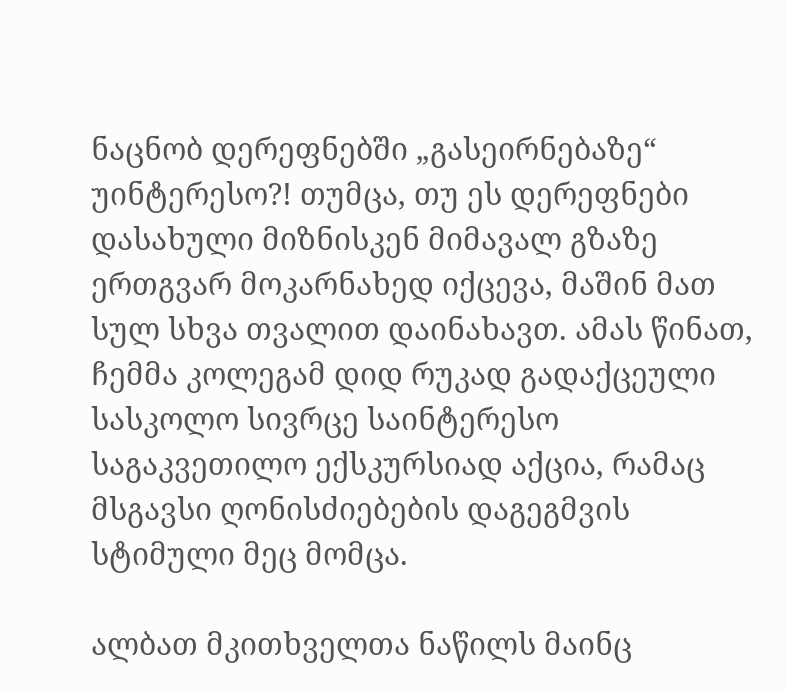ნაცნობ დერეფნებში „გასეირნებაზე“ უინტერესო?! თუმცა, თუ ეს დერეფნები  დასახული მიზნისკენ მიმავალ გზაზე ერთგვარ მოკარნახედ იქცევა, მაშინ მათ სულ სხვა თვალით დაინახავთ. ამას წინათ, ჩემმა კოლეგამ დიდ რუკად გადაქცეული სასკოლო სივრცე საინტერესო საგაკვეთილო ექსკურსიად აქცია, რამაც მსგავსი ღონისძიებების დაგეგმვის სტიმული მეც მომცა.

ალბათ მკითხველთა ნაწილს მაინც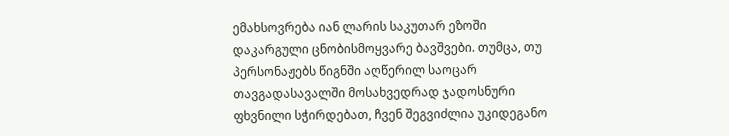ემახსოვრება იან ლარის საკუთარ ეზოში დაკარგული ცნობისმოყვარე ბავშვები. თუმცა, თუ პერსონაჟებს წიგნში აღწერილ საოცარ თავგადასავალში მოსახვედრად ჯადოსნური ფხვნილი სჭირდებათ, ჩვენ შეგვიძლია უკიდეგანო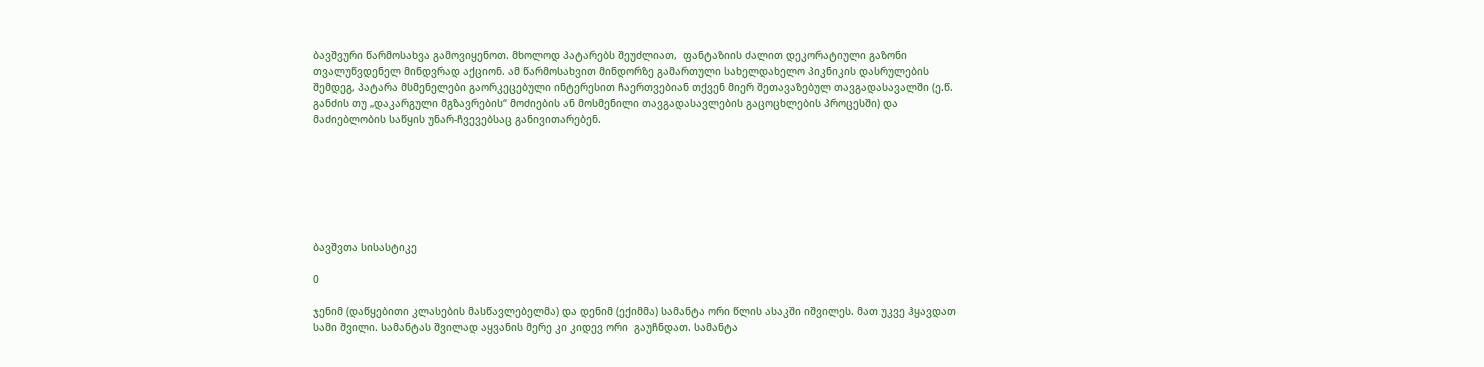ბავშვური წარმოსახვა გამოვიყენოთ. მხოლოდ პატარებს შეუძლიათ,  ფანტაზიის ძალით დეკორატიული გაზონი თვალუწვდენელ მინდვრად აქციონ. ამ წარმოსახვით მინდორზე გამართული სახელდახელო პიკნიკის დასრულების შემდეგ, პატარა მსმენელები გაორკეცებული ინტერესით ჩაერთვებიან თქვენ მიერ შეთავაზებულ თავგადასავალში (ე.წ. განძის თუ „დაკარგული მგზავრების“ მოძიების ან მოსმენილი თავგადასავლების გაცოცხლების პროცესში) და მაძიებლობის საწყის უნარ-ჩვევებსაც განივითარებენ.







ბავშვთა სისასტიკე

0

ჯენიმ (დაწყებითი კლასების მასწავლებელმა) და დენიმ (ექიმმა) სამანტა ორი წლის ასაკში იშვილეს. მათ უკვე ჰყავდათ სამი შვილი. სამანტას შვილად აყვანის მერე კი კიდევ ორი  გაუჩნდათ. სამანტა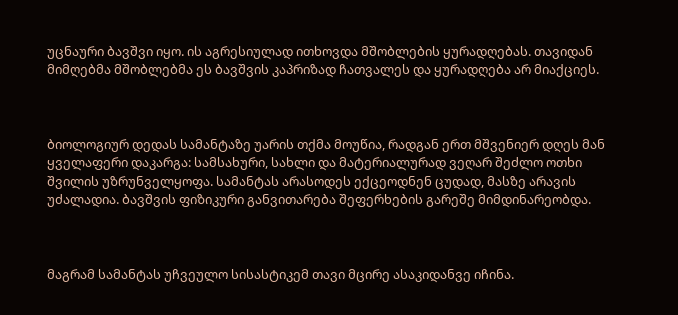უცნაური ბავშვი იყო. ის აგრესიულად ითხოვდა მშობლების ყურადღებას. თავიდან მიმღებმა მშობლებმა ეს ბავშვის კაპრიზად ჩათვალეს და ყურადღება არ მიაქციეს.



ბიოლოგიურ დედას სამანტაზე უარის თქმა მოუწია, რადგან ერთ მშვენიერ დღეს მან ყველაფერი დაკარგა: სამსახური, სახლი და მატერიალურად ვეღარ შეძლო ოთხი შვილის უზრუნველყოფა. სამანტას არასოდეს ექცეოდნენ ცუდად, მასზე არავის უძალადია. ბავშვის ფიზიკური განვითარება შეფერხების გარეშე მიმდინარეობდა.



მაგრამ სამანტას უჩვეულო სისასტიკემ თავი მცირე ასაკიდანვე იჩინა.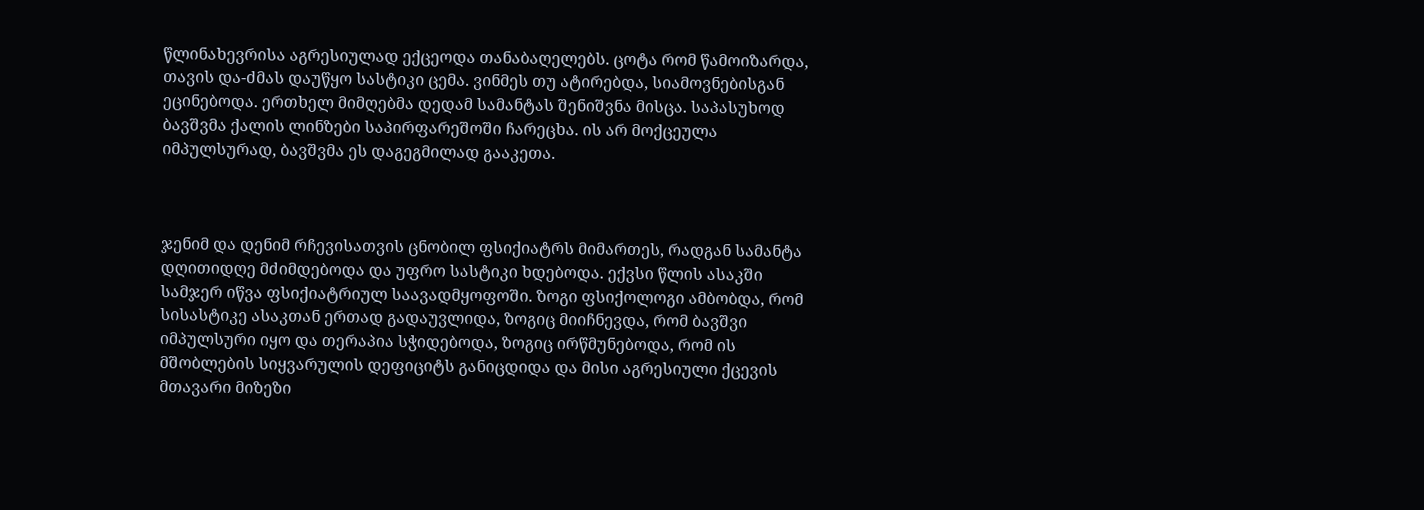წლინახევრისა აგრესიულად ექცეოდა თანაბაღელებს. ცოტა რომ წამოიზარდა, თავის და-ძმას დაუწყო სასტიკი ცემა. ვინმეს თუ ატირებდა, სიამოვნებისგან ეცინებოდა. ერთხელ მიმღებმა დედამ სამანტას შენიშვნა მისცა. საპასუხოდ ბავშვმა ქალის ლინზები საპირფარეშოში ჩარეცხა. ის არ მოქცეულა იმპულსურად, ბავშვმა ეს დაგეგმილად გააკეთა.



ჯენიმ და დენიმ რჩევისათვის ცნობილ ფსიქიატრს მიმართეს, რადგან სამანტა დღითიდღე მძიმდებოდა და უფრო სასტიკი ხდებოდა. ექვსი წლის ასაკში სამჯერ იწვა ფსიქიატრიულ საავადმყოფოში. ზოგი ფსიქოლოგი ამბობდა, რომ სისასტიკე ასაკთან ერთად გადაუვლიდა, ზოგიც მიიჩნევდა, რომ ბავშვი იმპულსური იყო და თერაპია სჭიდებოდა, ზოგიც ირწმუნებოდა, რომ ის მშობლების სიყვარულის დეფიციტს განიცდიდა და მისი აგრესიული ქცევის მთავარი მიზეზი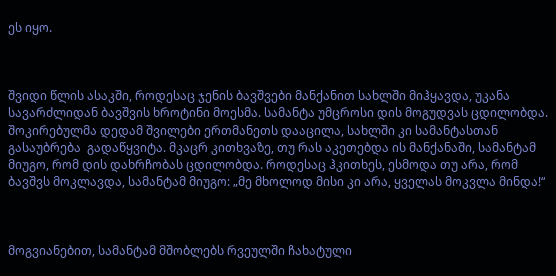ეს იყო.



შვიდი წლის ასაკში, როდესაც ჯენის ბავშვები მანქანით სახლში მიჰყავდა, უკანა სავარძლიდან ბავშვის ხროტინი მოესმა. სამანტა უმცროსი დის მოგუდვას ცდილობდა. შოკირებულმა დედამ შვილები ერთმანეთს დააცილა, სახლში კი სამანტასთან გასაუბრება  გადაწყვიტა. მკაცრ კითხვაზე, თუ რას აკეთებდა ის მანქანაში, სამანტამ მიუგო, რომ დის დახრჩობას ცდილობდა. როდესაც ჰკითხეს, ესმოდა თუ არა, რომ ბავშვს მოკლავდა, სამანტამ მიუგო: „მე მხოლოდ მისი კი არა, ყველას მოკვლა მინდა!“



მოგვიანებით, სამანტამ მშობლებს რვეულში ჩახატული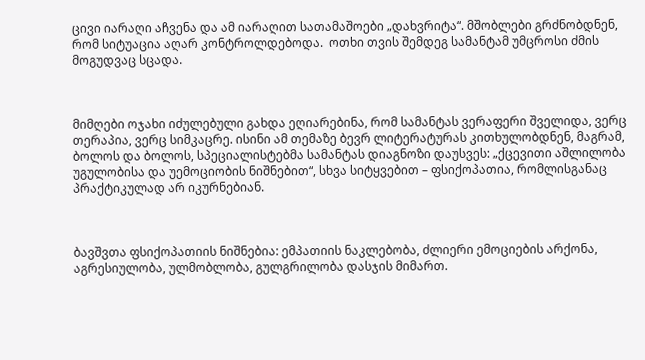ცივი იარაღი აჩვენა და ამ იარაღით სათამაშოები „დახვრიტა“. მშობლები გრძნობდნენ, რომ სიტუაცია აღარ კონტროლდებოდა.  ოთხი თვის შემდეგ სამანტამ უმცროსი ძმის მოგუდვაც სცადა.



მიმღები ოჯახი იძულებული გახდა ეღიარებინა, რომ სამანტას ვერაფერი შველიდა, ვერც თერაპია, ვერც სიმკაცრე. ისინი ამ თემაზე ბევრ ლიტერატურას კითხულობდნენ, მაგრამ, ბოლოს და ბოლოს, სპეციალისტებმა სამანტას დიაგნოზი დაუსვეს: „ქცევითი აშლილობა უგულობისა და უემოციობის ნიშნებით“, სხვა სიტყვებით – ფსიქოპათია, რომლისგანაც პრაქტიკულად არ იკურნებიან.



ბავშვთა ფსიქოპათიის ნიშნებია: ემპათიის ნაკლებობა, ძლიერი ემოციების არქონა, აგრესიულობა, ულმობლობა, გულგრილობა დასჯის მიმართ.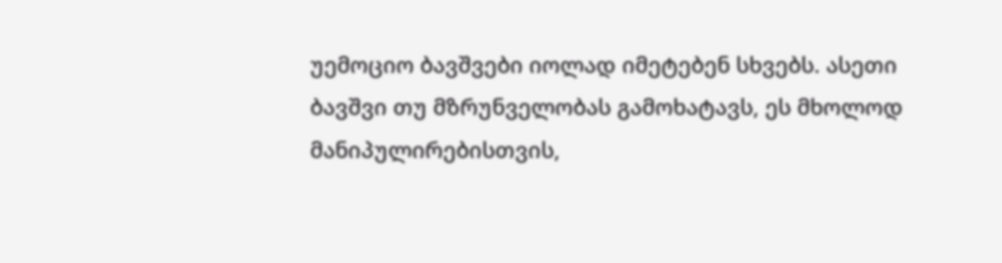უემოციო ბავშვები იოლად იმეტებენ სხვებს. ასეთი ბავშვი თუ მზრუნველობას გამოხატავს, ეს მხოლოდ მანიპულირებისთვის,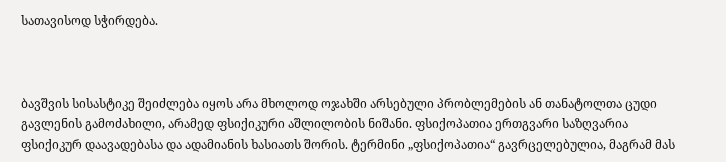სათავისოდ სჭირდება.



ბავშვის სისასტიკე შეიძლება იყოს არა მხოლოდ ოჯახში არსებული პრობლემების ან თანატოლთა ცუდი გავლენის გამოძახილი, არამედ ფსიქიკური აშლილობის ნიშანი. ფსიქოპათია ერთგვარი საზღვარია ფსიქიკურ დაავადებასა და ადამიანის ხასიათს შორის. ტერმინი „ფსიქოპათია“ გავრცელებულია, მაგრამ მას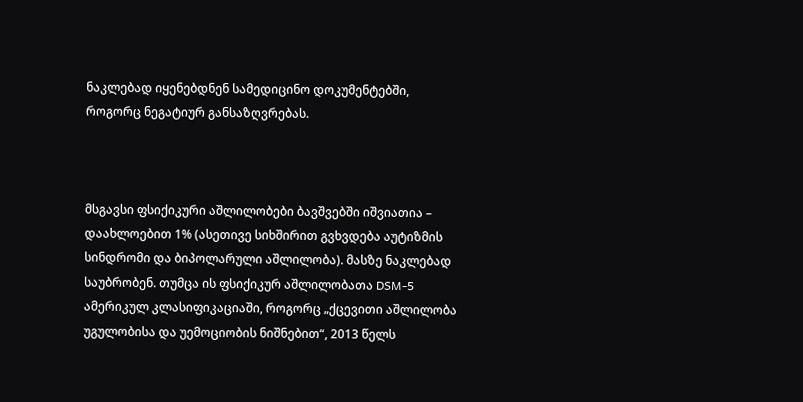ნაკლებად იყენებდნენ სამედიცინო დოკუმენტებში, როგორც ნეგატიურ განსაზღვრებას.



მსგავსი ფსიქიკური აშლილობები ბავშვებში იშვიათია – დაახლოებით 1% (ასეთივე სიხშირით გვხვდება აუტიზმის სინდრომი და ბიპოლარული აშლილობა). მასზე ნაკლებად საუბრობენ. თუმცა ის ფსიქიკურ აშლილობათა DSM-5 ამერიკულ კლასიფიკაციაში, როგორც „ქცევითი აშლილობა უგულობისა და უემოციობის ნიშნებით“, 2013 წელს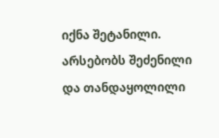იქნა შეტანილი. არსებობს შეძენილი და თანდაყოლილი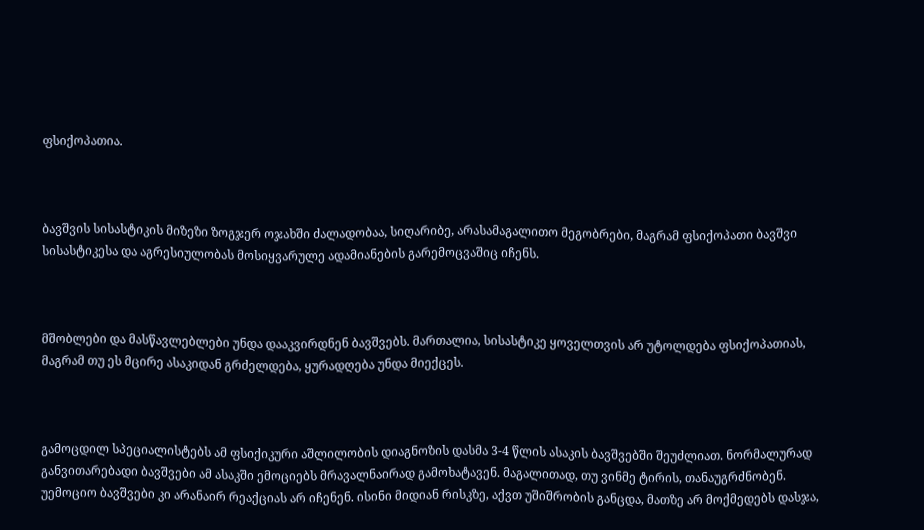ფსიქოპათია.



ბავშვის სისასტიკის მიზეზი ზოგჯერ ოჯახში ძალადობაა, სიღარიბე, არასამაგალითო მეგობრები, მაგრამ ფსიქოპათი ბავშვი სისასტიკესა და აგრესიულობას მოსიყვარულე ადამიანების გარემოცვაშიც იჩენს.



მშობლები და მასწავლებლები უნდა დააკვირდნენ ბავშვებს. მართალია, სისასტიკე ყოველთვის არ უტოლდება ფსიქოპათიას, მაგრამ თუ ეს მცირე ასაკიდან გრძელდება, ყურადღება უნდა მიექცეს.



გამოცდილ სპეციალისტებს ამ ფსიქიკური აშლილობის დიაგნოზის დასმა 3-4 წლის ასაკის ბავშვებში შეუძლიათ. ნორმალურად განვითარებადი ბავშვები ამ ასაკში ემოციებს მრავალნაირად გამოხატავენ. მაგალითად, თუ ვინმე ტირის, თანაუგრძნობენ. უემოციო ბავშვები კი არანაირ რეაქციას არ იჩენენ. ისინი მიდიან რისკზე, აქვთ უშიშრობის განცდა, მათზე არ მოქმედებს დასჯა,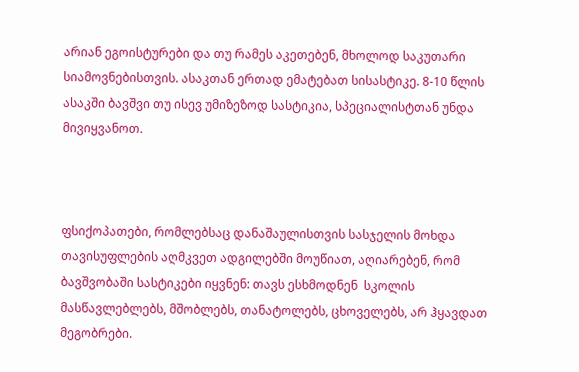არიან ეგოისტურები და თუ რამეს აკეთებენ, მხოლოდ საკუთარი სიამოვნებისთვის. ასაკთან ერთად ემატებათ სისასტიკე. 8-10 წლის ასაკში ბავშვი თუ ისევ უმიზეზოდ სასტიკია, სპეციალისტთან უნდა მივიყვანოთ.



ფსიქოპათები, რომლებსაც დანაშაულისთვის სასჯელის მოხდა თავისუფლების აღმკვეთ ადგილებში მოუწიათ, აღიარებენ, რომ ბავშვობაში სასტიკები იყვნენ: თავს ესხმოდნენ  სკოლის მასწავლებლებს, მშობლებს, თანატოლებს, ცხოველებს, არ ჰყავდათ მეგობრები.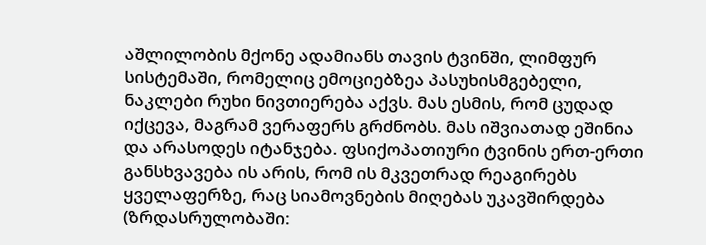აშლილობის მქონე ადამიანს თავის ტვინში, ლიმფურ სისტემაში, რომელიც ემოციებზეა პასუხისმგებელი, ნაკლები რუხი ნივთიერება აქვს. მას ესმის, რომ ცუდად იქცევა, მაგრამ ვერაფერს გრძნობს. მას იშვიათად ეშინია და არასოდეს იტანჯება. ფსიქოპათიური ტვინის ერთ-ერთი განსხვავება ის არის, რომ ის მკვეთრად რეაგირებს ყველაფერზე, რაც სიამოვნების მიღებას უკავშირდება (ზრდასრულობაში: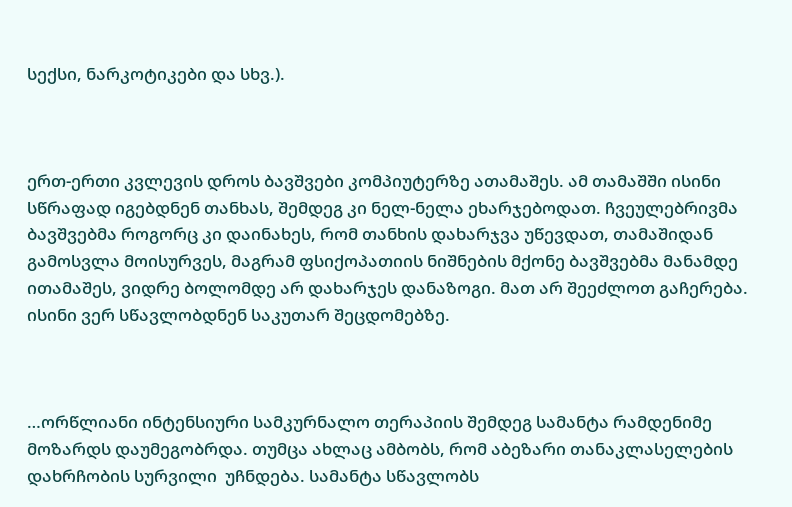სექსი, ნარკოტიკები და სხვ.).



ერთ-ერთი კვლევის დროს ბავშვები კომპიუტერზე ათამაშეს. ამ თამაშში ისინი სწრაფად იგებდნენ თანხას, შემდეგ კი ნელ-ნელა ეხარჯებოდათ. ჩვეულებრივმა ბავშვებმა როგორც კი დაინახეს, რომ თანხის დახარჯვა უწევდათ, თამაშიდან გამოსვლა მოისურვეს, მაგრამ ფსიქოპათიის ნიშნების მქონე ბავშვებმა მანამდე ითამაშეს, ვიდრე ბოლომდე არ დახარჯეს დანაზოგი. მათ არ შეეძლოთ გაჩერება. ისინი ვერ სწავლობდნენ საკუთარ შეცდომებზე.



…ორწლიანი ინტენსიური სამკურნალო თერაპიის შემდეგ სამანტა რამდენიმე მოზარდს დაუმეგობრდა. თუმცა ახლაც ამბობს, რომ აბეზარი თანაკლასელების დახრჩობის სურვილი  უჩნდება. სამანტა სწავლობს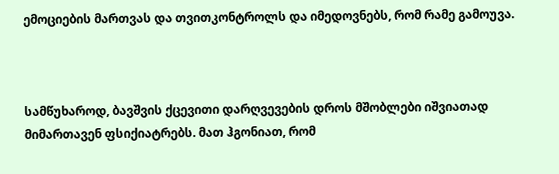ემოციების მართვას და თვითკონტროლს და იმედოვნებს, რომ რამე გამოუვა.



სამწუხაროდ, ბავშვის ქცევითი დარღვევების დროს მშობლები იშვიათად მიმართავენ ფსიქიატრებს. მათ ჰგონიათ, რომ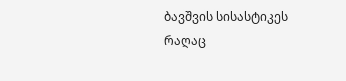ბავშვის სისასტიკეს რაღაც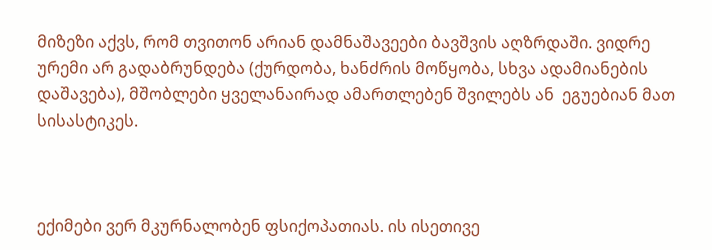მიზეზი აქვს, რომ თვითონ არიან დამნაშავეები ბავშვის აღზრდაში. ვიდრე ურემი არ გადაბრუნდება (ქურდობა, ხანძრის მოწყობა, სხვა ადამიანების დაშავება), მშობლები ყველანაირად ამართლებენ შვილებს ან  ეგუებიან მათ სისასტიკეს.



ექიმები ვერ მკურნალობენ ფსიქოპათიას. ის ისეთივე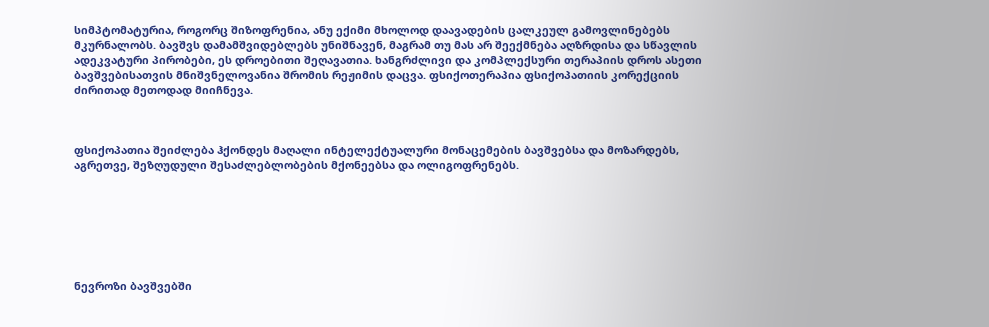სიმპტომატურია, როგორც შიზოფრენია, ანუ ექიმი მხოლოდ დაავადების ცალკეულ გამოვლინებებს მკურნალობს. ბავშვს დამამშვიდებლებს უნიშნავენ, მაგრამ თუ მას არ შეექმნება აღზრდისა და სწავლის ადეკვატური პირობები, ეს დროებითი შეღავათია. ხანგრძლივი და კომპლექსური თერაპიის დროს ასეთი ბავშვებისათვის მნიშვნელოვანია შრომის რეჟიმის დაცვა. ფსიქოთერაპია ფსიქოპათიის კორექციის ძირითად მეთოდად მიიჩნევა.



ფსიქოპათია შეიძლება ჰქონდეს მაღალი ინტელექტუალური მონაცემების ბავშვებსა და მოზარდებს, აგრეთვე, შეზღუდული შესაძლებლობების მქონეებსა და ოლიგოფრენებს.







ნევროზი ბავშვებში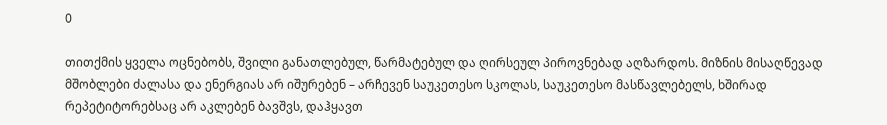0

თითქმის ყველა ოცნებობს, შვილი განათლებულ, წარმატებულ და ღირსეულ პიროვნებად აღზარდოს. მიზნის მისაღწევად მშობლები ძალასა და ენერგიას არ იშურებენ – არჩევენ საუკეთესო სკოლას, საუკეთესო მასწავლებელს, ხშირად რეპეტიტორებსაც არ აკლებენ ბავშვს, დაჰყავთ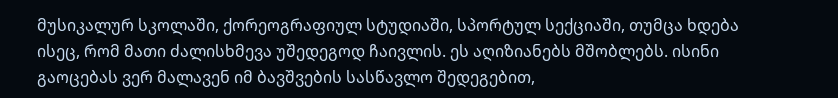მუსიკალურ სკოლაში, ქორეოგრაფიულ სტუდიაში, სპორტულ სექციაში, თუმცა ხდება ისეც, რომ მათი ძალისხმევა უშედეგოდ ჩაივლის. ეს აღიზიანებს მშობლებს. ისინი გაოცებას ვერ მალავენ იმ ბავშვების სასწავლო შედეგებით,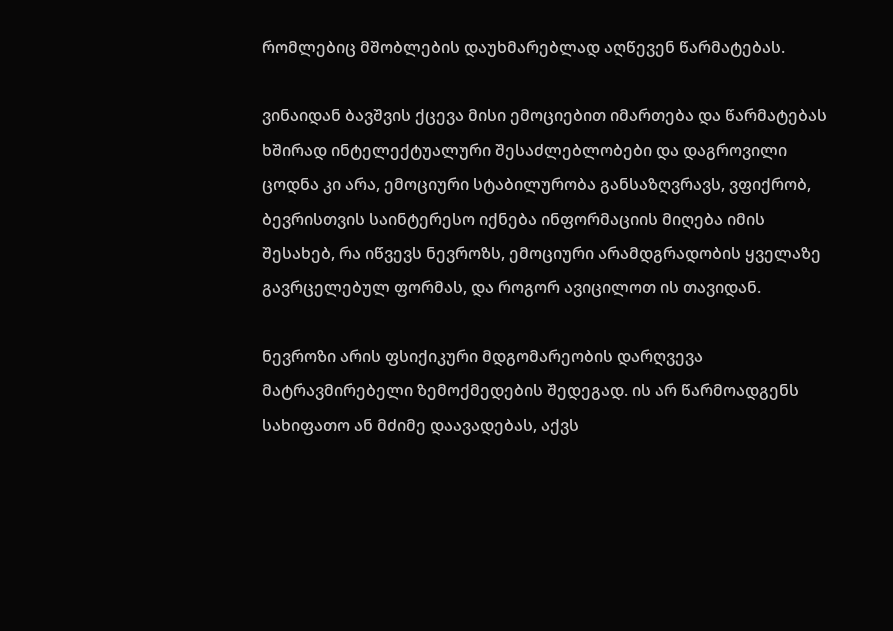რომლებიც მშობლების დაუხმარებლად აღწევენ წარმატებას.

ვინაიდან ბავშვის ქცევა მისი ემოციებით იმართება და წარმატებას ხშირად ინტელექტუალური შესაძლებლობები და დაგროვილი ცოდნა კი არა, ემოციური სტაბილურობა განსაზღვრავს, ვფიქრობ, ბევრისთვის საინტერესო იქნება ინფორმაციის მიღება იმის შესახებ, რა იწვევს ნევროზს, ემოციური არამდგრადობის ყველაზე გავრცელებულ ფორმას, და როგორ ავიცილოთ ის თავიდან.

ნევროზი არის ფსიქიკური მდგომარეობის დარღვევა მატრავმირებელი ზემოქმედების შედეგად. ის არ წარმოადგენს სახიფათო ან მძიმე დაავადებას, აქვს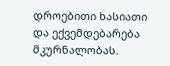დროებითი ხასიათი და ექვემდებარება მკურნალობას.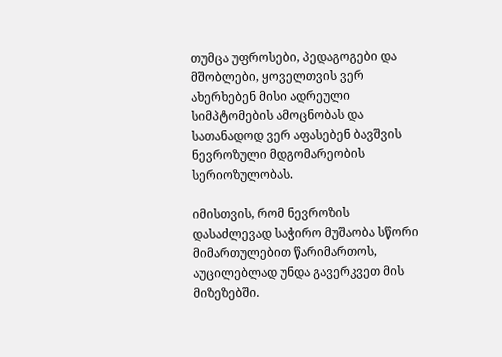თუმცა უფროსები, პედაგოგები და მშობლები, ყოველთვის ვერ ახერხებენ მისი ადრეული სიმპტომების ამოცნობას და სათანადოდ ვერ აფასებენ ბავშვის ნევროზული მდგომარეობის სერიოზულობას.

იმისთვის, რომ ნევროზის დასაძლევად საჭირო მუშაობა სწორი მიმართულებით წარიმართოს, აუცილებლად უნდა გავერკვეთ მის მიზეზებში.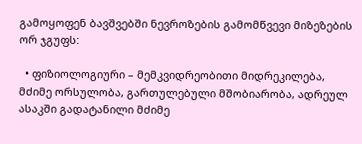გამოყოფენ ბავშვებში ნევროზების გამომწვევი მიზეზების ორ ჯგუფს:

  • ფიზიოლოგიური – მემკვიდრეობითი მიდრეკილება, მძიმე ორსულობა, გართულებული მშობიარობა, ადრეულ ასაკში გადატანილი მძიმე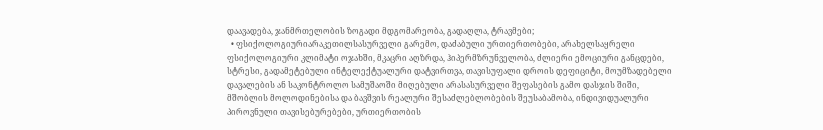დაავადება, ჯანმრთელობის ზოგადი მდგომარეობა, გადაღლა, ტრავმები;
  • ფსიქოლოგიურიარაკეთილსასურველი გარემო, დაძაბული ურთიერთობები, არახელსაყრელი ფსიქოლოგიური კლიმატი ოჯახში, მკაცრი აღზრდა, ჰიპერმზრუნველობა, ძლიერი ემოციური განცდები, სტრესი, გადამეტებული ინტელექტუალური დატვირთვა, თავისუფალი დროის დეფიციტი, მოუმზადებელი დავალების ან საკონტროლო სამუშაოში მიღებული არასასურველი შეფასების გამო დასჯის შიში, მშობლის მოლოდინებისა და ბავშვის რეალური შესაძლებლობების შეუსაბამობა, ინდივიდუალური პიროვნული თავისებურებები, ურთიერთობის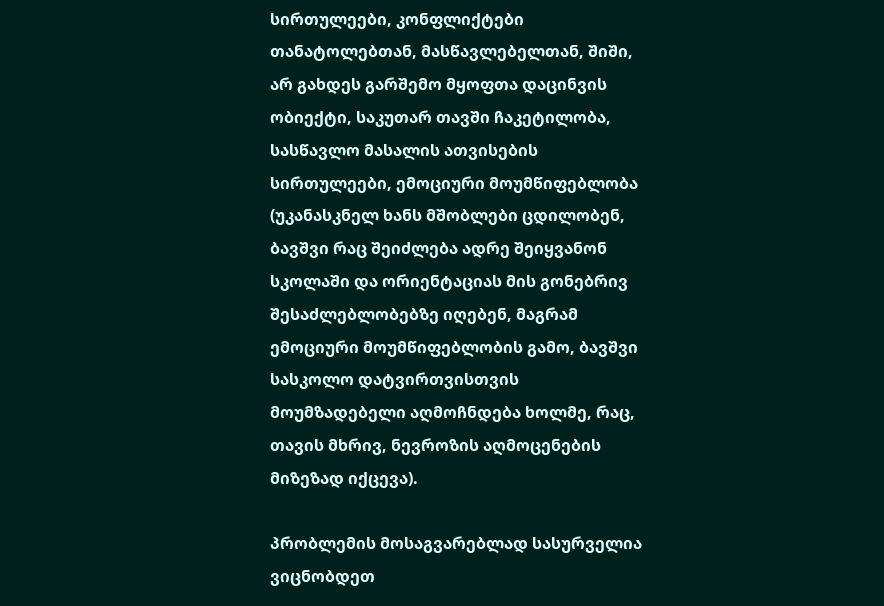სირთულეები, კონფლიქტები თანატოლებთან, მასწავლებელთან, შიში, არ გახდეს გარშემო მყოფთა დაცინვის ობიექტი, საკუთარ თავში ჩაკეტილობა, სასწავლო მასალის ათვისების სირთულეები, ემოციური მოუმწიფებლობა (უკანასკნელ ხანს მშობლები ცდილობენ, ბავშვი რაც შეიძლება ადრე შეიყვანონ სკოლაში და ორიენტაციას მის გონებრივ შესაძლებლობებზე იღებენ, მაგრამ ემოციური მოუმწიფებლობის გამო, ბავშვი სასკოლო დატვირთვისთვის მოუმზადებელი აღმოჩნდება ხოლმე, რაც, თავის მხრივ, ნევროზის აღმოცენების მიზეზად იქცევა).

პრობლემის მოსაგვარებლად სასურველია ვიცნობდეთ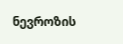ნევროზის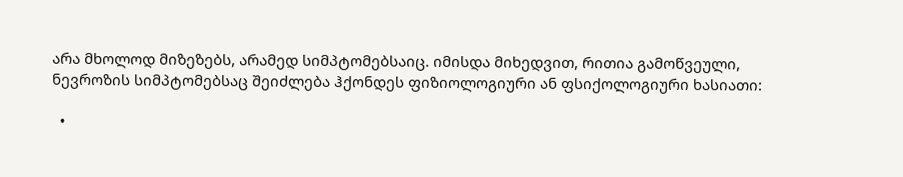არა მხოლოდ მიზეზებს, არამედ სიმპტომებსაიც. იმისდა მიხედვით, რითია გამოწვეული, ნევროზის სიმპტომებსაც შეიძლება ჰქონდეს ფიზიოლოგიური ან ფსიქოლოგიური ხასიათი:

  •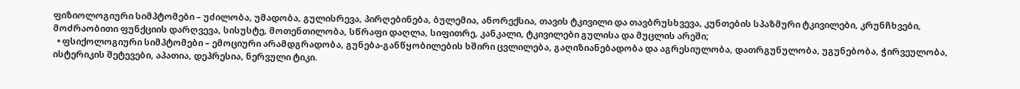ფიზიოლოგიური სიმპტომები – უძილობა, უმადობა, გულისრევა, პირღებინება, ბულემია, ანორექსია, თავის ტკივილი და თავბრუსხვევა, კუნთების სპაზმური ტკივილები, კრუნჩხვები, მოძრაობითი ფუნქციის დარღვევა, სისუსტე, მოთენთილობა, სწრაფი დაღლა, სიფითრე, კანკალი, ტკივილები გულისა და მუცლის არეში;
  • ფსიქოლოგიური სიმპტომები – ემოციური არამდგრადობა, გუნება-განწყობილების ხშირი ცვლილება, გაღიზიანებადობა და აგრესიულობა, დათრგუნულობა, უგუნებობა, ჭირვეულობა, ისტერიკის შეტევები, აპათია, დეპრესია, ნერვული ტიკი.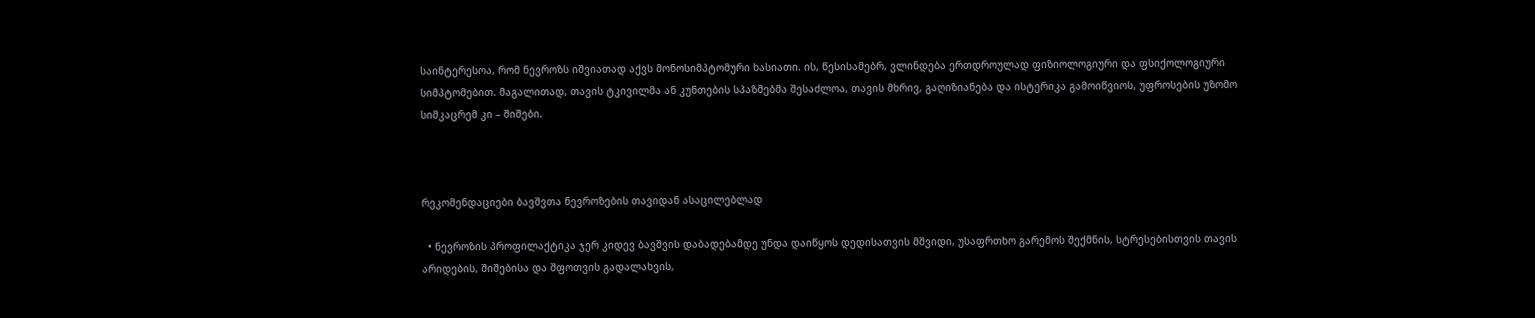საინტერესოა, რომ ნევროზს იშვიათად აქვს მონოსიმპტომური ხასიათი. ის, წესისამებრ, ვლინდება ერთდროულად ფიზიოლოგიური და ფსიქოლოგიური სიმპტომებით. მაგალითად, თავის ტკივილმა ან კუნთების სპაზმებმა შესაძლოა, თავის მხრივ, გაღიზიანება და ისტერიკა გამოიწვიოს, უფროსების უზომო სიმკაცრემ კი – შიშები.



რეკომენდაციები ბავშვთა ნევროზების თავიდან ასაცილებლად

  • ნევროზის პროფილაქტიკა ჯერ კიდევ ბავშვის დაბადებამდე უნდა დაიწყოს დედისათვის მშვიდი, უსაფრთხო გარემოს შექმნის, სტრესებისთვის თავის არიდების, შიშებისა და შფოთვის გადალახვის,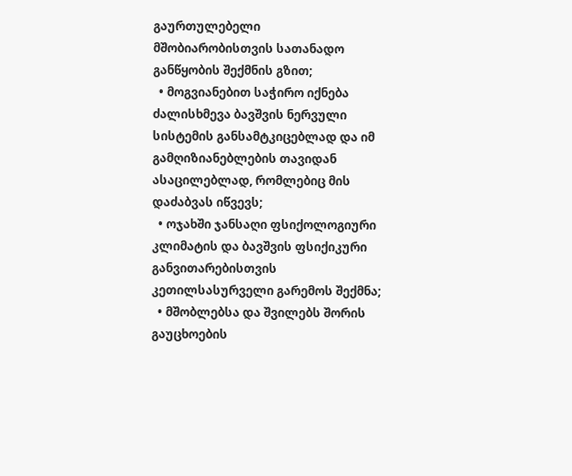გაურთულებელი მშობიარობისთვის სათანადო განწყობის შექმნის გზით;
  • მოგვიანებით საჭირო იქნება ძალისხმევა ბავშვის ნერვული სისტემის განსამტკიცებლად და იმ გამღიზიანებლების თავიდან ასაცილებლად, რომლებიც მის დაძაბვას იწვევს;
  • ოჯახში ჯანსაღი ფსიქოლოგიური კლიმატის და ბავშვის ფსიქიკური განვითარებისთვის კეთილსასურველი გარემოს შექმნა;
  • მშობლებსა და შვილებს შორის გაუცხოების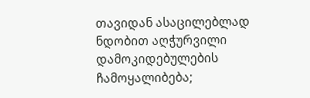თავიდან ასაცილებლად ნდობით აღჭურვილი დამოკიდებულების ჩამოყალიბება;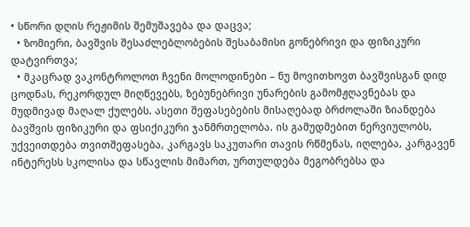• სწორი დღის რეჟიმის შემუშავება და დაცვა;
  • ზომიერი, ბავშვის შესაძლებლობების შესაბამისი გონებრივი და ფიზიკური დატვირთვა;
  • მკაცრად ვაკონტროლოთ ჩვენი მოლოდინები – ნუ მოვითხოვთ ბავშვისგან დიდ ცოდნას, რეკორდულ მიღწევებს, ზებუნებრივი უნარების გამომჟღავნებას და მუდმივად მაღალ ქულებს. ასეთი შეფასებების მისაღებად ბრძოლაში ზიანდება ბავშვის ფიზიკური და ფსიქიკური ჯანმრთელობა. ის გამუდმებით ნერვიულობს, უქვეითდება თვითშეფასება, კარგავს საკუთარი თავის რწმენას, იღლება, კარგავენ ინტერესს სკოლისა და სწავლის მიმართ, ურთულდება მეგობრებსა და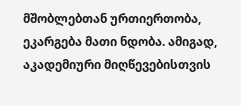მშობლებთან ურთიერთობა, ეკარგება მათი ნდობა. ამიგად, აკადემიური მიღწევებისთვის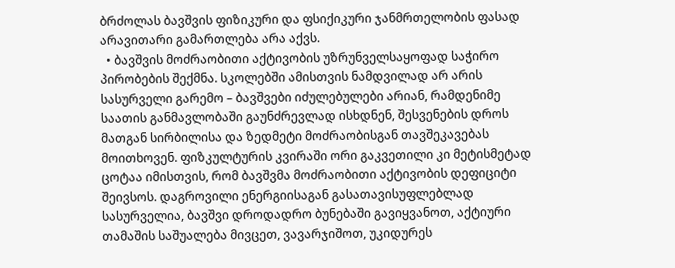ბრძოლას ბავშვის ფიზიკური და ფსიქიკური ჯანმრთელობის ფასად არავითარი გამართლება არა აქვს.
  • ბავშვის მოძრაობითი აქტივობის უზრუნველსაყოფად საჭირო პირობების შექმნა. სკოლებში ამისთვის ნამდვილად არ არის სასურველი გარემო – ბავშვები იძულებულები არიან, რამდენიმე საათის განმავლობაში გაუნძრევლად ისხდნენ, შესვენების დროს მათგან სირბილისა და ზედმეტი მოძრაობისგან თავშეკავებას მოითხოვენ. ფიზკულტურის კვირაში ორი გაკვეთილი კი მეტისმეტად ცოტაა იმისთვის, რომ ბავშვმა მოძრაობითი აქტივობის დეფიციტი შეივსოს. დაგროვილი ენერგიისაგან გასათავისუფლებლად სასურველია, ბავშვი დროდადრო ბუნებაში გავიყვანოთ, აქტიური თამაშის საშუალება მივცეთ, ვავარჯიშოთ, უკიდურეს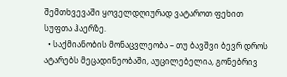შემთხვევაში ყოველდღიურად ვატაროთ ფეხით სუფთა ჰაერზე.
  • საქმიანობის მონაცვლეობა – თუ ბავშვი ბევრ დროს ატარებს მეცადინეობაში, აუცილებელია, გონებრივ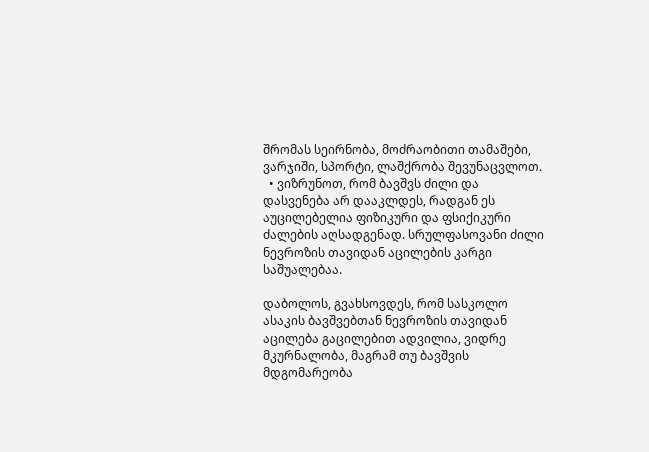შრომას სეირნობა, მოძრაობითი თამაშები, ვარჯიში, სპორტი, ლაშქრობა შევუნაცვლოთ.
  • ვიზრუნოთ, რომ ბავშვს ძილი და დასვენება არ დააკლდეს, რადგან ეს აუცილებელია ფიზიკური და ფსიქიკური ძალების აღსადგენად. სრულფასოვანი ძილი ნევროზის თავიდან აცილების კარგი საშუალებაა.

დაბოლოს, გვახსოვდეს, რომ სასკოლო ასაკის ბავშვებთან ნევროზის თავიდან აცილება გაცილებით ადვილია, ვიდრე მკურნალობა, მაგრამ თუ ბავშვის მდგომარეობა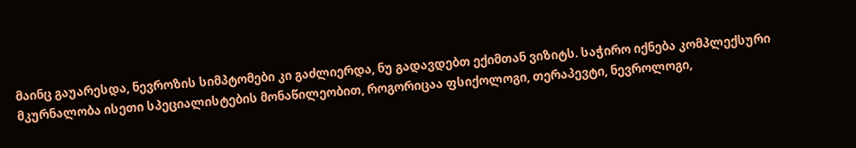მაინც გაუარესდა, ნევროზის სიმპტომები კი გაძლიერდა, ნუ გადავდებთ ექიმთან ვიზიტს. საჭირო იქნება კომპლექსური მკურნალობა ისეთი სპეციალისტების მონაწილეობით, როგორიცაა ფსიქოლოგი, თერაპევტი, ნევროლოგი,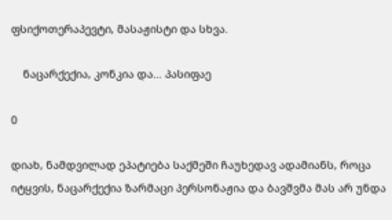ფსიქოთერაპევტი, მასაჟისტი და სხვა.

    ნაცარქექია, კონკია და… პასიფაე

0

დიახ, ნამდვილად ეპატიება საქმეში ჩაუხედავ ადამიანს, როცა იტყვის, ნაცარქექია ზარმაცი პერსონაჟია და ბავშვმა მას არ უნდა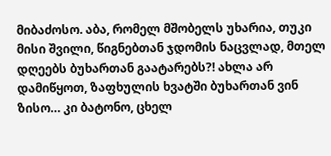მიბაძოსო. აბა, რომელ მშობელს უხარია, თუკი მისი შვილი, წიგნებთან ჯდომის ნაცვლად, მთელ დღეებს ბუხართან გაატარებს?! ახლა არ დამიწყოთ, ზაფხულის ხვატში ბუხართან ვინ ზისო… კი ბატონო, ცხელ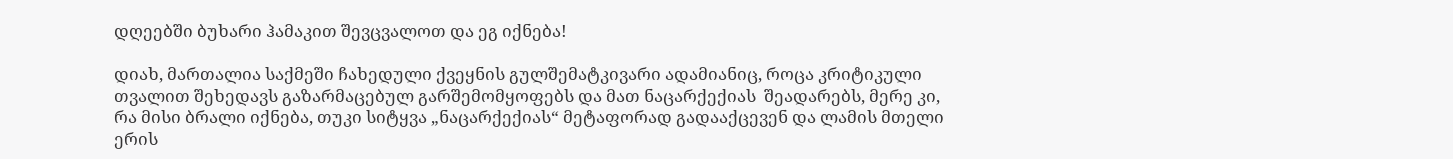დღეებში ბუხარი ჰამაკით შევცვალოთ და ეგ იქნება!

დიახ, მართალია საქმეში ჩახედული ქვეყნის გულშემატკივარი ადამიანიც, როცა კრიტიკული თვალით შეხედავს გაზარმაცებულ გარშემომყოფებს და მათ ნაცარქექიას  შეადარებს, მერე კი, რა მისი ბრალი იქნება, თუკი სიტყვა „ნაცარქექიას“ მეტაფორად გადააქცევენ და ლამის მთელი ერის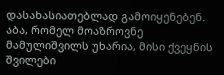დასახასიათებლად გამოიყენებენ. აბა, რომელ მოაზროვნე მამულიშვილს უხარია, მისი ქვეყნის შვილები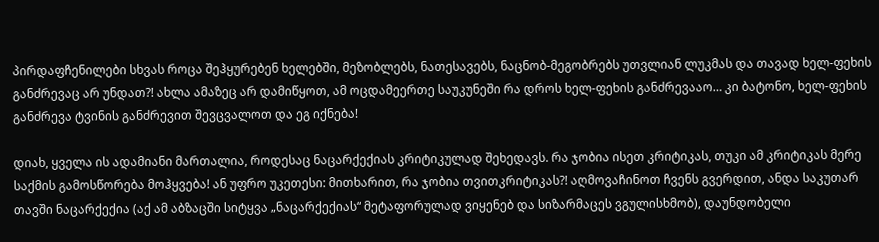პირდაფჩენილები სხვას როცა შეჰყურებენ ხელებში, მეზობლებს, ნათესავებს, ნაცნობ-მეგობრებს უთვლიან ლუკმას და თავად ხელ-ფეხის განძრევაც არ უნდათ?! ახლა ამაზეც არ დამიწყოთ, ამ ოცდამეერთე საუკუნეში რა დროს ხელ-ფეხის განძრევააო… კი ბატონო, ხელ-ფეხის განძრევა ტვინის განძრევით შევცვალოთ და ეგ იქნება!

დიახ, ყველა ის ადამიანი მართალია, როდესაც ნაცარქექიას კრიტიკულად შეხედავს. რა ჯობია ისეთ კრიტიკას, თუკი ამ კრიტიკას მერე საქმის გამოსწორება მოჰყვება! ან უფრო უკეთესი: მითხარით, რა ჯობია თვითკრიტიკას?! აღმოვაჩინოთ ჩვენს გვერდით, ანდა საკუთარ თავში ნაცარქექია (აქ ამ აბზაცში სიტყვა „ნაცარქექიას“ მეტაფორულად ვიყენებ და სიზარმაცეს ვგულისხმობ), დაუნდობელი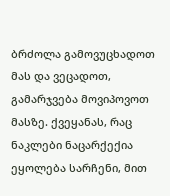ბრძოლა გამოვუცხადოთ მას და ვეცადოთ, გამარჯვება მოვიპოვოთ მასზე. ქვეყანას, რაც ნაკლები ნაცარქექია ეყოლება სარჩენი, მით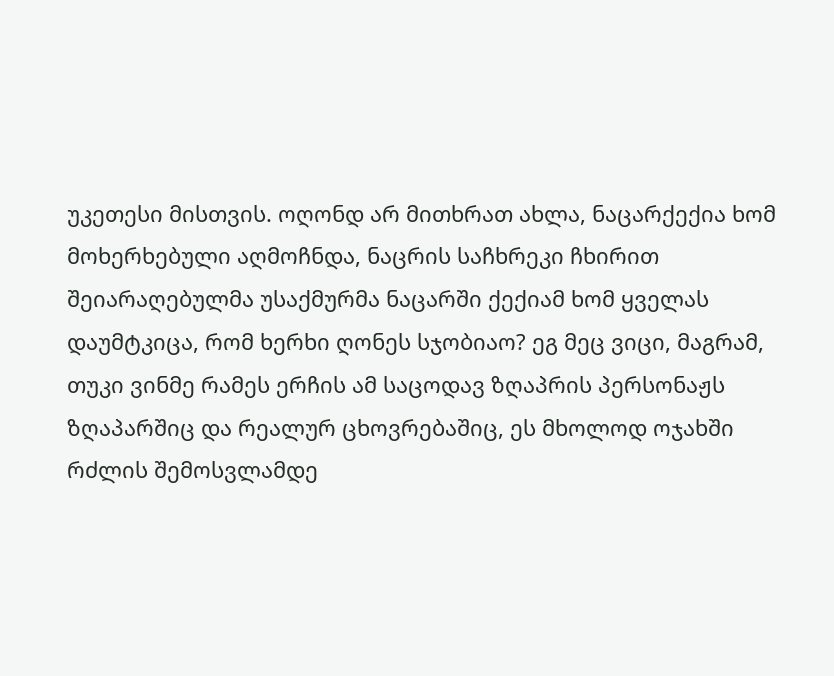უკეთესი მისთვის. ოღონდ არ მითხრათ ახლა, ნაცარქექია ხომ მოხერხებული აღმოჩნდა, ნაცრის საჩხრეკი ჩხირით შეიარაღებულმა უსაქმურმა ნაცარში ქექიამ ხომ ყველას დაუმტკიცა, რომ ხერხი ღონეს სჯობიაო? ეგ მეც ვიცი, მაგრამ, თუკი ვინმე რამეს ერჩის ამ საცოდავ ზღაპრის პერსონაჟს ზღაპარშიც და რეალურ ცხოვრებაშიც, ეს მხოლოდ ოჯახში რძლის შემოსვლამდე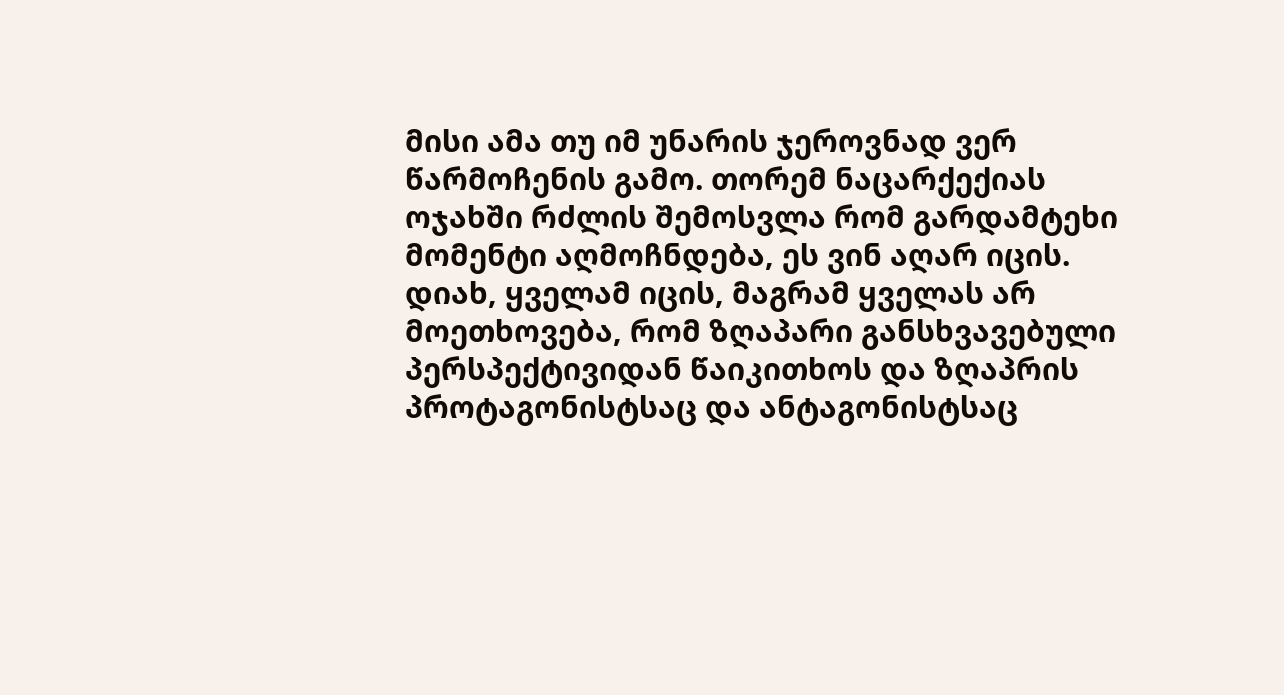მისი ამა თუ იმ უნარის ჯეროვნად ვერ წარმოჩენის გამო. თორემ ნაცარქექიას ოჯახში რძლის შემოსვლა რომ გარდამტეხი მომენტი აღმოჩნდება, ეს ვინ აღარ იცის. დიახ, ყველამ იცის, მაგრამ ყველას არ მოეთხოვება, რომ ზღაპარი განსხვავებული პერსპექტივიდან წაიკითხოს და ზღაპრის პროტაგონისტსაც და ანტაგონისტსაც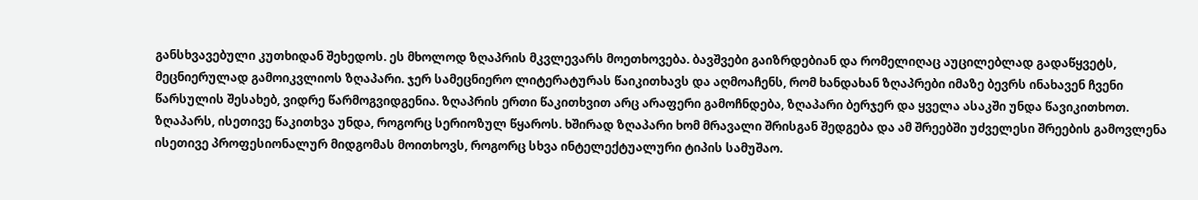განსხვავებული კუთხიდან შეხედოს. ეს მხოლოდ ზღაპრის მკვლევარს მოეთხოვება. ბავშვები გაიზრდებიან და რომელიღაც აუცილებლად გადაწყვეტს, მეცნიერულად გამოიკვლიოს ზღაპარი. ჯერ სამეცნიერო ლიტერატურას წაიკითხავს და აღმოაჩენს, რომ ხანდახან ზღაპრები იმაზე ბევრს ინახავენ ჩვენი წარსულის შესახებ, ვიდრე წარმოგვიდგენია. ზღაპრის ერთი წაკითხვით არც არაფერი გამოჩნდება, ზღაპარი ბერჯერ და ყველა ასაკში უნდა წავიკითხოთ. ზღაპარს, ისეთივე წაკითხვა უნდა, როგორც სერიოზულ წყაროს. ხშირად ზღაპარი ხომ მრავალი შრისგან შედგება და ამ შრეებში უძველესი შრეების გამოვლენა ისეთივე პროფესიონალურ მიდგომას მოითხოვს, როგორც სხვა ინტელექტუალური ტიპის სამუშაო.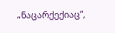„ნაცარქექიაც“,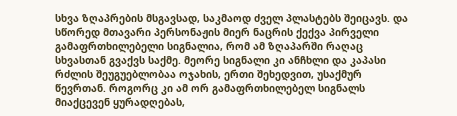სხვა ზღაპრების მსგავსად, საკმაოდ ძველ პლასტებს შეიცავს. და სწორედ მთავარი პერსონაჟის მიერ ნაცრის ქექვა პირველი გამაფრთხილებელი სიგნალია, რომ ამ ზღაპარში რაღაც სხვასთან გვაქვს საქმე. მეორე სიგნალი კი ანჩხლი და კაპასი რძლის შეუგუებლობაა ოჯახის, ერთი შეხედვით, უსაქმურ წევრთან. როგორც კი ამ ორ გამაფრთხილებელ სიგნალს მიაქცევენ ყურადღებას,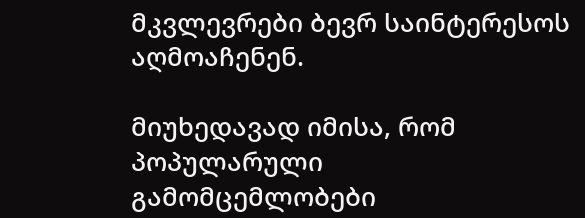მკვლევრები ბევრ საინტერესოს აღმოაჩენენ.

მიუხედავად იმისა, რომ პოპულარული გამომცემლობები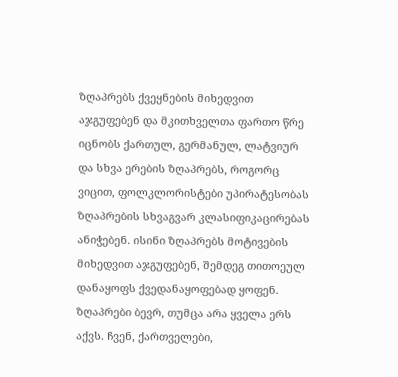ზღაპრებს ქვეყნების მიხედვით აჯგუფებენ და მკითხველთა ფართო წრე იცნობს ქართულ, გერმანულ, ლატვიურ და სხვა ერების ზღაპრებს, როგორც ვიცით, ფოლკლორისტები უპირატესობას ზღაპრების სხვაგვარ კლასიფიკაცირებას ანიჭებენ. ისინი ზღაპრებს მოტივების მიხედვით აჯგუფებენ, შემდეგ თითოეულ დანაყოფს ქვედანაყოფებად ყოფენ. ზღაპრები ბევრ, თუმცა არა ყველა ერს აქვს. ჩვენ, ქართველები,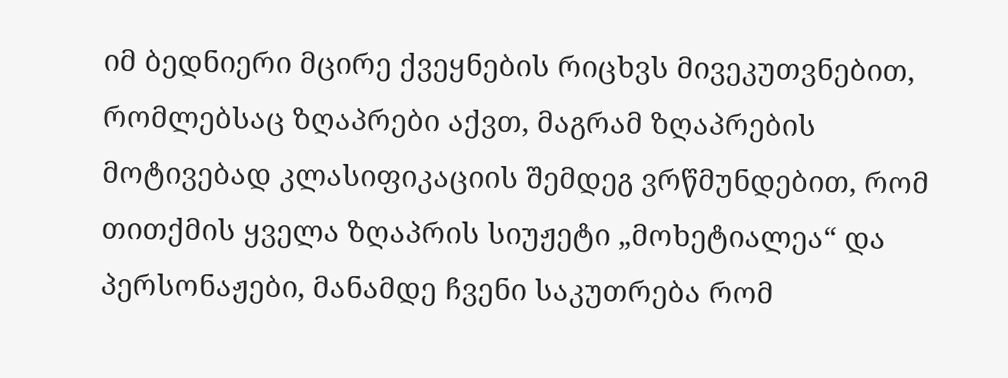იმ ბედნიერი მცირე ქვეყნების რიცხვს მივეკუთვნებით, რომლებსაც ზღაპრები აქვთ, მაგრამ ზღაპრების მოტივებად კლასიფიკაციის შემდეგ ვრწმუნდებით, რომ თითქმის ყველა ზღაპრის სიუჟეტი „მოხეტიალეა“ და პერსონაჟები, მანამდე ჩვენი საკუთრება რომ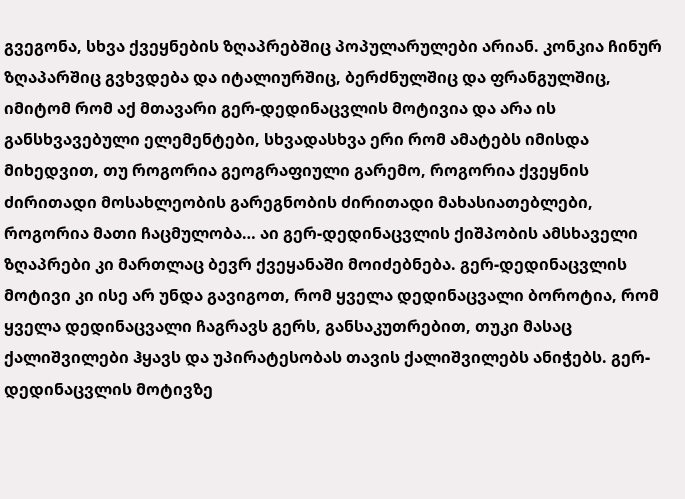გვეგონა, სხვა ქვეყნების ზღაპრებშიც პოპულარულები არიან. კონკია ჩინურ ზღაპარშიც გვხვდება და იტალიურშიც, ბერძნულშიც და ფრანგულშიც, იმიტომ რომ აქ მთავარი გერ-დედინაცვლის მოტივია და არა ის განსხვავებული ელემენტები, სხვადასხვა ერი რომ ამატებს იმისდა მიხედვით, თუ როგორია გეოგრაფიული გარემო, როგორია ქვეყნის ძირითადი მოსახლეობის გარეგნობის ძირითადი მახასიათებლები, როგორია მათი ჩაცმულობა… აი გერ-დედინაცვლის ქიშპობის ამსხაველი ზღაპრები კი მართლაც ბევრ ქვეყანაში მოიძებნება. გერ-დედინაცვლის მოტივი კი ისე არ უნდა გავიგოთ, რომ ყველა დედინაცვალი ბოროტია, რომ ყველა დედინაცვალი ჩაგრავს გერს, განსაკუთრებით, თუკი მასაც ქალიშვილები ჰყავს და უპირატესობას თავის ქალიშვილებს ანიჭებს. გერ-დედინაცვლის მოტივზე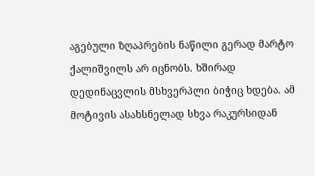აგებული ზღაპრების ნაწილი გერად მარტო ქალიშვილს არ იცნობს. ხშირად დედინაცვლის მსხვერპლი ბიჭიც ხდება. ამ მოტივის ასახსნელად სხვა რაკურსიდან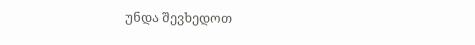უნდა შევხედოთ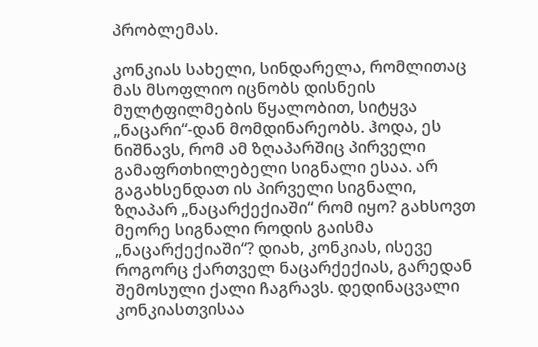პრობლემას.

კონკიას სახელი, სინდარელა, რომლითაც მას მსოფლიო იცნობს დისნეის მულტფილმების წყალობით, სიტყვა „ნაცარი“-დან მომდინარეობს. ჰოდა, ეს ნიშნავს, რომ ამ ზღაპარშიც პირველი გამაფრთხილებელი სიგნალი ესაა. არ გაგახსენდათ ის პირველი სიგნალი, ზღაპარ „ნაცარქექიაში“ რომ იყო? გახსოვთ მეორე სიგნალი როდის გაისმა „ნაცარქექიაში“? დიახ, კონკიას, ისევე როგორც ქართველ ნაცარქექიას, გარედან შემოსული ქალი ჩაგრავს. დედინაცვალი კონკიასთვისაა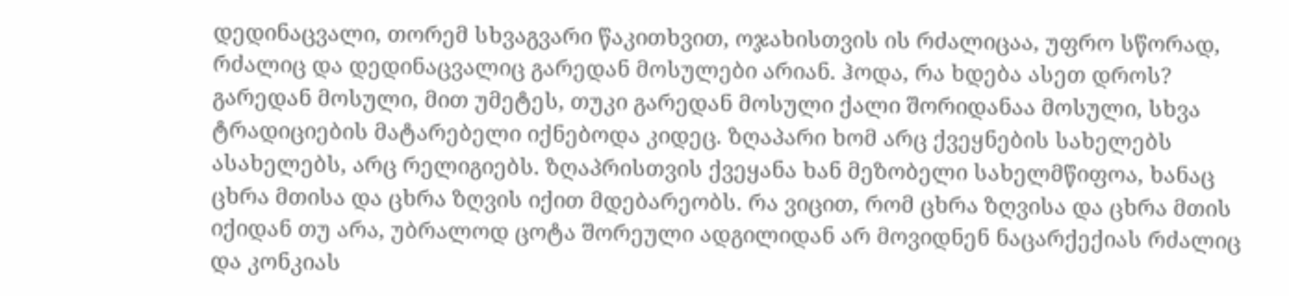დედინაცვალი, თორემ სხვაგვარი წაკითხვით, ოჯახისთვის ის რძალიცაა, უფრო სწორად, რძალიც და დედინაცვალიც გარედან მოსულები არიან. ჰოდა, რა ხდება ასეთ დროს? გარედან მოსული, მით უმეტეს, თუკი გარედან მოსული ქალი შორიდანაა მოსული, სხვა ტრადიციების მატარებელი იქნებოდა კიდეც. ზღაპარი ხომ არც ქვეყნების სახელებს ასახელებს, არც რელიგიებს. ზღაპრისთვის ქვეყანა ხან მეზობელი სახელმწიფოა, ხანაც ცხრა მთისა და ცხრა ზღვის იქით მდებარეობს. რა ვიცით, რომ ცხრა ზღვისა და ცხრა მთის იქიდან თუ არა, უბრალოდ ცოტა შორეული ადგილიდან არ მოვიდნენ ნაცარქექიას რძალიც და კონკიას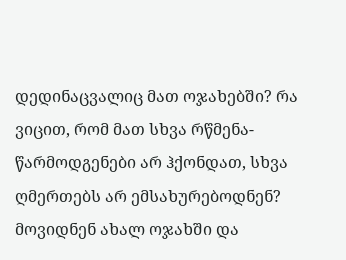დედინაცვალიც მათ ოჯახებში? რა ვიცით, რომ მათ სხვა რწმენა-წარმოდგენები არ ჰქონდათ, სხვა ღმერთებს არ ემსახურებოდნენ? მოვიდნენ ახალ ოჯახში და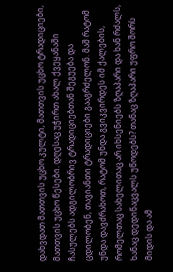დახვდათ მათთვის უცხო კულტი, მათთვის უცხო ტრადიციები, მათთვის უცხო წესები. დღესაც უჭირთ ახალ ქვეყანაში ჩასულებს ადგილობრივ ტრადიციებთან შეგუება და ცდილობენ, თავიანთი ტრადიციები გააგრძელონ. მაშ რატომ უნდა დავძრახოთ, რატომ უნდა გვიკვირდეს იმ ქალების, რომელთაც სახელითაც არ იხსენიებს ზღაპარი და ხან რძალს, ხანაც დედინაცვალს უწოდებს? თანაც ზღაპარი უფრო შორს მიდის და ამ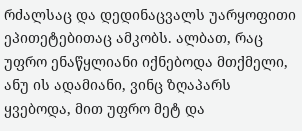რძალსაც და დედინაცვალს უარყოფითი ეპითეტებითაც ამკობს. ალბათ, რაც უფრო ენაწყლიანი იქნებოდა მთქმელი, ანუ ის ადამიანი, ვინც ზღაპარს ყვებოდა, მით უფრო მეტ და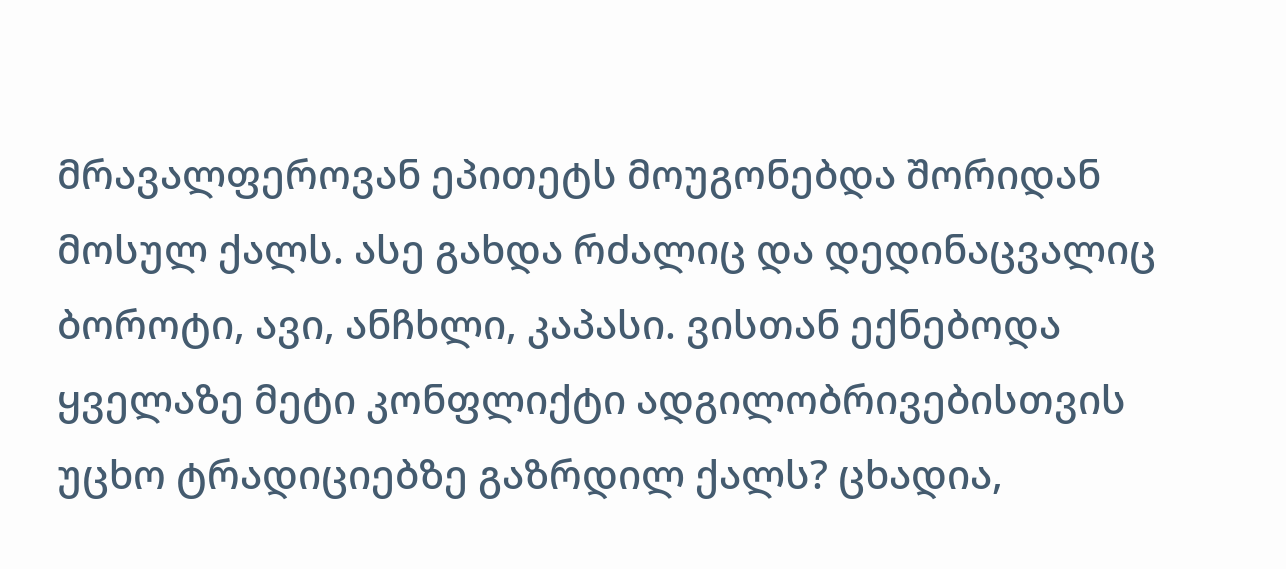მრავალფეროვან ეპითეტს მოუგონებდა შორიდან მოსულ ქალს. ასე გახდა რძალიც და დედინაცვალიც ბოროტი, ავი, ანჩხლი, კაპასი. ვისთან ექნებოდა ყველაზე მეტი კონფლიქტი ადგილობრივებისთვის უცხო ტრადიციებზე გაზრდილ ქალს? ცხადია,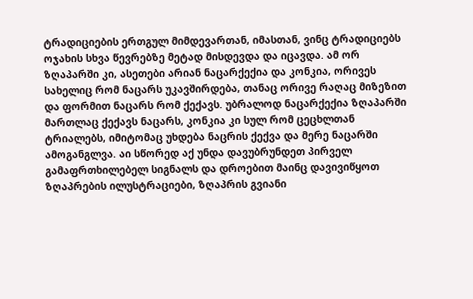ტრადიციების ერთგულ მიმდევართან, იმასთან, ვინც ტრადიციებს ოჯახის სხვა წევრებზე მეტად მისდევდა და იცავდა. ამ ორ ზღაპარში კი, ასეთები არიან ნაცარქექია და კონკია, ორივეს სახელიც რომ ნაცარს უკავშირდება, თანაც ორივე რაღაც მიზეზით  და ფორმით ნაცარს რომ ქექავს. უბრალოდ ნაცარქექია ზღაპარში მართლაც ქექავს ნაცარს, კონკია კი სულ რომ ცეცხლთან ტრიალებს, იმიტომაც უხდება ნაცრის ქექვა და მერე ნაცარში ამოგანგლვა. აი სწორედ აქ უნდა დავუბრუნდეთ პირველ გამაფრთხილებელ სიგნალს და დროებით მაინც დავივიწყოთ ზღაპრების ილუსტრაციები, ზღაპრის გვიანი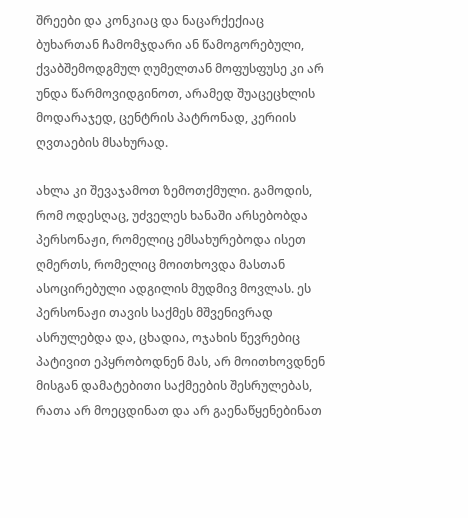შრეები და კონკიაც და ნაცარქექიაც ბუხართან ჩამომჯდარი ან წამოგორებული, ქვაბშემოდგმულ ღუმელთან მოფუსფუსე კი არ უნდა წარმოვიდგინოთ, არამედ შუაცეცხლის მოდარაჯედ, ცენტრის პატრონად, კერიის ღვთაების მსახურად.

ახლა კი შევაჯამოთ ზემოთქმული. გამოდის, რომ ოდესღაც, უძველეს ხანაში არსებობდა პერსონაჟი, რომელიც ემსახურებოდა ისეთ ღმერთს, რომელიც მოითხოვდა მასთან ასოცირებული ადგილის მუდმივ მოვლას. ეს პერსონაჟი თავის საქმეს მშვენივრად ასრულებდა და, ცხადია, ოჯახის წევრებიც პატივით ეპყრობოდნენ მას, არ მოითხოვდნენ მისგან დამატებითი საქმეების შესრულებას, რათა არ მოეცდინათ და არ გაენაწყენებინათ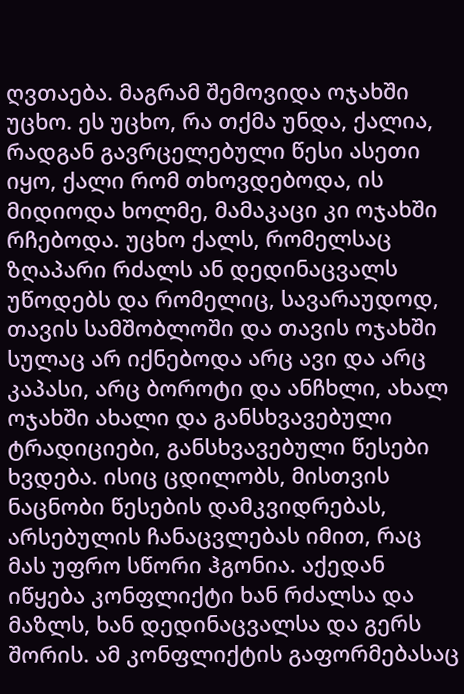ღვთაება. მაგრამ შემოვიდა ოჯახში უცხო. ეს უცხო, რა თქმა უნდა, ქალია, რადგან გავრცელებული წესი ასეთი იყო, ქალი რომ თხოვდებოდა, ის მიდიოდა ხოლმე, მამაკაცი კი ოჯახში რჩებოდა. უცხო ქალს, რომელსაც ზღაპარი რძალს ან დედინაცვალს უწოდებს და რომელიც, სავარაუდოდ,  თავის სამშობლოში და თავის ოჯახში სულაც არ იქნებოდა არც ავი და არც კაპასი, არც ბოროტი და ანჩხლი, ახალ ოჯახში ახალი და განსხვავებული ტრადიციები, განსხვავებული წესები ხვდება. ისიც ცდილობს, მისთვის ნაცნობი წესების დამკვიდრებას, არსებულის ჩანაცვლებას იმით, რაც მას უფრო სწორი ჰგონია. აქედან იწყება კონფლიქტი ხან რძალსა და მაზლს, ხან დედინაცვალსა და გერს შორის. ამ კონფლიქტის გაფორმებასაც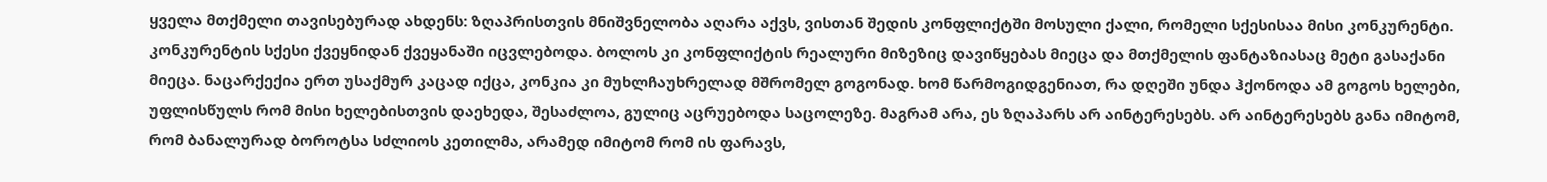ყველა მთქმელი თავისებურად ახდენს: ზღაპრისთვის მნიშვნელობა აღარა აქვს, ვისთან შედის კონფლიქტში მოსული ქალი, რომელი სქესისაა მისი კონკურენტი. კონკურენტის სქესი ქვეყნიდან ქვეყანაში იცვლებოდა. ბოლოს კი კონფლიქტის რეალური მიზეზიც დავიწყებას მიეცა და მთქმელის ფანტაზიასაც მეტი გასაქანი მიეცა. ნაცარქექია ერთ უსაქმურ კაცად იქცა, კონკია კი მუხლჩაუხრელად მშრომელ გოგონად. ხომ წარმოგიდგენიათ, რა დღეში უნდა ჰქონოდა ამ გოგოს ხელები, უფლისწულს რომ მისი ხელებისთვის დაეხედა, შესაძლოა, გულიც აცრუებოდა საცოლეზე. მაგრამ არა, ეს ზღაპარს არ აინტერესებს. არ აინტერესებს განა იმიტომ, რომ ბანალურად ბოროტსა სძლიოს კეთილმა, არამედ იმიტომ რომ ის ფარავს,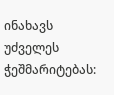ინახავს უძველეს ჭეშმარიტებას: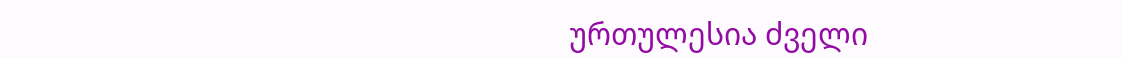ურთულესია ძველი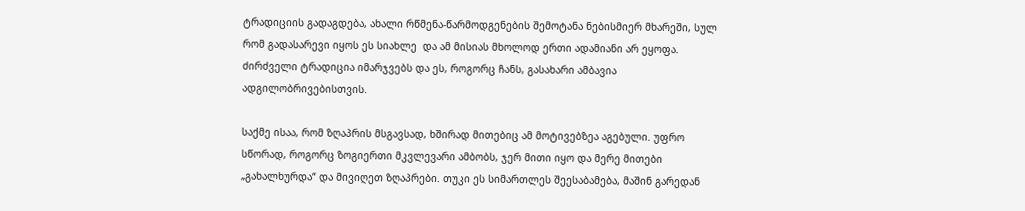ტრადიციის გადაგდება, ახალი რწმენა-წარმოდგენების შემოტანა ნებისმიერ მხარეში, სულ რომ გადასარევი იყოს ეს სიახლე  და ამ მისიას მხოლოდ ერთი ადამიანი არ ეყოფა. ძირძველი ტრადიცია იმარჯვებს და ეს, როგორც ჩანს, გასახარი ამბავია ადგილობრივებისთვის.

საქმე ისაა, რომ ზღაპრის მსგავსად, ხშირად მითებიც ამ მოტივებზეა აგებული. უფრო სწორად, როგორც ზოგიერთი მკვლევარი ამბობს, ჯერ მითი იყო და მერე მითები „გახალხურდა“ და მივიღეთ ზღაპრები. თუკი ეს სიმართლეს შეესაბამება, მაშინ გარედან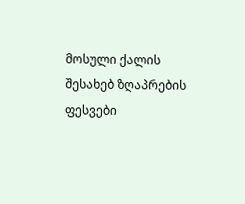მოსული ქალის შესახებ ზღაპრების ფესვები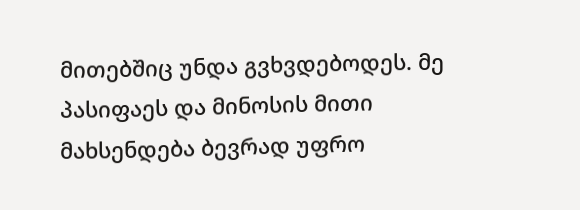მითებშიც უნდა გვხვდებოდეს. მე პასიფაეს და მინოსის მითი მახსენდება ბევრად უფრო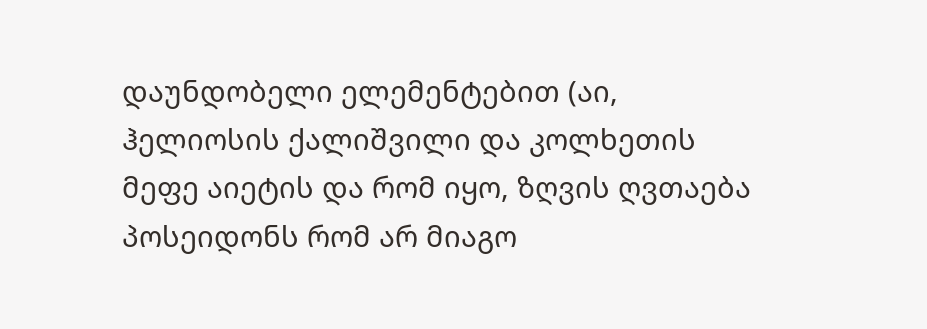დაუნდობელი ელემენტებით (აი, ჰელიოსის ქალიშვილი და კოლხეთის მეფე აიეტის და რომ იყო, ზღვის ღვთაება პოსეიდონს რომ არ მიაგო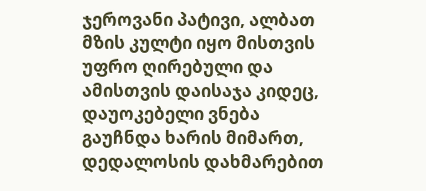ჯეროვანი პატივი, ალბათ მზის კულტი იყო მისთვის უფრო ღირებული და ამისთვის დაისაჯა კიდეც, დაუოკებელი ვნება გაუჩნდა ხარის მიმართ, დედალოსის დახმარებით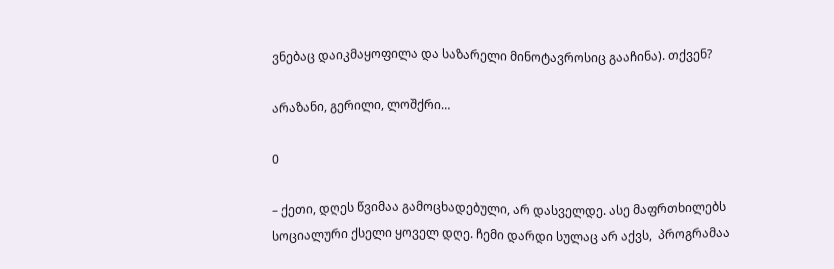ვნებაც დაიკმაყოფილა და საზარელი მინოტავროსიც გააჩინა). თქვენ?

არაზანი, გერილი, ლოშქრი…

0

– ქეთი, დღეს წვიმაა გამოცხადებული, არ დასველდე. ასე მაფრთხილებს სოციალური ქსელი ყოველ დღე. ჩემი დარდი სულაც არ აქვს,  პროგრამაა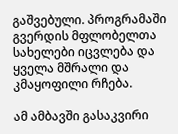გაშვებული. პროგრამაში გვერდის მფლობელთა სახელები იცვლება და ყველა მშრალი და კმაყოფილი რჩება.

ამ ამბავში გასაკვირი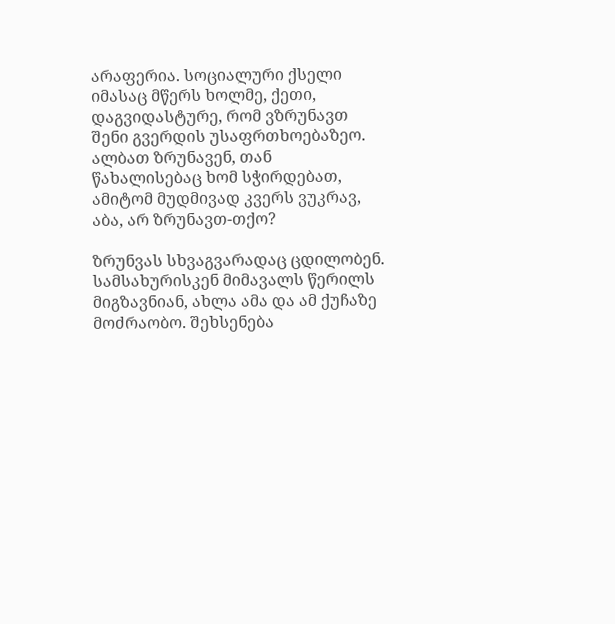არაფერია. სოციალური ქსელი იმასაც მწერს ხოლმე, ქეთი, დაგვიდასტურე, რომ ვზრუნავთ შენი გვერდის უსაფრთხოებაზეო. ალბათ ზრუნავენ, თან წახალისებაც ხომ სჭირდებათ, ამიტომ მუდმივად კვერს ვუკრავ, აბა, არ ზრუნავთ-თქო?

ზრუნვას სხვაგვარადაც ცდილობენ. სამსახურისკენ მიმავალს წერილს მიგზავნიან, ახლა ამა და ამ ქუჩაზე მოძრაობო. შეხსენება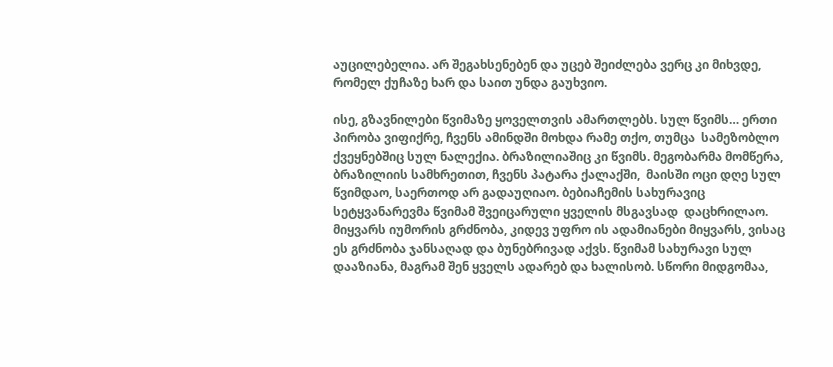აუცილებელია. არ შეგახსენებენ და უცებ შეიძლება ვერც კი მიხვდე, რომელ ქუჩაზე ხარ და საით უნდა გაუხვიო.

ისე, გზავნილები წვიმაზე ყოველთვის ამართლებს. სულ წვიმს… ერთი პირობა ვიფიქრე, ჩვენს ამინდში მოხდა რამე თქო, თუმცა  სამეზობლო ქვეყნებშიც სულ ნალექია. ბრაზილიაშიც კი წვიმს. მეგობარმა მომწერა, ბრაზილიის სამხრეთით, ჩვენს პატარა ქალაქში,  მაისში ოცი დღე სულ წვიმდაო, საერთოდ არ გადაუღიაო. ბებიაჩემის სახურავიც  სეტყვანარევმა წვიმამ შვეიცარული ყველის მსგავსად  დაცხრილაო. მიყვარს იუმორის გრძნობა, კიდევ უფრო ის ადამიანები მიყვარს, ვისაც ეს გრძნობა ჯანსაღად და ბუნებრივად აქვს. წვიმამ სახურავი სულ დააზიანა, მაგრამ შენ ყველს ადარებ და ხალისობ. სწორი მიდგომაა,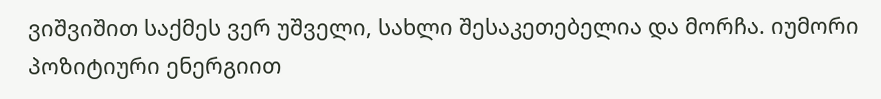ვიშვიშით საქმეს ვერ უშველი, სახლი შესაკეთებელია და მორჩა. იუმორი  პოზიტიური ენერგიით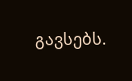გავსებს.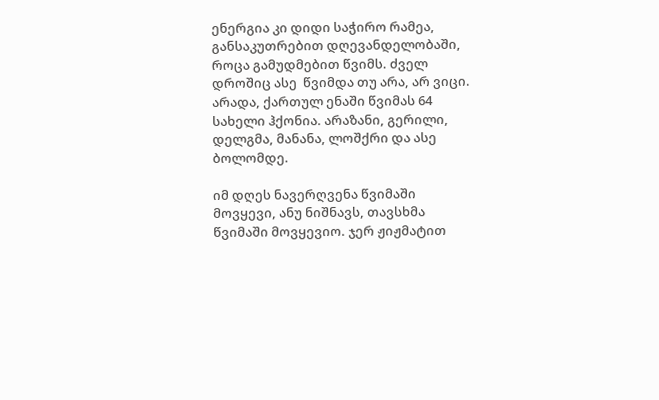ენერგია კი დიდი საჭირო რამეა, განსაკუთრებით დღევანდელობაში, როცა გამუდმებით წვიმს. ძველ დროშიც ასე  წვიმდა თუ არა, არ ვიცი. არადა, ქართულ ენაში წვიმას 64 სახელი ჰქონია. არაზანი, გერილი, დელგმა, მანანა, ლოშქრი და ასე ბოლომდე.

იმ დღეს ნავერღვენა წვიმაში მოვყევი, ანუ ნიშნავს, თავსხმა წვიმაში მოვყევიო. ჯერ ჟიჟმატით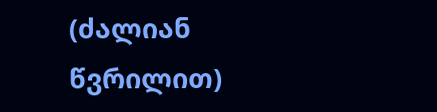(ძალიან წვრილით)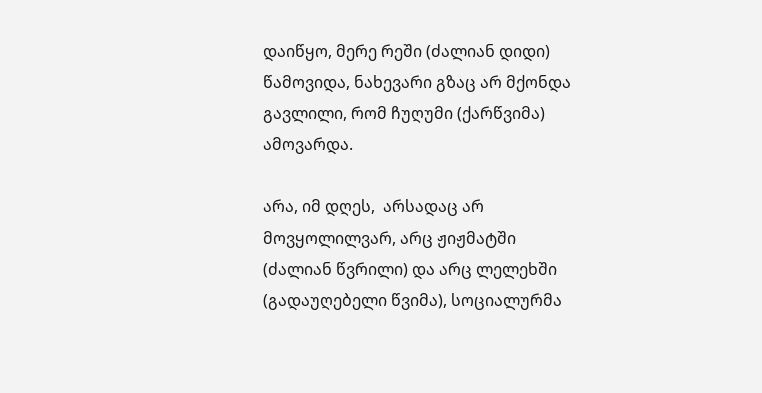დაიწყო, მერე რეში (ძალიან დიდი) წამოვიდა, ნახევარი გზაც არ მქონდა გავლილი, რომ ჩუღუმი (ქარწვიმა) ამოვარდა.

არა, იმ დღეს,  არსადაც არ მოვყოლილვარ, არც ჟიჟმატში (ძალიან წვრილი) და არც ლელეხში (გადაუღებელი წვიმა), სოციალურმა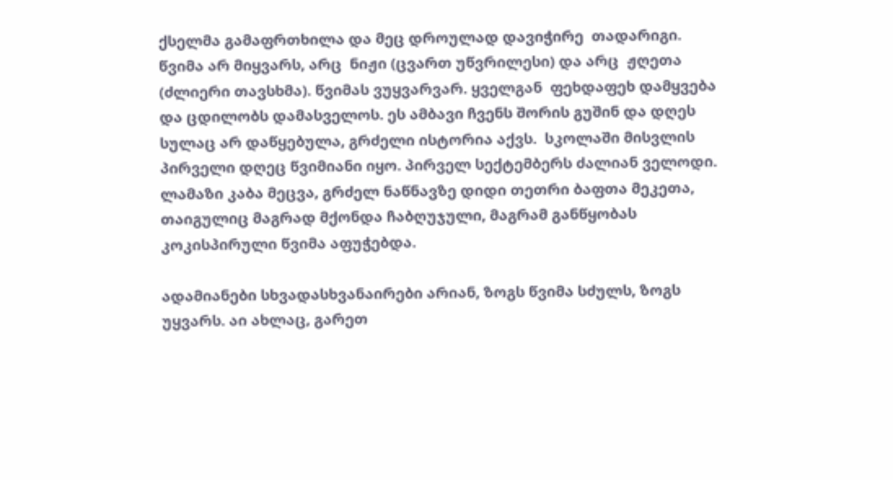ქსელმა გამაფრთხილა და მეც დროულად დავიჭირე  თადარიგი.  წვიმა არ მიყვარს, არც  ნიჟი (ცვართ უწვრილესი) და არც  ჟღეთა  (ძლიერი თავსხმა). წვიმას ვუყვარვარ. ყველგან  ფეხდაფეხ დამყვება და ცდილობს დამასველოს. ეს ამბავი ჩვენს შორის გუშინ და დღეს სულაც არ დაწყებულა, გრძელი ისტორია აქვს.  სკოლაში მისვლის პირველი დღეც წვიმიანი იყო. პირველ სექტემბერს ძალიან ველოდი. ლამაზი კაბა მეცვა, გრძელ ნაწნავზე დიდი თეთრი ბაფთა მეკეთა, თაიგულიც მაგრად მქონდა ჩაბღუჯული, მაგრამ განწყობას კოკისპირული წვიმა აფუჭებდა.

ადამიანები სხვადასხვანაირები არიან, ზოგს წვიმა სძულს, ზოგს  უყვარს. აი ახლაც, გარეთ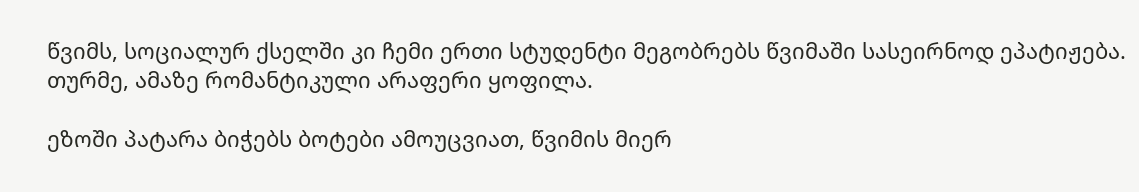წვიმს, სოციალურ ქსელში კი ჩემი ერთი სტუდენტი მეგობრებს წვიმაში სასეირნოდ ეპატიჟება. თურმე, ამაზე რომანტიკული არაფერი ყოფილა.

ეზოში პატარა ბიჭებს ბოტები ამოუცვიათ, წვიმის მიერ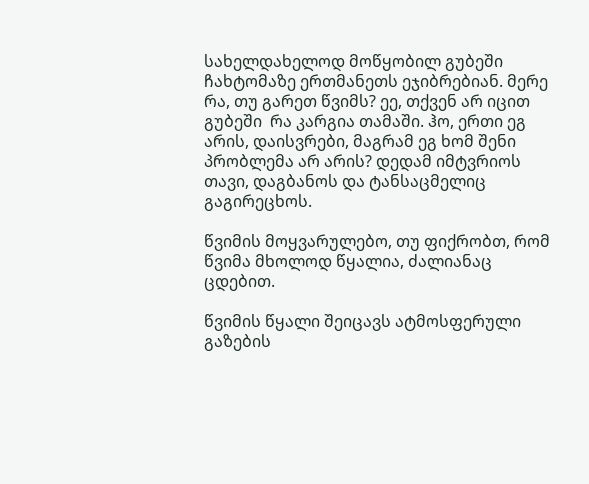სახელდახელოდ მოწყობილ გუბეში ჩახტომაზე ერთმანეთს ეჯიბრებიან. მერე რა, თუ გარეთ წვიმს? ეე, თქვენ არ იცით გუბეში  რა კარგია თამაში. ჰო, ერთი ეგ არის, დაისვრები, მაგრამ ეგ ხომ შენი პრობლემა არ არის? დედამ იმტვრიოს თავი, დაგბანოს და ტანსაცმელიც გაგირეცხოს.

წვიმის მოყვარულებო, თუ ფიქრობთ, რომ წვიმა მხოლოდ წყალია, ძალიანაც ცდებით.

წვიმის წყალი შეიცავს ატმოსფერული გაზების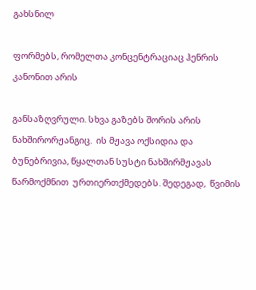გახსნილ

ფორმებს, რომელთა კონცენტრაციაც ჰენრის კანონით არის

განსაზღვრული. სხვა გაზებს შორის არის  ნახშირორჟანგიც.  ის მჟავა ოქსიდია და ბუნებრივია, წყალთან სუსტი ნახშირმჟავას წარმოქმნით  ურთიერთქმედებს. შედეგად,  წვიმის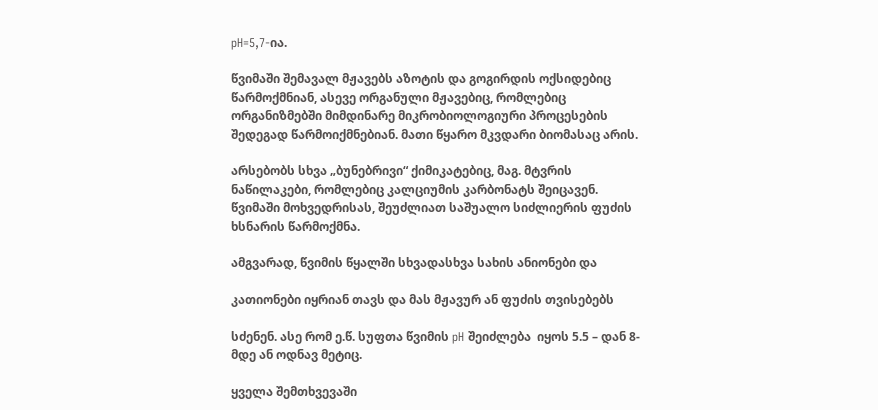pH=5,7-ია.

წვიმაში შემავალ მჟავებს აზოტის და გოგირდის ოქსიდებიც წარმოქმნიან, ასევე ორგანული მჟავებიც, რომლებიც ორგანიზმებში მიმდინარე მიკრობიოლოგიური პროცესების შედეგად წარმოიქმნებიან. მათი წყარო მკვდარი ბიომასაც არის.

არსებობს სხვა „ბუნებრივი“ ქიმიკატებიც, მაგ. მტვრის ნაწილაკები, რომლებიც კალციუმის კარბონატს შეიცავენ. წვიმაში მოხვედრისას, შეუძლიათ საშუალო სიძლიერის ფუძის ხსნარის წარმოქმნა.

ამგვარად, წვიმის წყალში სხვადასხვა სახის ანიონები და

კათიონები იყრიან თავს და მას მჟავურ ან ფუძის თვისებებს

სძენენ. ასე რომ ე.წ. სუფთა წვიმის pH შეიძლება  იყოს 5.5 – დან 8-მდე ან ოდნავ მეტიც.

ყველა შემთხვევაში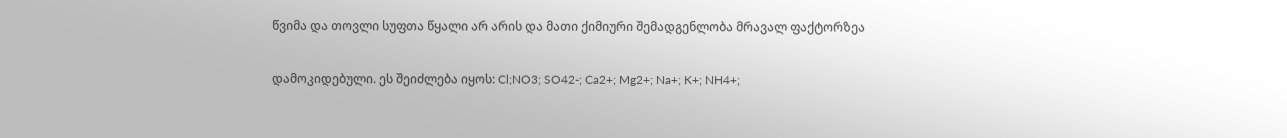წვიმა და თოვლი სუფთა წყალი არ არის და მათი ქიმიური შემადგენლობა მრავალ ფაქტორზეა

დამოკიდებული. ეს შეიძლება იყოს: Cl;NO3; SO42-; Ca2+; Mg2+; Na+; K+; NH4+;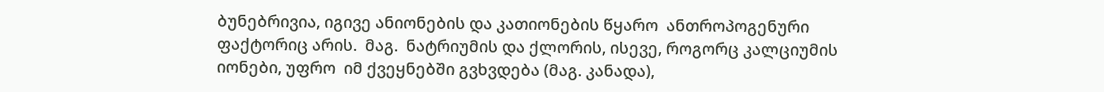ბუნებრივია, იგივე ანიონების და კათიონების წყარო  ანთროპოგენური ფაქტორიც არის.  მაგ.  ნატრიუმის და ქლორის, ისევე, როგორც კალციუმის იონები, უფრო  იმ ქვეყნებში გვხვდება (მაგ. კანადა),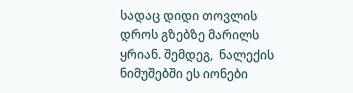სადაც დიდი თოვლის დროს გზებზე მარილს ყრიან. შემდეგ,  ნალექის  ნიმუშებში ეს იონები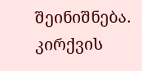შეინიშნება.  კირქვის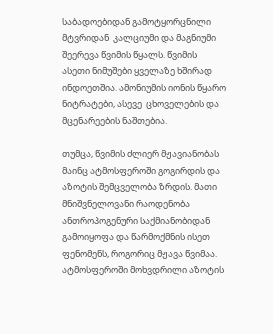საბადოებიდან გამოტყორცნილი   მტვრიდან  კალციუმი და მაგნიუმი შეერევა წვიმის წყალს. წვიმის ასეთი ნიმუშები ყველაზე ხშირად   ინდოეთშია. ამონიუმის იონის წყარო ნიტრატები, ასევე  ცხოველების და მცენარეების ნაშთებია.

თუმცა, წვიმის ძლიერ მჟავიანობას მაინც ატმოსფეროში გოგირდის და აზოტის შემცველობა ზრდის. მათი მნიშვნელოვანი რაოდენობა ანთროპოგენური საქმიანობიდან გამოიყოფა და წარმოქმნის ისეთ ფენომენს, როგორიც მჟავა წვიმაა. ატმოსფეროში მოხვდრილი აზოტის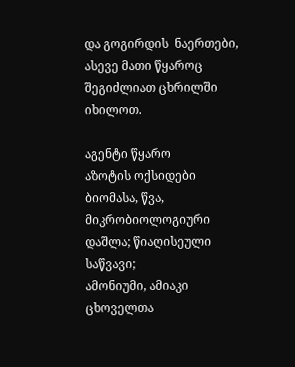და გოგირდის  ნაერთები, ასევე მათი წყაროც შეგიძლიათ ცხრილში იხილოთ.

აგენტი წყარო
აზოტის ოქსიდები ბიომასა, წვა, მიკრობიოლოგიური დაშლა; წიაღისეული საწვავი;
ამონიუმი, ამიაკი ცხოველთა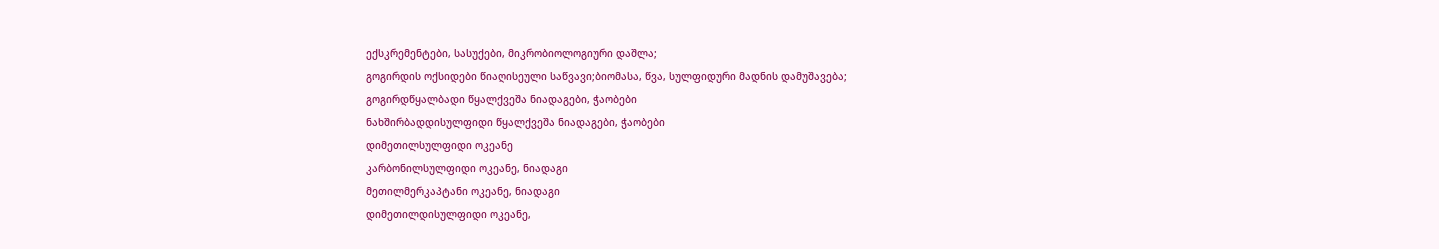ექსკრემენტები, სასუქები, მიკრობიოლოგიური დაშლა;
გოგირდის ოქსიდები წიაღისეული საწვავი;ბიომასა, წვა, სულფიდური მადნის დამუშავება;
გოგირდწყალბადი წყალქვეშა ნიადაგები, ჭაობები
ნახშირბადდისულფიდი წყალქვეშა ნიადაგები, ჭაობები
დიმეთილსულფიდი ოკეანე
კარბონილსულფიდი ოკეანე, ნიადაგი
მეთილმერკაპტანი ოკეანე, ნიადაგი
დიმეთილდისულფიდი ოკეანე,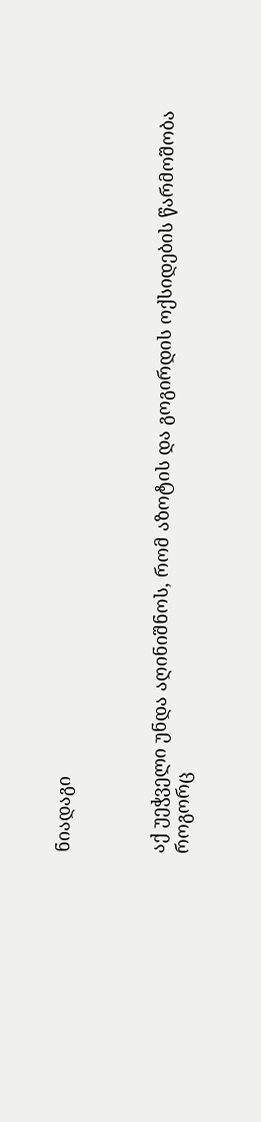ნიადაგი



აქ უეჭველი უნდა აღინიშნოს, რომ აზოტის და გოგირდის ოქსიდების წარმოშობა როგორც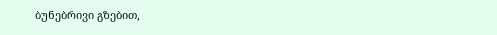ბუნებრივი გზებით,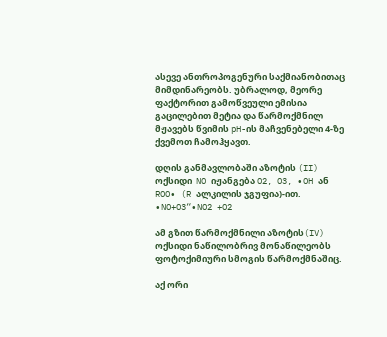ასევე ანთროპოგენური საქმიანობითაც მიმდინარეობს. უბრალოდ, მეორე ფაქტორით გამოწვეული ემისია გაცილებით მეტია და წარმოქმნილ მჟავებს წვიმის pH-ის მაჩვენებელი 4-ზე ქვემოთ ჩამოჰყავთ.

დღის განმავლობაში აზოტის (II) ოქსიდი  NO იჟანგება O2, O3, ∙OH ან  ROO∙ (R ალკილის ჯგუფია)-ით.    ∙NO+O3“∙NO2 +O2

ამ გზით წარმოქმნილი აზოტის(IV) ოქსიდი ნაწილობრივ მონაწილეობს ფოტოქიმიური სმოგის წარმოქმნაშიც.

აქ ორი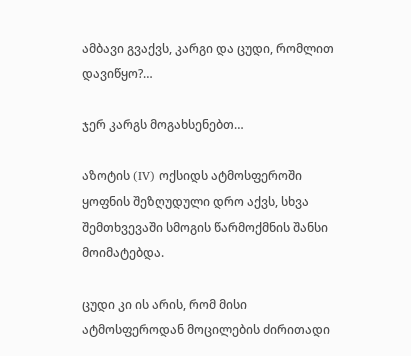ამბავი გვაქვს, კარგი და ცუდი, რომლით დავიწყო?…

ჯერ კარგს მოგახსენებთ…

აზოტის (IV) ოქსიდს ატმოსფეროში ყოფნის შეზღუდული დრო აქვს, სხვა შემთხვევაში სმოგის წარმოქმნის შანსი მოიმატებდა.

ცუდი კი ის არის, რომ მისი ატმოსფეროდან მოცილების ძირითადი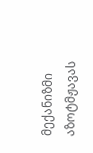მექანიზმი აზოტმჟავას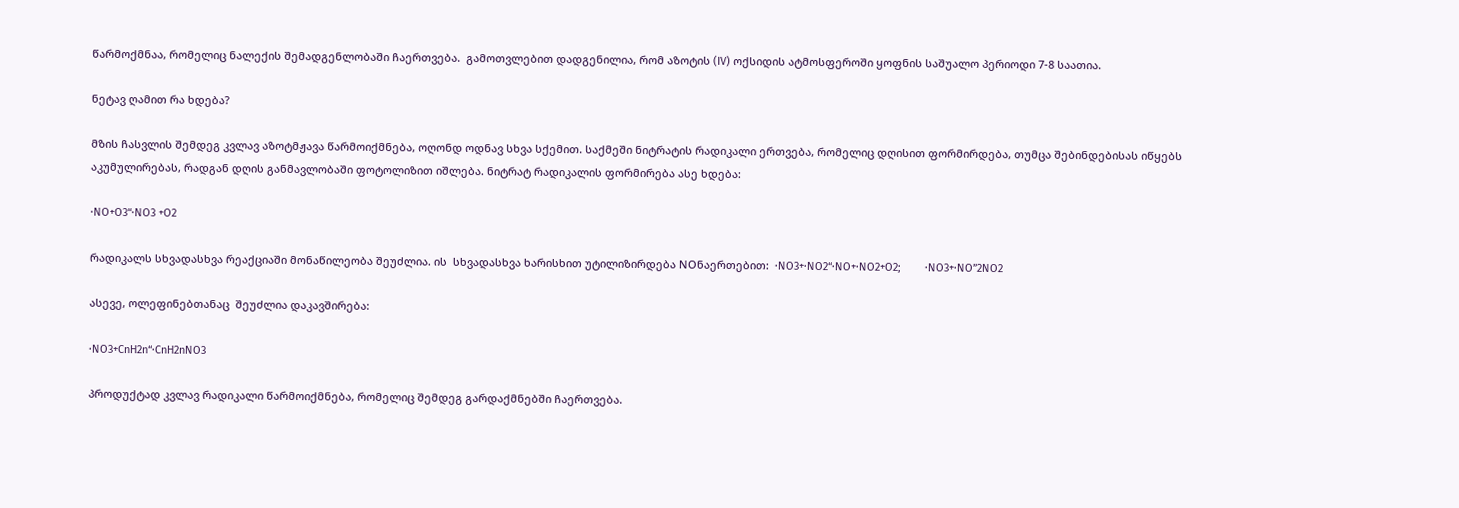წარმოქმნაა, რომელიც ნალექის შემადგენლობაში ჩაერთვება.  გამოთვლებით დადგენილია, რომ აზოტის (IV) ოქსიდის ატმოსფეროში ყოფნის საშუალო პერიოდი 7-8 საათია.

ნეტავ ღამით რა ხდება?

მზის ჩასვლის შემდეგ კვლავ აზოტმჟავა წარმოიქმნება, ოღონდ ოდნავ სხვა სქემით. საქმეში ნიტრატის რადიკალი ერთვება, რომელიც დღისით ფორმირდება, თუმცა შებინდებისას იწყებს აკუმულირებას, რადგან დღის განმავლობაში ფოტოლიზით იშლება. ნიტრატ რადიკალის ფორმირება ასე ხდება:

∙NO+O3“∙NO3 +O2

რადიკალს სხვადასხვა რეაქციაში მონაწილეობა შეუძლია. ის  სხვადასხვა ხარისხით უტილიზირდება NOნაერთებით:  ∙NO3+∙NO2“∙NO+∙NO2+O2;        ∙NO3+∙NO”2NO2

ასევე, ოლეფინებთანაც  შეუძლია დაკავშირება:

∙NO3+CnH2n“∙CnH2nNO3

პროდუქტად კვლავ რადიკალი წარმოიქმნება, რომელიც შემდეგ გარდაქმნებში ჩაერთვება.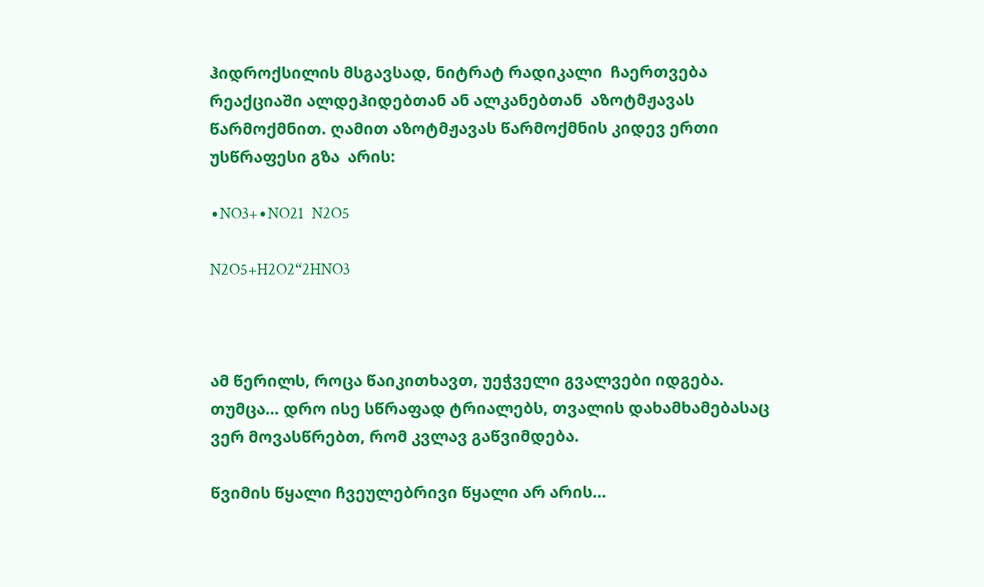ჰიდროქსილის მსგავსად, ნიტრატ რადიკალი  ჩაერთვება რეაქციაში ალდეჰიდებთან ან ალკანებთან  აზოტმჟავას წარმოქმნით. ღამით აზოტმჟავას წარმოქმნის კიდევ ერთი უსწრაფესი გზა  არის:

∙NO3+∙NO21  N2O5

N2O5+H2O2“2HNO3



ამ წერილს, როცა წაიკითხავთ, უეჭველი გვალვები იდგება. თუმცა… დრო ისე სწრაფად ტრიალებს, თვალის დახამხამებასაც ვერ მოვასწრებთ, რომ კვლავ გაწვიმდება.

წვიმის წყალი ჩვეულებრივი წყალი არ არის…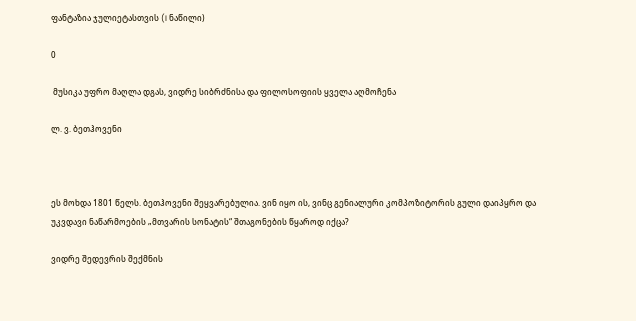ფანტაზია ჯულიეტასთვის (I ნაწილი)

0

 მუსიკა უფრო მაღლა დგას, ვიდრე სიბრძნისა და ფილოსოფიის ყველა აღმოჩენა

ლ. ვ. ბეთჰოვენი



ეს მოხდა 1801 წელს. ბეთჰოვენი შეყვარებულია. ვინ იყო ის, ვინც გენიალური კომპოზიტორის გული დაიპყრო და უკვდავი ნაწარმოების „მთვარის სონატის“ შთაგონების წყაროდ იქცა?

ვიდრე შედევრის შექმნის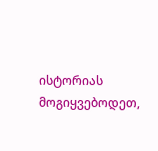ისტორიას მოგიყვებოდეთ,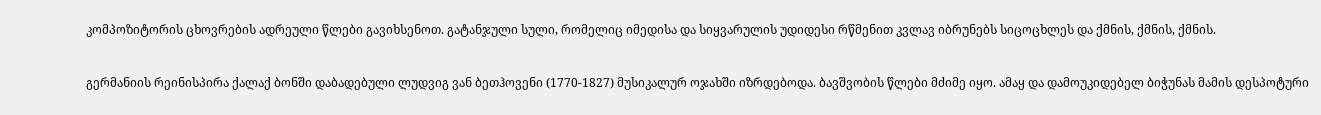კომპოზიტორის ცხოვრების ადრეული წლები გავიხსენოთ. გატანჯული სული, რომელიც იმედისა და სიყვარულის უდიდესი რწმენით კვლავ იბრუნებს სიცოცხლეს და ქმნის, ქმნის, ქმნის.

გერმანიის რეინისპირა ქალაქ ბონში დაბადებული ლუდვიგ ვან ბეთჰოვენი (1770-1827) მუსიკალურ ოჯახში იზრდებოდა. ბავშვობის წლები მძიმე იყო. ამაყ და დამოუკიდებელ ბიჭუნას მამის დესპოტური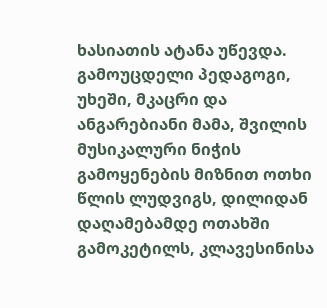ხასიათის ატანა უწევდა. გამოუცდელი პედაგოგი, უხეში, მკაცრი და ანგარებიანი მამა, შვილის მუსიკალური ნიჭის გამოყენების მიზნით ოთხი წლის ლუდვიგს, დილიდან დაღამებამდე ოთახში გამოკეტილს, კლავესინისა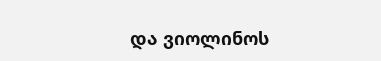და ვიოლინოს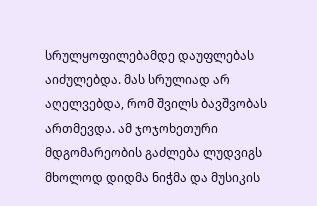სრულყოფილებამდე დაუფლებას აიძულებდა. მას სრულიად არ აღელვებდა, რომ შვილს ბავშვობას ართმევდა. ამ ჯოჯოხეთური მდგომარეობის გაძლება ლუდვიგს მხოლოდ დიდმა ნიჭმა და მუსიკის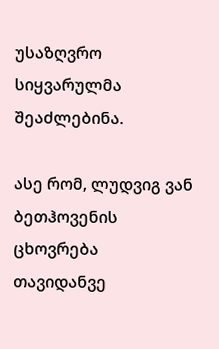უსაზღვრო სიყვარულმა შეაძლებინა.

ასე რომ, ლუდვიგ ვან ბეთჰოვენის ცხოვრება თავიდანვე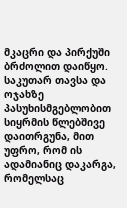მკაცრი და პირქუში ბრძოლით დაიწყო. საკუთარ თავსა და ოჯახზე პასუხისმგებლობით სიყრმის წლებშივე დაითრგუნა, მით უფრო, რომ ის ადამიანიც დაკარგა, რომელსაც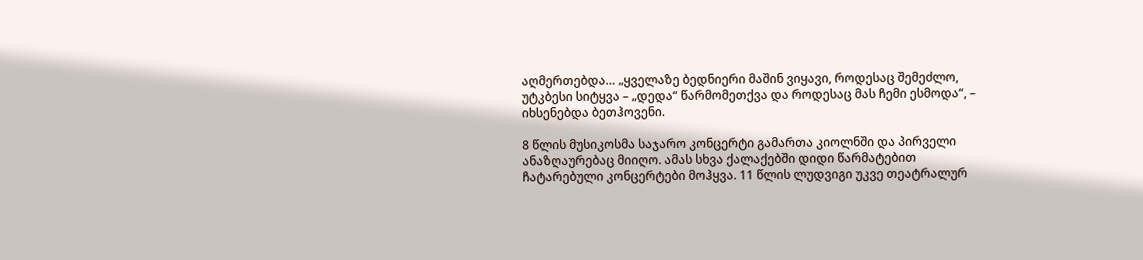აღმერთებდა… „ყველაზე ბედნიერი მაშინ ვიყავი, როდესაც შემეძლო, უტკბესი სიტყვა – „დედა“ წარმომეთქვა და როდესაც მას ჩემი ესმოდა“, – იხსენებდა ბეთჰოვენი.

8 წლის მუსიკოსმა საჯარო კონცერტი გამართა კიოლნში და პირველი ანაზღაურებაც მიიღო. ამას სხვა ქალაქებში დიდი წარმატებით ჩატარებული კონცერტები მოჰყვა. 11 წლის ლუდვიგი უკვე თეატრალურ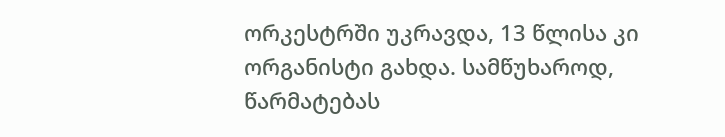ორკესტრში უკრავდა, 13 წლისა კი ორგანისტი გახდა. სამწუხაროდ, წარმატებას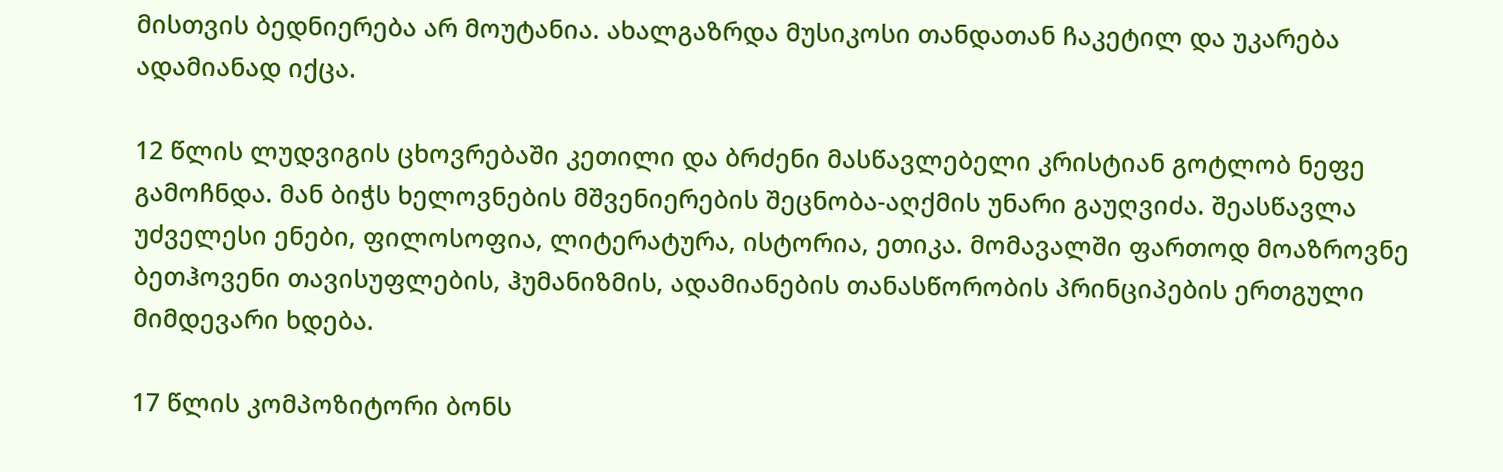მისთვის ბედნიერება არ მოუტანია. ახალგაზრდა მუსიკოსი თანდათან ჩაკეტილ და უკარება ადამიანად იქცა.

12 წლის ლუდვიგის ცხოვრებაში კეთილი და ბრძენი მასწავლებელი კრისტიან გოტლობ ნეფე გამოჩნდა. მან ბიჭს ხელოვნების მშვენიერების შეცნობა-აღქმის უნარი გაუღვიძა. შეასწავლა უძველესი ენები, ფილოსოფია, ლიტერატურა, ისტორია, ეთიკა. მომავალში ფართოდ მოაზროვნე ბეთჰოვენი თავისუფლების, ჰუმანიზმის, ადამიანების თანასწორობის პრინციპების ერთგული მიმდევარი ხდება.

17 წლის კომპოზიტორი ბონს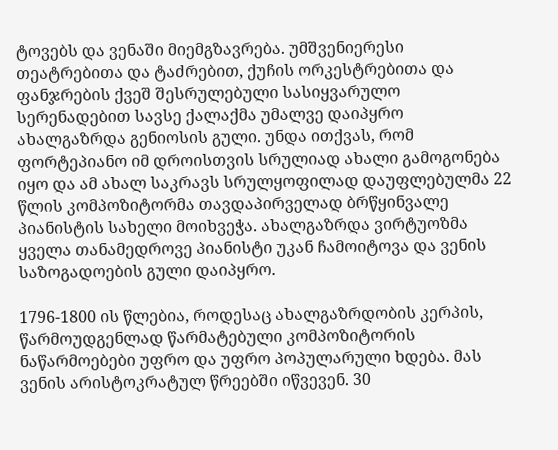ტოვებს და ვენაში მიემგზავრება. უმშვენიერესი თეატრებითა და ტაძრებით, ქუჩის ორკესტრებითა და ფანჯრების ქვეშ შესრულებული სასიყვარულო სერენადებით სავსე ქალაქმა უმალვე დაიპყრო ახალგაზრდა გენიოსის გული. უნდა ითქვას, რომ ფორტეპიანო იმ დროისთვის სრულიად ახალი გამოგონება იყო და ამ ახალ საკრავს სრულყოფილად დაუფლებულმა 22 წლის კომპოზიტორმა თავდაპირველად ბრწყინვალე პიანისტის სახელი მოიხვეჭა. ახალგაზრდა ვირტუოზმა ყველა თანამედროვე პიანისტი უკან ჩამოიტოვა და ვენის საზოგადოების გული დაიპყრო.

1796-1800 ის წლებია, როდესაც ახალგაზრდობის კერპის, წარმოუდგენლად წარმატებული კომპოზიტორის ნაწარმოებები უფრო და უფრო პოპულარული ხდება. მას ვენის არისტოკრატულ წრეებში იწვევენ. 30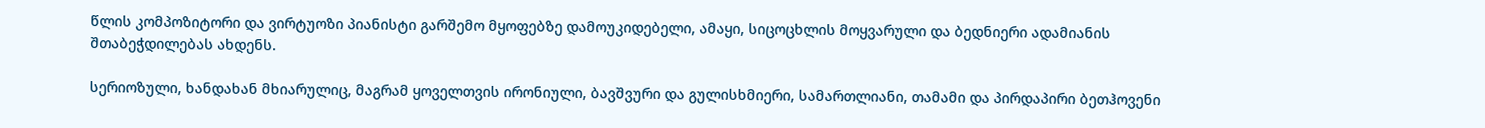წლის კომპოზიტორი და ვირტუოზი პიანისტი გარშემო მყოფებზე დამოუკიდებელი, ამაყი, სიცოცხლის მოყვარული და ბედნიერი ადამიანის შთაბეჭდილებას ახდენს.

სერიოზული, ხანდახან მხიარულიც, მაგრამ ყოველთვის ირონიული, ბავშვური და გულისხმიერი, სამართლიანი, თამამი და პირდაპირი ბეთჰოვენი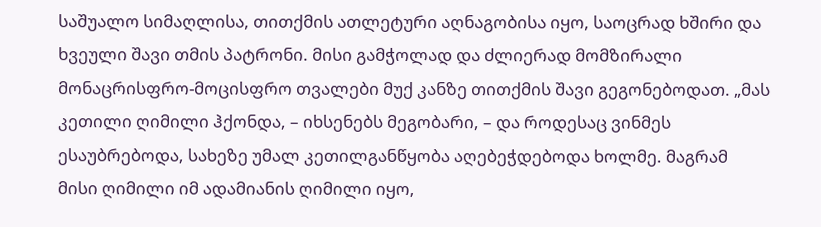საშუალო სიმაღლისა, თითქმის ათლეტური აღნაგობისა იყო, საოცრად ხშირი და ხვეული შავი თმის პატრონი. მისი გამჭოლად და ძლიერად მომზირალი მონაცრისფრო-მოცისფრო თვალები მუქ კანზე თითქმის შავი გეგონებოდათ. „მას კეთილი ღიმილი ჰქონდა, – იხსენებს მეგობარი, – და როდესაც ვინმეს ესაუბრებოდა, სახეზე უმალ კეთილგანწყობა აღებეჭდებოდა ხოლმე. მაგრამ მისი ღიმილი იმ ადამიანის ღიმილი იყო,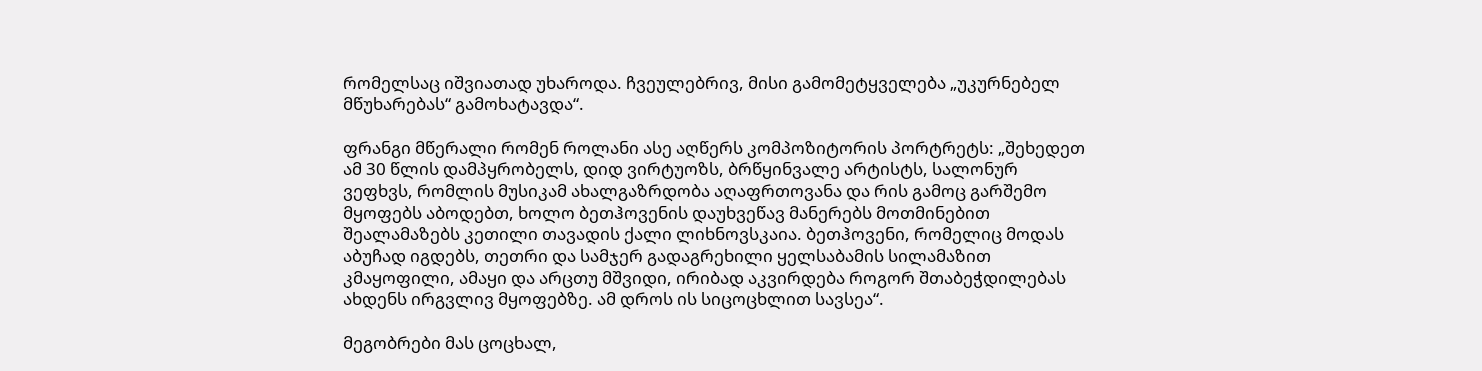რომელსაც იშვიათად უხაროდა. ჩვეულებრივ, მისი გამომეტყველება „უკურნებელ მწუხარებას“ გამოხატავდა“.

ფრანგი მწერალი რომენ როლანი ასე აღწერს კომპოზიტორის პორტრეტს: „შეხედეთ ამ 30 წლის დამპყრობელს, დიდ ვირტუოზს, ბრწყინვალე არტისტს, სალონურ ვეფხვს, რომლის მუსიკამ ახალგაზრდობა აღაფრთოვანა და რის გამოც გარშემო მყოფებს აბოდებთ, ხოლო ბეთჰოვენის დაუხვეწავ მანერებს მოთმინებით შეალამაზებს კეთილი თავადის ქალი ლიხნოვსკაია. ბეთჰოვენი, რომელიც მოდას აბუჩად იგდებს, თეთრი და სამჯერ გადაგრეხილი ყელსაბამის სილამაზით კმაყოფილი, ამაყი და არცთუ მშვიდი, ირიბად აკვირდება როგორ შთაბეჭდილებას ახდენს ირგვლივ მყოფებზე. ამ დროს ის სიცოცხლით სავსეა“.

მეგობრები მას ცოცხალ,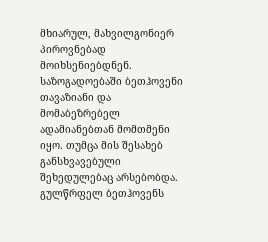მხიარულ, მახვილგონიერ პიროვნებად მოიხსენიებდნენ. საზოგადოებაში ბეთჰოვენი თავაზიანი და მომაბეზრებელ ადამიანებთან მომთმენი იყო. თუმცა მის შესახებ განსხვავებული შეხედულებაც არსებობდა. გულწრფელ ბეთჰოვენს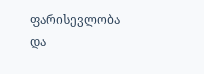ფარისევლობა და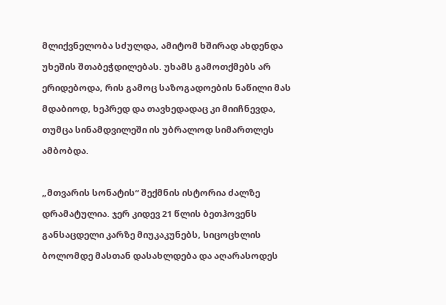მლიქვნელობა სძულდა, ამიტომ ხშირად ახდენდა უხეშის შთაბეჭდილებას. უხამს გამოთქმებს არ ერიდებოდა, რის გამოც საზოგადოების ნაწილი მას მდაბიოდ, ხეპრედ და თავხედადაც კი მიიჩნევდა, თუმცა სინამდვილეში ის უბრალოდ სიმართლეს ამბობდა.

„მთვარის სონატის“ შექმნის ისტორია ძალზე დრამატულია. ჯერ კიდევ 21 წლის ბეთჰოვენს განსაცდელი კარზე მიუკაკუნებს, სიცოცხლის ბოლომდე მასთან დასახლდება და აღარასოდეს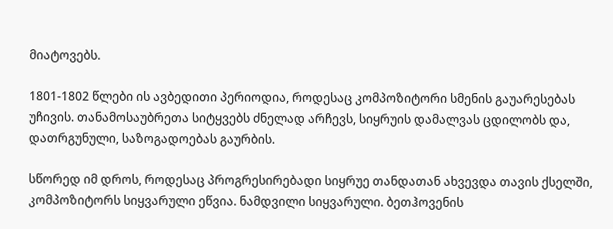მიატოვებს.

1801-1802 წლები ის ავბედითი პერიოდია, როდესაც კომპოზიტორი სმენის გაუარესებას უჩივის. თანამოსაუბრეთა სიტყვებს ძნელად არჩევს, სიყრუის დამალვას ცდილობს და, დათრგუნული, საზოგადოებას გაურბის.

სწორედ იმ დროს, როდესაც პროგრესირებადი სიყრუე თანდათან ახვევდა თავის ქსელში, კომპოზიტორს სიყვარული ეწვია. ნამდვილი სიყვარული. ბეთჰოვენის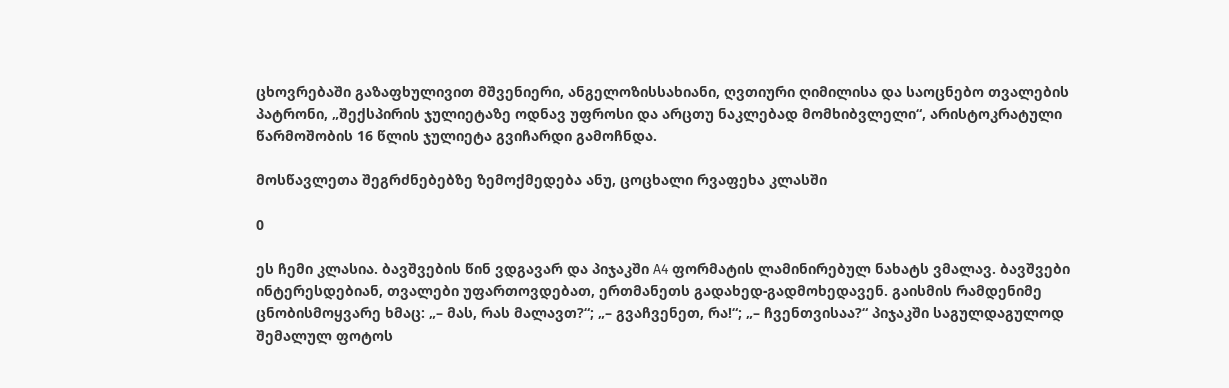ცხოვრებაში გაზაფხულივით მშვენიერი, ანგელოზისსახიანი, ღვთიური ღიმილისა და საოცნებო თვალების პატრონი, „შექსპირის ჯულიეტაზე ოდნავ უფროსი და არცთუ ნაკლებად მომხიბვლელი“, არისტოკრატული წარმოშობის 16 წლის ჯულიეტა გვიჩარდი გამოჩნდა.

მოსწავლეთა შეგრძნებებზე ზემოქმედება ანუ, ცოცხალი რვაფეხა კლასში

0

ეს ჩემი კლასია. ბავშვების წინ ვდგავარ და პიჯაკში A4 ფორმატის ლამინირებულ ნახატს ვმალავ. ბავშვები ინტერესდებიან, თვალები უფართოვდებათ, ერთმანეთს გადახედ-გადმოხედავენ. გაისმის რამდენიმე ცნობისმოყვარე ხმაც: „– მას, რას მალავთ?“; „– გვაჩვენეთ, რა!“; „– ჩვენთვისაა?“ პიჯაკში საგულდაგულოდ შემალულ ფოტოს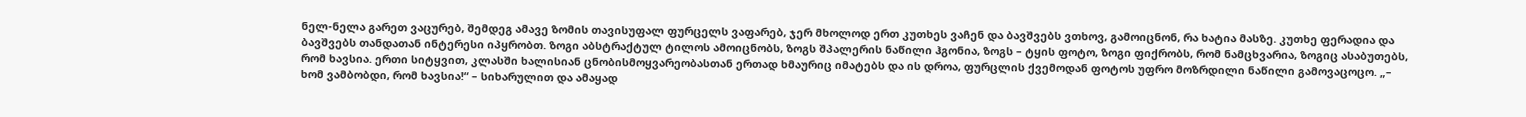ნელ-ნელა გარეთ ვაცურებ, შემდეგ ამავე ზომის თავისუფალ ფურცელს ვაფარებ, ჯერ მხოლოდ ერთ კუთხეს ვაჩენ და ბავშვებს ვთხოვ, გამოიცნონ, რა ხატია მასზე. კუთხე ფერადია და ბავშვებს თანდათან ინტერესი იპყრობთ. ზოგი აბსტრაქტულ ტილოს ამოიცნობს, ზოგს შპალერის ნაწილი ჰგონია, ზოგს – ტყის ფოტო, ზოგი ფიქრობს, რომ ნამცხვარია, ზოგიც ასაბუთებს, რომ ხავსია. ერთი სიტყვით, კლასში ხალისიან ცნობისმოყვარეობასთან ერთად ხმაურიც იმატებს და ის დროა, ფურცლის ქვემოდან ფოტოს უფრო მოზრდილი ნაწილი გამოვაცოცო. „– ხომ ვამბობდი, რომ ხავსია!“ – სიხარულით და ამაყად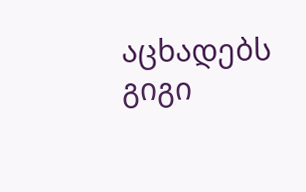აცხადებს გიგი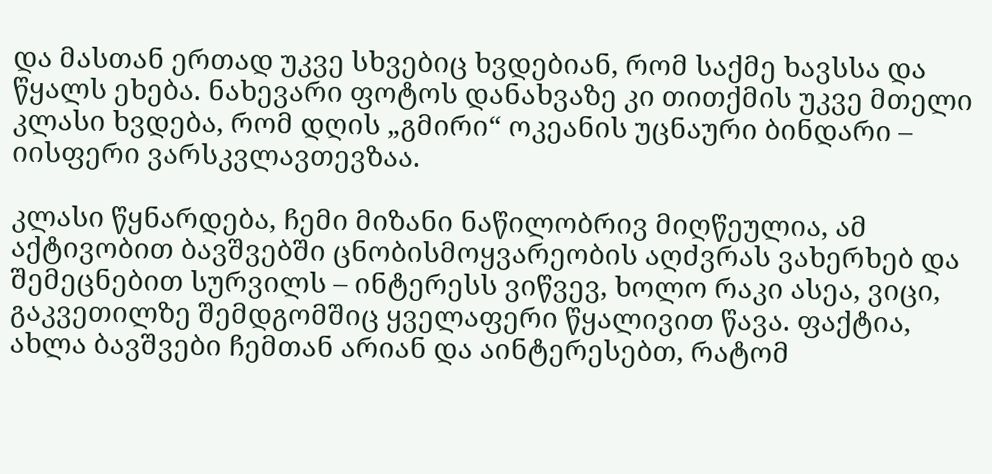და მასთან ერთად უკვე სხვებიც ხვდებიან, რომ საქმე ხავსსა და წყალს ეხება. ნახევარი ფოტოს დანახვაზე კი თითქმის უკვე მთელი კლასი ხვდება, რომ დღის „გმირი“ ოკეანის უცნაური ბინდარი – იისფერი ვარსკვლავთევზაა.

კლასი წყნარდება, ჩემი მიზანი ნაწილობრივ მიღწეულია, ამ აქტივობით ბავშვებში ცნობისმოყვარეობის აღძვრას ვახერხებ და შემეცნებით სურვილს – ინტერესს ვიწვევ, ხოლო რაკი ასეა, ვიცი, გაკვეთილზე შემდგომშიც ყველაფერი წყალივით წავა. ფაქტია, ახლა ბავშვები ჩემთან არიან და აინტერესებთ, რატომ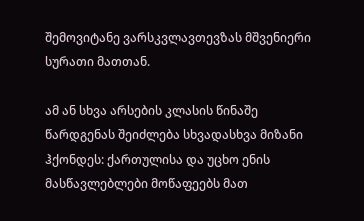შემოვიტანე ვარსკვლავთევზას მშვენიერი სურათი მათთან.

ამ ან სხვა არსების კლასის წინაშე წარდგენას შეიძლება სხვადასხვა მიზანი ჰქონდეს: ქართულისა და უცხო ენის მასწავლებლები მოწაფეებს მათ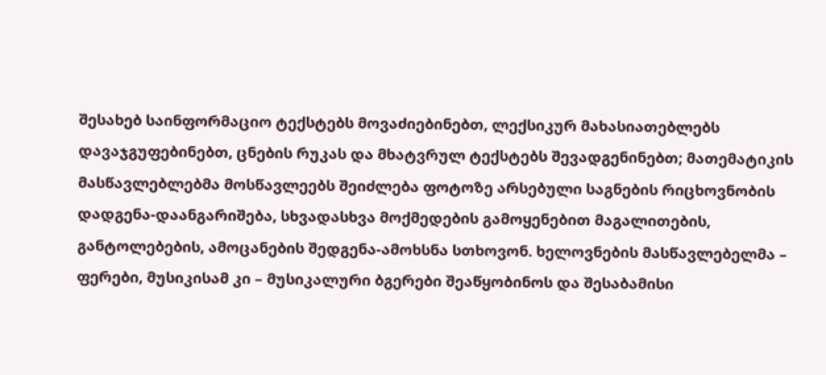შესახებ საინფორმაციო ტექსტებს მოვაძიებინებთ, ლექსიკურ მახასიათებლებს დავაჯგუფებინებთ, ცნების რუკას და მხატვრულ ტექსტებს შევადგენინებთ; მათემატიკის მასწავლებლებმა მოსწავლეებს შეიძლება ფოტოზე არსებული საგნების რიცხოვნობის დადგენა-დაანგარიშება, სხვადასხვა მოქმედების გამოყენებით მაგალითების, განტოლებების, ამოცანების შედგენა-ამოხსნა სთხოვონ. ხელოვნების მასწავლებელმა – ფერები, მუსიკისამ კი – მუსიკალური ბგერები შეაწყობინოს და შესაბამისი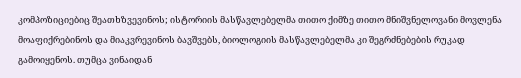კომპოზიციებიც შეათხზვევინოს; ისტორიის მასწავლებელმა თითო ქიმზე თითო მნიშვნელოვანი მოვლენა მოაფიქრებინოს და მიაკვრევინოს ბავშვებს, ბიოლოგიის მასწავლებელმა კი შეგრძნებების რუკად გამოიყენოს. თუმცა ვინაიდან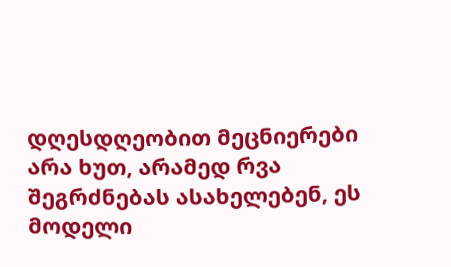დღესდღეობით მეცნიერები არა ხუთ, არამედ რვა შეგრძნებას ასახელებენ, ეს მოდელი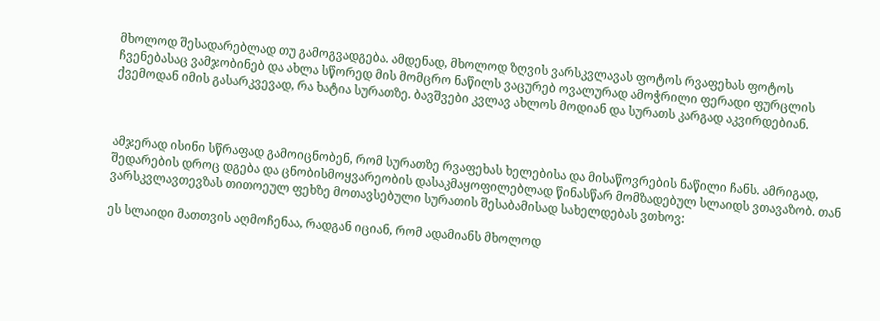მხოლოდ შესადარებლად თუ გამოგვადგება. ამდენად, მხოლოდ ზღვის ვარსკვლავას ფოტოს რვაფეხას ფოტოს ჩვენებასაც ვამჯობინებ და ახლა სწორედ მის მომცრო ნაწილს ვაცურებ ოვალურად ამოჭრილი ფერადი ფურცლის ქვემოდან იმის გასარკვევად, რა ხატია სურათზე. ბავშვები კვლავ ახლოს მოდიან და სურათს კარგად აკვირდებიან.



ამჯერად ისინი სწრაფად გამოიცნობენ, რომ სურათზე რვაფეხას ხელებისა და მისაწოვრების ნაწილი ჩანს. ამრიგად, შედარების დროც დგება და ცნობისმოყვარეობის დასაკმაყოფილებლად წინასწარ მომზადებულ სლაიდს ვთავაზობ. თან ვარსკვლავთევზას თითოეულ ფეხზე მოთავსებული სურათის შესაბამისად სახელდებას ვთხოვ:

ეს სლაიდი მათთვის აღმოჩენაა, რადგან იციან, რომ ადამიანს მხოლოდ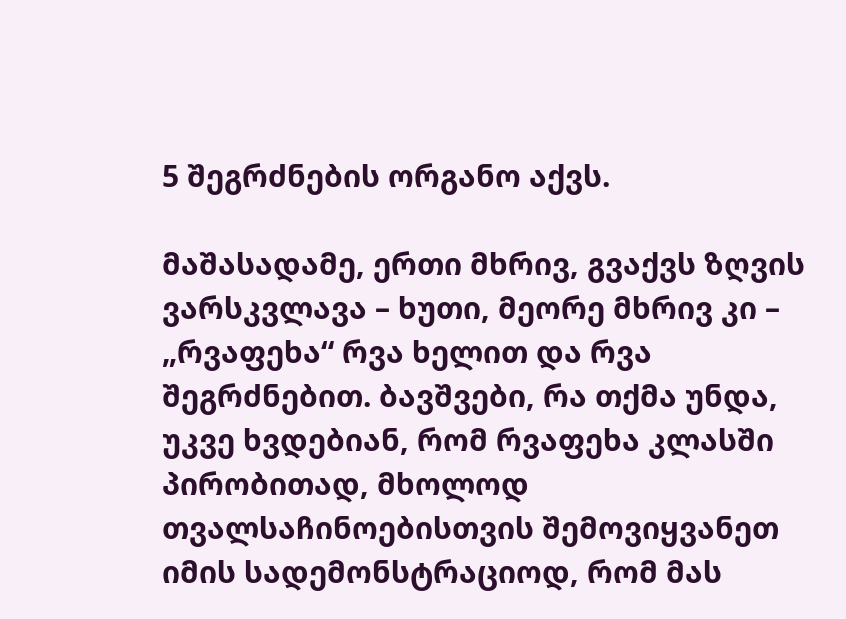5 შეგრძნების ორგანო აქვს.

მაშასადამე, ერთი მხრივ, გვაქვს ზღვის ვარსკვლავა – ხუთი, მეორე მხრივ კი – „რვაფეხა“ რვა ხელით და რვა შეგრძნებით. ბავშვები, რა თქმა უნდა, უკვე ხვდებიან, რომ რვაფეხა კლასში პირობითად, მხოლოდ თვალსაჩინოებისთვის შემოვიყვანეთ იმის სადემონსტრაციოდ, რომ მას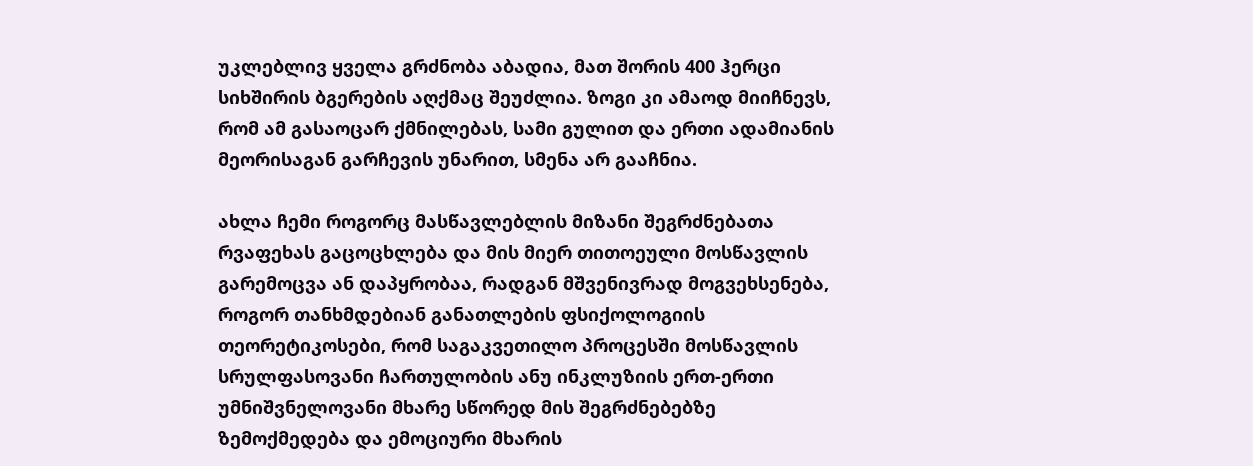უკლებლივ ყველა გრძნობა აბადია, მათ შორის 400 ჰერცი სიხშირის ბგერების აღქმაც შეუძლია. ზოგი კი ამაოდ მიიჩნევს, რომ ამ გასაოცარ ქმნილებას, სამი გულით და ერთი ადამიანის მეორისაგან გარჩევის უნარით, სმენა არ გააჩნია.

ახლა ჩემი როგორც მასწავლებლის მიზანი შეგრძნებათა რვაფეხას გაცოცხლება და მის მიერ თითოეული მოსწავლის გარემოცვა ან დაპყრობაა, რადგან მშვენივრად მოგვეხსენება, როგორ თანხმდებიან განათლების ფსიქოლოგიის თეორეტიკოსები, რომ საგაკვეთილო პროცესში მოსწავლის სრულფასოვანი ჩართულობის ანუ ინკლუზიის ერთ-ერთი უმნიშვნელოვანი მხარე სწორედ მის შეგრძნებებზე ზემოქმედება და ემოციური მხარის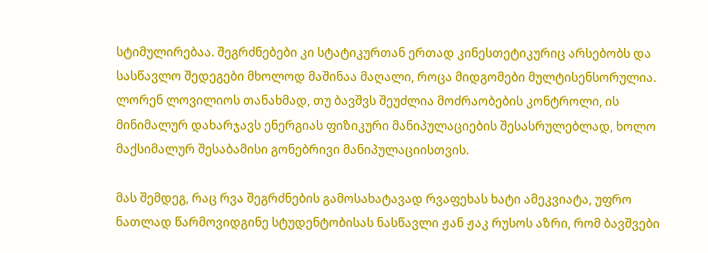სტიმულირებაა. შეგრძნებები კი სტატიკურთან ერთად კინესთეტიკურიც არსებობს და სასწავლო შედეგები მხოლოდ მაშინაა მაღალი, როცა მიდგომები მულტისენსორულია. ლორენ ლოვილიოს თანახმად, თუ ბავშვს შეუძლია მოძრაობების კონტროლი, ის მინიმალურ დახარჯავს ენერგიას ფიზიკური მანიპულაციების შესასრულებლად, ხოლო მაქსიმალურ შესაბამისი გონებრივი მანიპულაციისთვის.

მას შემდეგ, რაც რვა შეგრძნების გამოსახატავად რვაფეხას ხატი ამეკვიატა, უფრო ნათლად წარმოვიდგინე სტუდენტობისას ნასწავლი ჟან ჟაკ რუსოს აზრი, რომ ბავშვები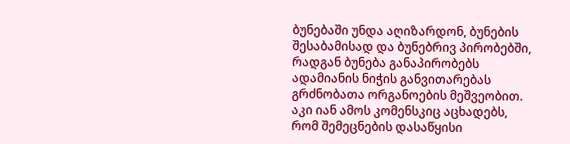ბუნებაში უნდა აღიზარდონ, ბუნების შესაბამისად და ბუნებრივ პირობებში, რადგან ბუნება განაპირობებს ადამიანის ნიჭის განვითარებას გრძნობათა ორგანოების მეშვეობით. აკი იან ამოს კომენსკიც აცხადებს, რომ შემეცნების დასაწყისი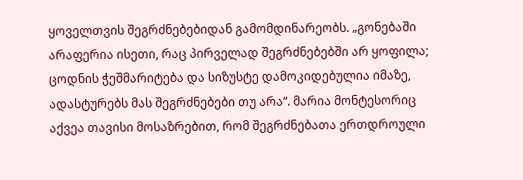ყოველთვის შეგრძნებებიდან გამომდინარეობს. „გონებაში არაფერია ისეთი, რაც პირველად შეგრძნებებში არ ყოფილა; ცოდნის ჭეშმარიტება და სიზუსტე დამოკიდებულია იმაზე, ადასტურებს მას შეგრძნებები თუ არა“. მარია მონტესორიც აქვეა თავისი მოსაზრებით, რომ შეგრძნებათა ერთდროული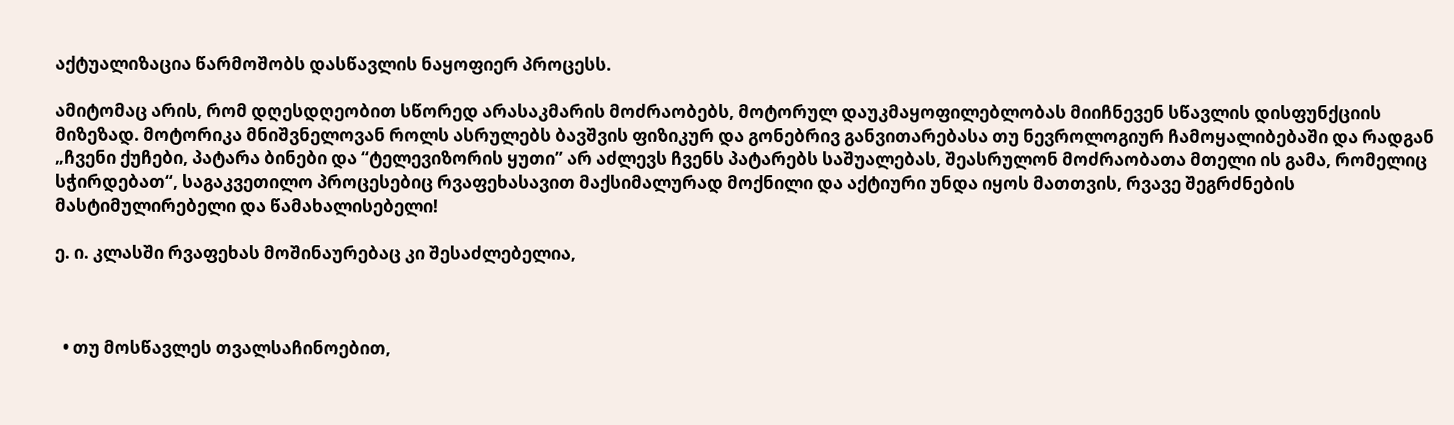აქტუალიზაცია წარმოშობს დასწავლის ნაყოფიერ პროცესს.

ამიტომაც არის, რომ დღესდღეობით სწორედ არასაკმარის მოძრაობებს, მოტორულ დაუკმაყოფილებლობას მიიჩნევენ სწავლის დისფუნქციის მიზეზად. მოტორიკა მნიშვნელოვან როლს ასრულებს ბავშვის ფიზიკურ და გონებრივ განვითარებასა თუ ნევროლოგიურ ჩამოყალიბებაში და რადგან „ჩვენი ქუჩები, პატარა ბინები და “ტელევიზორის ყუთი” არ აძლევს ჩვენს პატარებს საშუალებას, შეასრულონ მოძრაობათა მთელი ის გამა, რომელიც სჭირდებათ“, საგაკვეთილო პროცესებიც რვაფეხასავით მაქსიმალურად მოქნილი და აქტიური უნდა იყოს მათთვის, რვავე შეგრძნების მასტიმულირებელი და წამახალისებელი!

ე. ი. კლასში რვაფეხას მოშინაურებაც კი შესაძლებელია,



  • თუ მოსწავლეს თვალსაჩინოებით,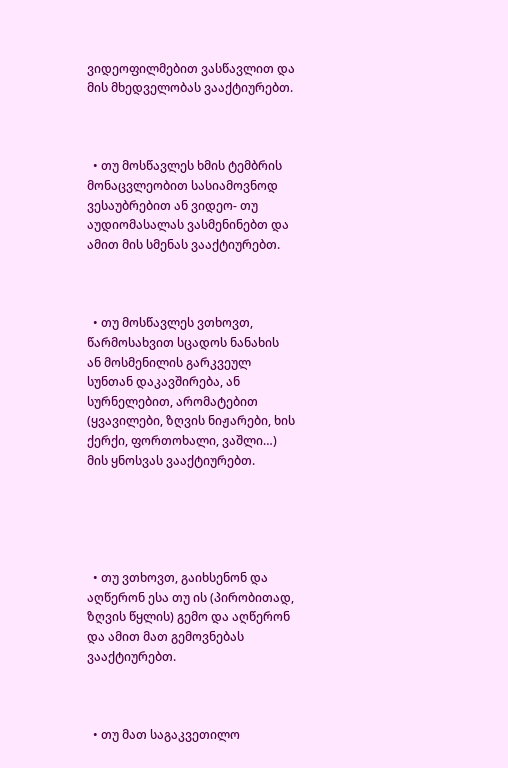ვიდეოფილმებით ვასწავლით და მის მხედველობას ვააქტიურებთ.



  • თუ მოსწავლეს ხმის ტემბრის მონაცვლეობით სასიამოვნოდ ვესაუბრებით ან ვიდეო- თუ აუდიომასალას ვასმენინებთ და ამით მის სმენას ვააქტიურებთ.



  • თუ მოსწავლეს ვთხოვთ, წარმოსახვით სცადოს ნანახის ან მოსმენილის გარკვეულ სუნთან დაკავშირება, ან სურნელებით, არომატებით (ყვავილები, ზღვის ნიჟარები, ხის ქერქი, ფორთოხალი, ვაშლი…) მის ყნოსვას ვააქტიურებთ.





  • თუ ვთხოვთ, გაიხსენონ და აღწერონ ესა თუ ის (პირობითად, ზღვის წყლის) გემო და აღწერონ და ამით მათ გემოვნებას ვააქტიურებთ.



  • თუ მათ საგაკვეთილო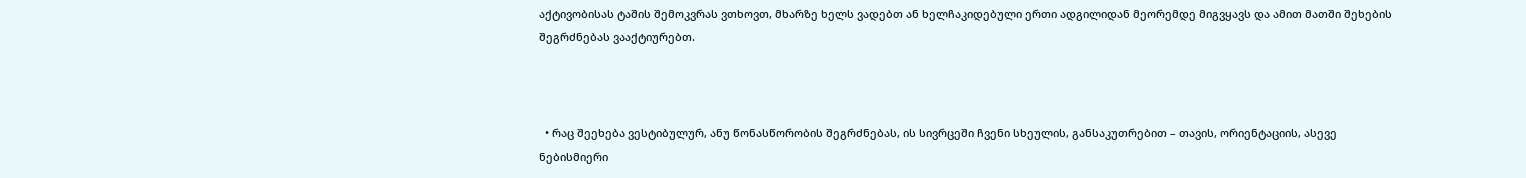აქტივობისას ტაშის შემოკვრას ვთხოვთ, მხარზე ხელს ვადებთ ან ხელჩაკიდებული ერთი ადგილიდან მეორემდე მიგვყავს და ამით მათში შეხების შეგრძნებას ვააქტიურებთ.



  • რაც შეეხება ვესტიბულურ, ანუ წონასწორობის შეგრძნებას, ის სივრცეში ჩვენი სხეულის, განსაკუთრებით – თავის, ორიენტაციის, ასევე ნებისმიერი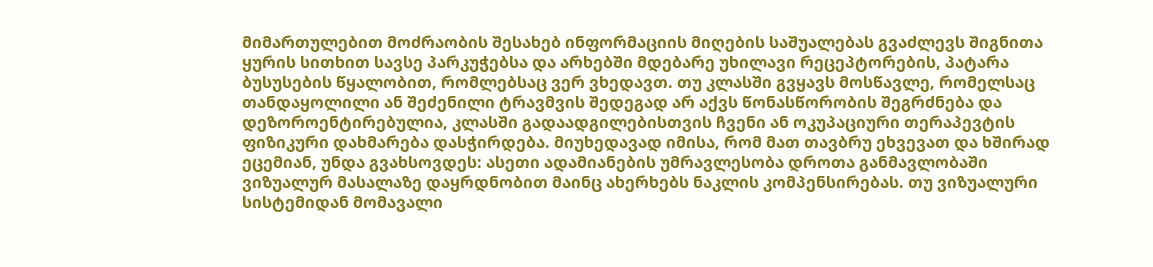მიმართულებით მოძრაობის შესახებ ინფორმაციის მიღების საშუალებას გვაძლევს შიგნითა ყურის სითხით სავსე პარკუჭებსა და არხებში მდებარე უხილავი რეცეპტორების, პატარა ბუსუსების წყალობით, რომლებსაც ვერ ვხედავთ. თუ კლასში გვყავს მოსწავლე, რომელსაც თანდაყოლილი ან შეძენილი ტრავმვის შედეგად არ აქვს წონასწორობის შეგრძნება და დეზოროენტირებულია, კლასში გადაადგილებისთვის ჩვენი ან ოკუპაციური თერაპევტის ფიზიკური დახმარება დასჭირდება. მიუხედავად იმისა, რომ მათ თავბრუ ეხვევათ და ხშირად ეცემიან, უნდა გვახსოვდეს: ასეთი ადამიანების უმრავლესობა დროთა განმავლობაში ვიზუალურ მასალაზე დაყრდნობით მაინც ახერხებს ნაკლის კომპენსირებას. თუ ვიზუალური სისტემიდან მომავალი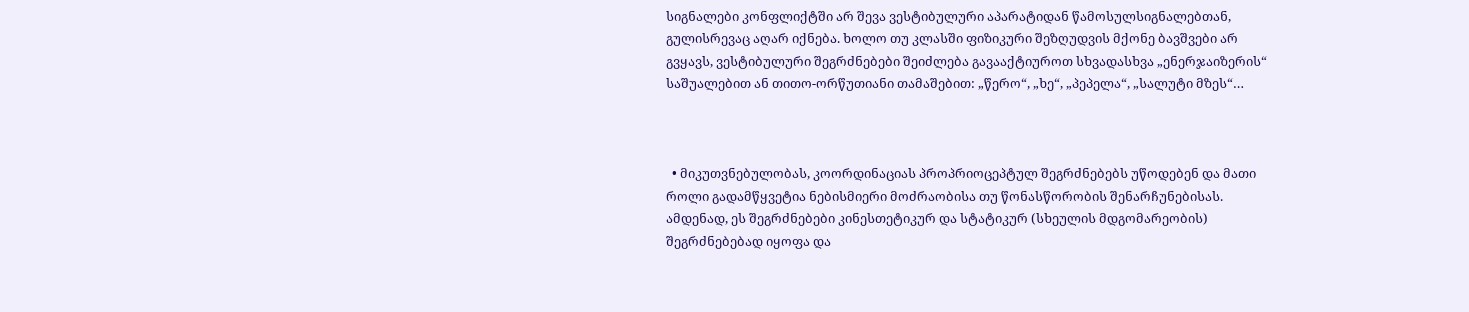სიგნალები კონფლიქტში არ შევა ვესტიბულური აპარატიდან წამოსულსიგნალებთან, გულისრევაც აღარ იქნება. ხოლო თუ კლასში ფიზიკური შეზღუდვის მქონე ბავშვები არ გვყავს, ვესტიბულური შეგრძნებები შეიძლება გავააქტიუროთ სხვადასხვა „ენერჯაიზერის“ საშუალებით ან თითო-ორწუთიანი თამაშებით: „წერო“, „ხე“, „პეპელა“, „სალუტი მზეს“…



  • მიკუთვნებულობას, კოორდინაციას პროპრიოცეპტულ შეგრძნებებს უწოდებენ და მათი როლი გადამწყვეტია ნებისმიერი მოძრაობისა თუ წონასწორობის შენარჩუნებისას. ამდენად, ეს შეგრძნებები კინესთეტიკურ და სტატიკურ (სხეულის მდგომარეობის) შეგრძნებებად იყოფა და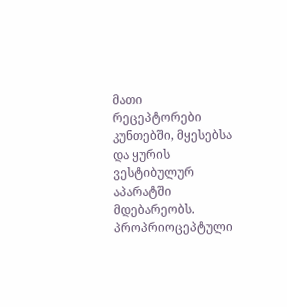მათი რეცეპტორები კუნთებში, მყესებსა და ყურის ვესტიბულურ აპარატში მდებარეობს. პროპრიოცეპტული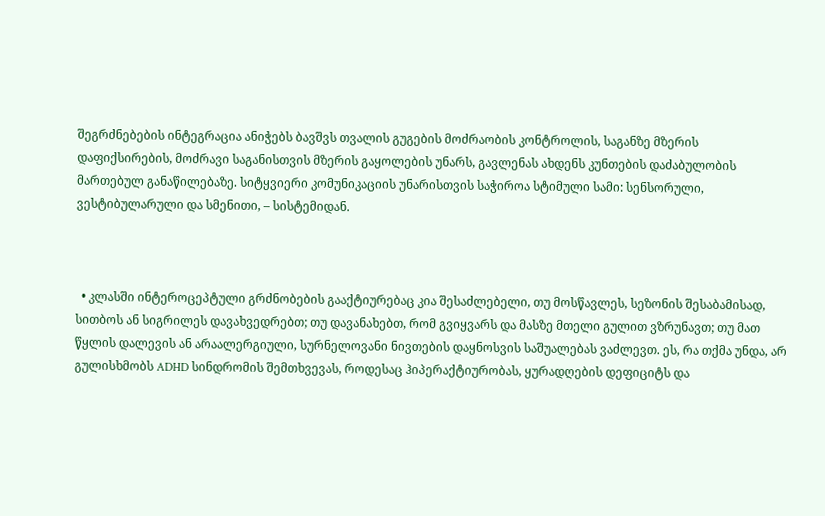შეგრძნებების ინტეგრაცია ანიჭებს ბავშვს თვალის გუგების მოძრაობის კონტროლის, საგანზე მზერის დაფიქსირების, მოძრავი საგანისთვის მზერის გაყოლების უნარს, გავლენას ახდენს კუნთების დაძაბულობის მართებულ განაწილებაზე. სიტყვიერი კომუნიკაციის უნარისთვის საჭიროა სტიმული სამი: სენსორული, ვესტიბულარული და სმენითი, – სისტემიდან.



  • კლასში ინტეროცეპტული გრძნობების გააქტიურებაც კია შესაძლებელი, თუ მოსწავლეს, სეზონის შესაბამისად, სითბოს ან სიგრილეს დავახვედრებთ; თუ დავანახებთ, რომ გვიყვარს და მასზე მთელი გულით ვზრუნავთ; თუ მათ წყლის დალევის ან არაალერგიული, სურნელოვანი ნივთების დაყნოსვის საშუალებას ვაძლევთ. ეს, რა თქმა უნდა, არ გულისხმობს ADHD სინდრომის შემთხვევას, როდესაც ჰიპერაქტიურობას, ყურადღების დეფიციტს და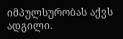იმპულსურობას აქვს ადგილი.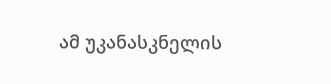ამ უკანასკნელის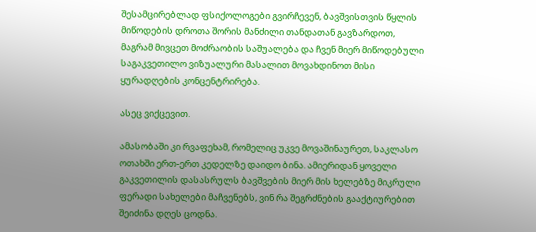შესამცირებლად ფსიქოლოგები გვირჩევენ, ბავშვისთვის წყლის მიწოდების დროთა შორის მანძილი თანდათან გავზარდოთ, მაგრამ მივცეთ მოძრაობის საშუალება და ჩვენ მიერ მიწოდებული საგაკვეთილო ვიზუალური მასალით მოვახდინოთ მისი ყურადღების კონცენტრირება.

ასეც ვიქცევით.

ამასობაში კი რვაფეხამ, რომელიც უკვე მოვაშინაურეთ, საკლასო ოთახში ერთ-ერთ კედელზე დაიდო ბინა. ამიერიდან ყოველი გაკვეთილის დასასრულს ბავშვების მიერ მის ხელებზე მიკრული ფერადი სახელები მაჩვენებს, ვინ რა შეგრძნების გააქტიურებით შეიძინა დღეს ცოდნა.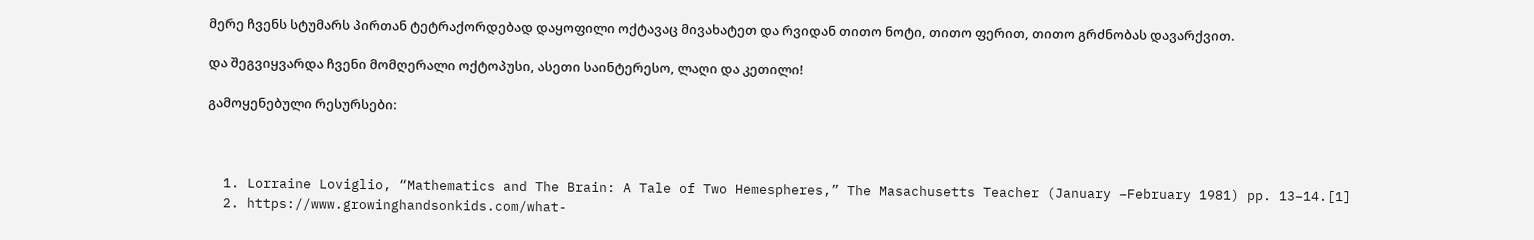მერე ჩვენს სტუმარს პირთან ტეტრაქორდებად დაყოფილი ოქტავაც მივახატეთ და რვიდან თითო ნოტი, თითო ფერით, თითო გრძნობას დავარქვით.

და შეგვიყვარდა ჩვენი მომღერალი ოქტოპუსი, ასეთი საინტერესო, ლაღი და კეთილი!

გამოყენებული რესურსები:



  1. Lorraine Loviglio, “Mathematics and The Brain: A Tale of Two Hemespheres,” The Masachusetts Teacher (January –February 1981) pp. 13–14.[1]
  2. https://www.growinghandsonkids.com/what-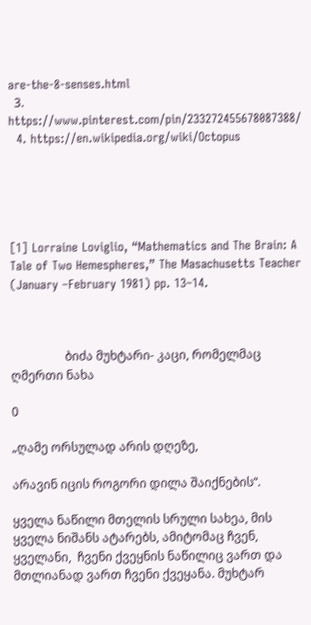are-the-8-senses.html
  3. https://www.pinterest.com/pin/233272455678087388/
  4. https://en.wikipedia.org/wiki/Octopus





[1] Lorraine Loviglio, “Mathematics and The Brain: A Tale of Two Hemespheres,” The Masachusetts Teacher (January –February 1981) pp. 13–14.



                  ბიძა მუხტარი- კაცი, რომელმაც ღმერთი ნახა

0

„ღამე ორსულად არის დღეზე,

არავინ იცის როგორი დილა შაიქნების“.

ყველა ნაწილი მთელის სრული სახეა, მის ყველა ნიშანს ატარებს, ამიტომაც ჩვენ, ყველანი,  ჩვენი ქვეყნის ნაწილიც ვართ და მთლიანად ვართ ჩვენი ქვეყანა. მუხტარ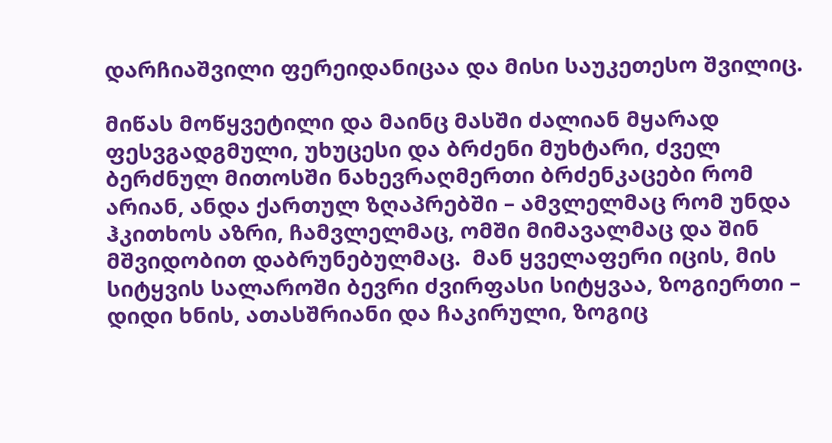დარჩიაშვილი ფერეიდანიცაა და მისი საუკეთესო შვილიც.

მიწას მოწყვეტილი და მაინც მასში ძალიან მყარად ფესვგადგმული, უხუცესი და ბრძენი მუხტარი, ძველ ბერძნულ მითოსში ნახევრაღმერთი ბრძენკაცები რომ არიან, ანდა ქართულ ზღაპრებში – ამვლელმაც რომ უნდა ჰკითხოს აზრი, ჩამვლელმაც, ომში მიმავალმაც და შინ მშვიდობით დაბრუნებულმაც.  მან ყველაფერი იცის, მის სიტყვის სალაროში ბევრი ძვირფასი სიტყვაა, ზოგიერთი – დიდი ხნის, ათასშრიანი და ჩაკირული, ზოგიც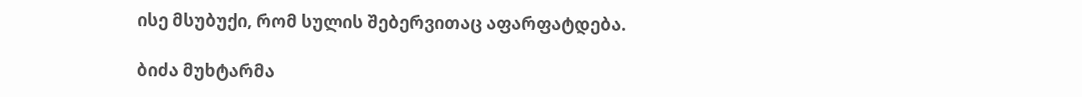ისე მსუბუქი, რომ სულის შებერვითაც აფარფატდება.

ბიძა მუხტარმა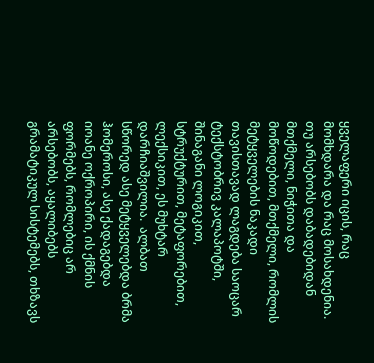ყველაფერი იცის, რაც მომხდარა და რაც მოსახდენია. თუ არსებობს დაბადებიდან მთქმელი, ნიჭითა და მოწოდებით, მთქმელი, რომლის მეტყველების ნაკადი თავისთავად ლაგდება საოცარ ტექსტობრივ კალაპოტში, შინაგანი ლოგიკით, სტრუქტურით, მეტაფორებით, ლექსიკით, ეს მუხტარ დარჩიაშვილია.  ალბათ სწორედ ასე მეტყველებდა ბრმა ჰომეროსი, ასე ქადაგებდა იოანე ოქროპირი, ის ქმნის ფორმებს, რომლებიც არ არსებობს, აყალიბებს გრამატიკულ სისტემებს, თხზავს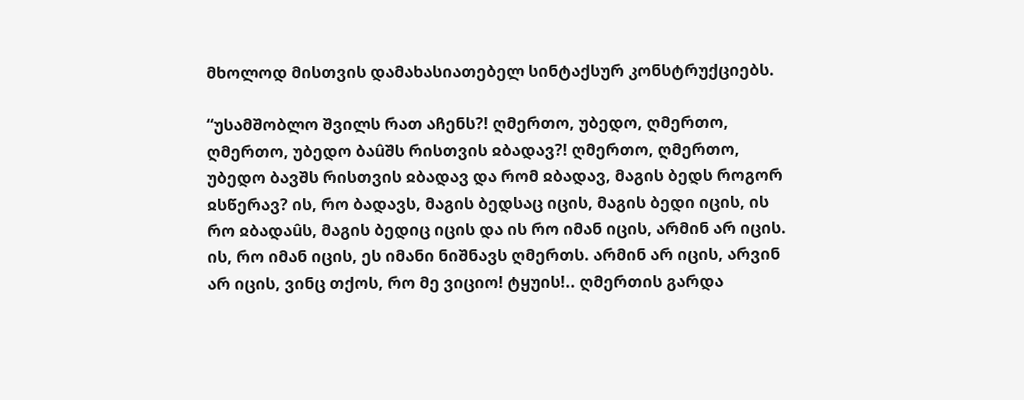მხოლოდ მისთვის დამახასიათებელ სინტაქსურ კონსტრუქციებს.

“უსამშობლო შვილს რათ აჩენს?! ღმერთო, უბედო, ღმერთო, ღმერთო, უბედო ბაûშს რისთვის ჲბადავ?! ღმერთო, ღმერთო, უბედო ბავშს რისთვის ჲბადავ და რომ ჲბადავ, მაგის ბედს როგორ ჲსწერავ? ის, რო ბადავს, მაგის ბედსაც იცის, მაგის ბედი იცის, ის რო ჲბადაûს, მაგის ბედიც იცის და ის რო იმან იცის, არმინ არ იცის. ის, რო იმან იცის, ეს იმანი ნიშნავს ღმერთს. არმინ არ იცის, არვინ არ იცის, ვინც თქოს, რო მე ვიციო! ტყუის!.. ღმერთის გარდა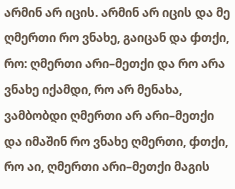არმინ არ იცის. არმინ არ იცის და მე ღმერთი რო ვნახე, გაიცან და ჶთქი, რო: ღმერთი არი–მეთქი და რო არა ვნახე იქამდი, რო არ მენახა, ვამბობდი ღმერთი არ არი–მეთქი და იმაშინ რო ვნახე ღმერთი, ჶთქი, რო აი, ღმერთი არი–მეთქი მაგის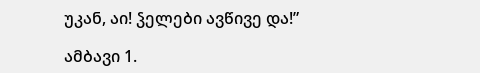უკან, აი! ჴელები ავწივე და!”

ამბავი 1.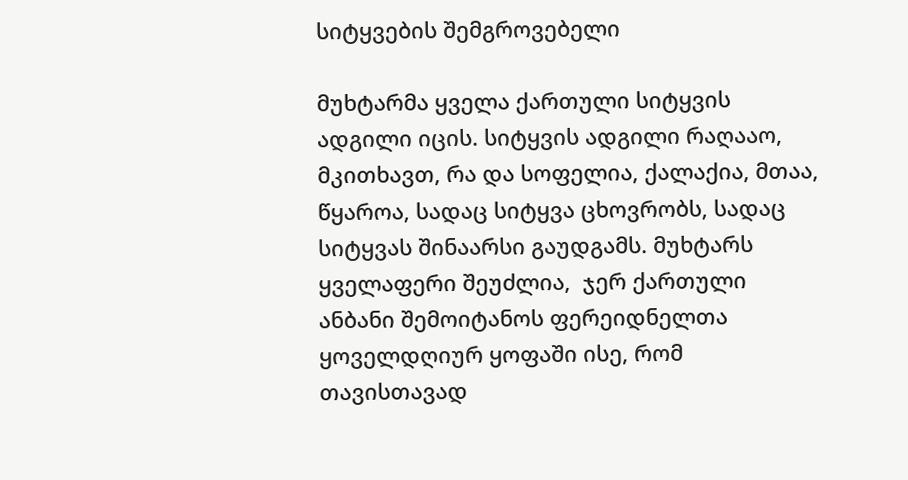სიტყვების შემგროვებელი

მუხტარმა ყველა ქართული სიტყვის ადგილი იცის. სიტყვის ადგილი რაღააო, მკითხავთ, რა და სოფელია, ქალაქია, მთაა, წყაროა, სადაც სიტყვა ცხოვრობს, სადაც სიტყვას შინაარსი გაუდგამს. მუხტარს ყველაფერი შეუძლია,  ჯერ ქართული ანბანი შემოიტანოს ფერეიდნელთა ყოველდღიურ ყოფაში ისე, რომ თავისთავად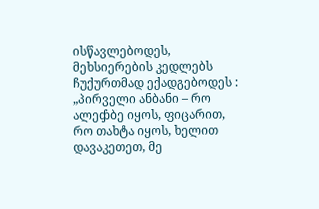ისწავლებოდეს, მეხსიერების კედლებს ჩუქურთმად ექადგებოდეს : „პირველი ანბანი – რო ალეჶბე იყოს, ფიცარით, რო თახტა იყოს, ხელით დავაკეთეთ, მე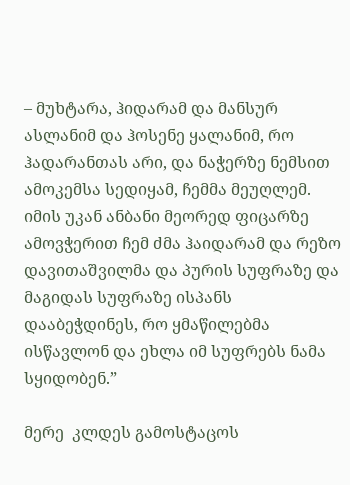– მუხტარა, ჰიდარამ და მანსურ ასლანიმ და ჰოსენე ყალანიმ, რო ჰადარანთას არი, და ნაჭერზე ნემსით ამოკემსა სედიყამ, ჩემმა მეუღლემ. იმის უკან ანბანი მეორედ ფიცარზე ამოვჭერით ჩემ ძმა ჰაიდარამ და რეზო დავითაშვილმა და პურის სუფრაზე და მაგიდას სუფრაზე ისპანს დააბეჭდინეს, რო ყმაწილებმა ისწავლონ და ეხლა იმ სუფრებს ნამა სყიდობენ.”

მერე  კლდეს გამოსტაცოს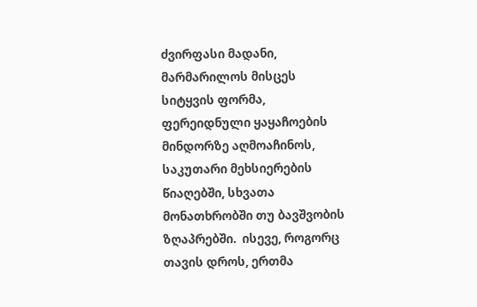ძვირფასი მადანი, მარმარილოს მისცეს სიტყვის ფორმა, ფერეიდნული ყაყაჩოების მინდორზე აღმოაჩინოს, საკუთარი მეხსიერების წიაღებში, სხვათა მონათხრობში თუ ბავშვობის ზღაპრებში.  ისევე, როგორც თავის დროს, ერთმა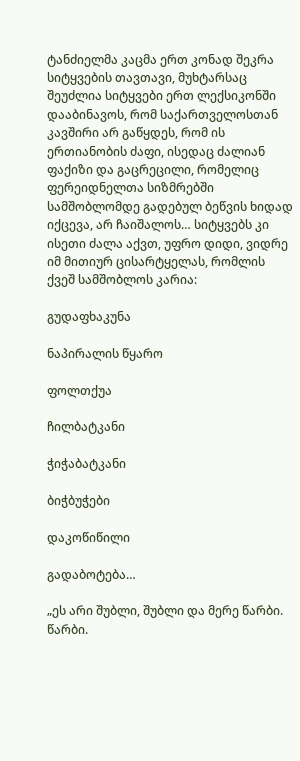ტანძიელმა კაცმა ერთ კონად შეკრა სიტყვების თავთავი, მუხტარსაც შეუძლია სიტყვები ერთ ლექსიკონში დააბინავოს, რომ საქართველოსთან კავშირი არ გაწყდეს, რომ ის ერთიანობის ძაფი, ისედაც ძალიან ფაქიზი და გაცრეცილი, რომელიც ფერეიდნელთა სიზმრებში სამშობლომდე გადებულ ბეწვის ხიდად იქცევა, არ ჩაიშალოს… სიტყვებს კი ისეთი ძალა აქვთ, უფრო დიდი, ვიდრე იმ მითიურ ცისარტყელას, რომლის ქვეშ სამშობლოს კარია:

გუდაფხაკუნა

ნაპირალის წყარო

ფოლთქუა

ჩილბატკანი

ჭიჭაბატკანი

ბიჭბუჭები

დაკოწიწილი

გადაბოტება…

„ეს არი შუბლი, შუბლი და მერე წარბი. წარბი.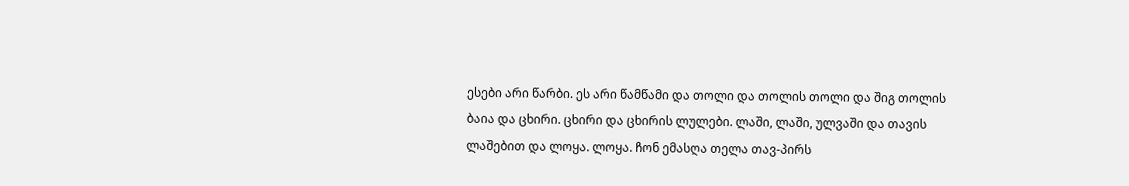ესები არი წარბი. ეს არი წამწამი და თოლი და თოლის თოლი და შიგ თოლის ბაია და ცხირი. ცხირი და ცხირის ლულები. ლაში, ლაში, ულვაში და თავის ლაშებით და ლოყა. ლოყა. ჩონ ემასღა თელა თავ-პირს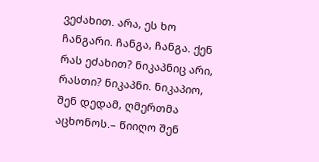ვეძახით. არა, ეს ხო ჩანგარი. ჩანგა, ჩანგა. ქენ რას ეძახით? ნიკაპნიც არი, რასთი? ნიკაპნი. ნიკაპიო, შენ დედამ, ღმერთმა აცხონოს.– წიიღო შენ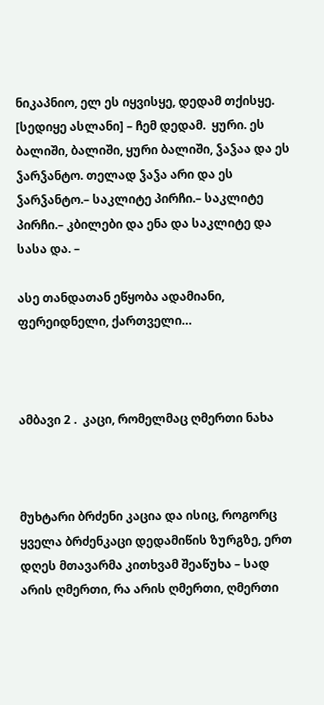ნიკაპნიო, ელ ეს იყვისყე, დედამ თქისყე. [სედიყე ასლანი] – ჩემ დედამ.  ყური. ეს ბალიში, ბალიში, ყური ბალიში, ჴაჴაა და ეს ჴარჴანტო. თელად ჴაჴა არი და ეს ჴარჴანტო.– საკლიტე პირჩი.– საკლიტე პირჩი.– კბილები და ენა და საკლიტე და სასა და. –

ასე თანდათან ეწყობა ადამიანი, ფერეიდნელი, ქართველი…



ამბავი 2 .  კაცი, რომელმაც ღმერთი ნახა



მუხტარი ბრძენი კაცია და ისიც, როგორც ყველა ბრძენკაცი დედამიწის ზურგზე, ერთ დღეს მთავარმა კითხვამ შეაწუხა – სად არის ღმერთი, რა არის ღმერთი, ღმერთი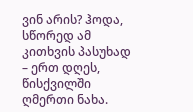ვინ არის? ჰოდა, სწორედ ამ კითხვის პასუხად – ერთ დღეს, წისქვილში ღმერთი ნახა.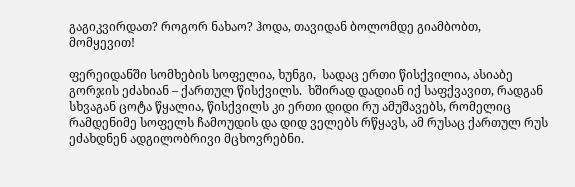გაგიკვირდათ? როგორ ნახაო? ჰოდა, თავიდან ბოლომდე გიამბობთ, მომყევით!

ფერეიდანში სომხების სოფელია, ხუნგი,  სადაც ერთი წისქვილია, ასიაბე გორჯის ეძახიან – ქართულ წისქვილს.  ხშირად დადიან იქ საფქვავით, რადგან სხვაგან ცოტა წყალია, წისქვილს კი ერთი დიდი რუ ამუშავებს, რომელიც რამდენიმე სოფელს ჩამოუდის და დიდ ველებს რწყავს, ამ რუსაც ქართულ რუს ეძახდნენ ადგილობრივი მცხოვრებნი.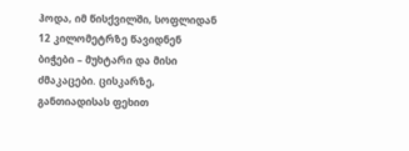ჰოდა, იმ წისქვილში, სოფლიდან 12 კილომეტრზე წავიდნენ ბიჭები – მუხტარი და მისი ძმაკაცები. ცისკარზე, განთიადისას ფეხით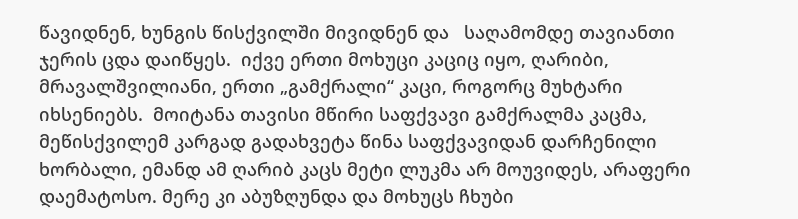წავიდნენ, ხუნგის წისქვილში მივიდნენ და   საღამომდე თავიანთი ჯერის ცდა დაიწყეს.  იქვე ერთი მოხუცი კაციც იყო, ღარიბი, მრავალშვილიანი, ერთი „გამქრალი“ კაცი, როგორც მუხტარი იხსენიებს.  მოიტანა თავისი მწირი საფქვავი გამქრალმა კაცმა, მეწისქვილემ კარგად გადახვეტა წინა საფქვავიდან დარჩენილი ხორბალი, ემანდ ამ ღარიბ კაცს მეტი ლუკმა არ მოუვიდეს, არაფერი დაემატოსო. მერე კი აბუზღუნდა და მოხუცს ჩხუბი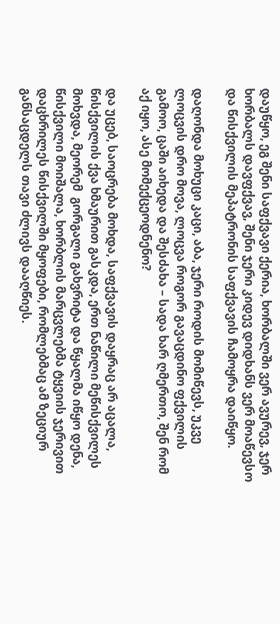დაუწყო, ეგ შენი საფქვავი ქერია, ხორბალში ვერ ავურევ, ჯერ ხორბალს დავფქვავ, შენი ჯერი კიდევ დიდხანს ვერ მოაწევსო და წისქვილის მეპატრონის საფქვავის ჩამოყრა დაიწყო.

დაღონდა მოხუცი კაცი, აბა, ჯერი როდის მომიწევს, უკვე ლოცვის დრო მოვა, ლოცვა როგორ გავაცდინო ფქვილის გამოო, ცაში აიხედა და შესძახა – სადა ხარ ღმერთო, შენ რომ აქ იყო, ასე მომექცეოდნენო?

და უცებ, საოცრება მოხდა, საფქვავის დაყრაც არ აცალა, წისქვილის ქვა ხმაურით გასკდა, ერთ ნაწილი მეწისქვილეს მოხვდა, მეორემ  გორგალი გახვრიტა და წყალმა იწყო დენა,  წისქვილი მოიშალა, ხორბლის მარცვლებმა ტყვიის ჯერივით დაცხრილეს წისქვილში მყოფები, რომლებმაც ამ ზეციურ განსაცდელს თავი ძლივს დააღწიეს.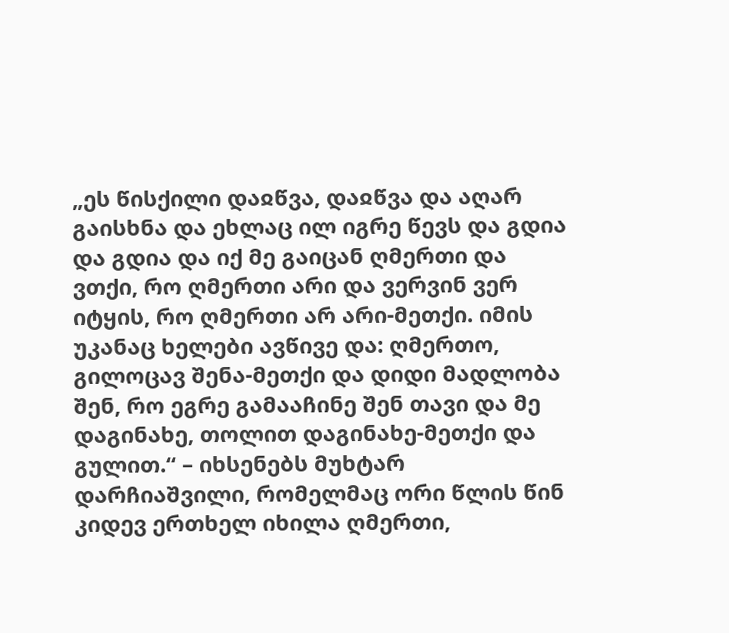„ეს წისქილი დაჲწვა, დაჲწვა და აღარ გაისხნა და ეხლაც ილ იგრე წევს და გდია და გდია და იქ მე გაიცან ღმერთი და ვთქი, რო ღმერთი არი და ვერვინ ვერ იტყის, რო ღმერთი არ არი-მეთქი. იმის უკანაც ხელები ავწივე და: ღმერთო, გილოცავ შენა-მეთქი და დიდი მადლობა შენ, რო ეგრე გამააჩინე შენ თავი და მე დაგინახე, თოლით დაგინახე-მეთქი და გულით.“ – იხსენებს მუხტარ დარჩიაშვილი, რომელმაც ორი წლის წინ კიდევ ერთხელ იხილა ღმერთი,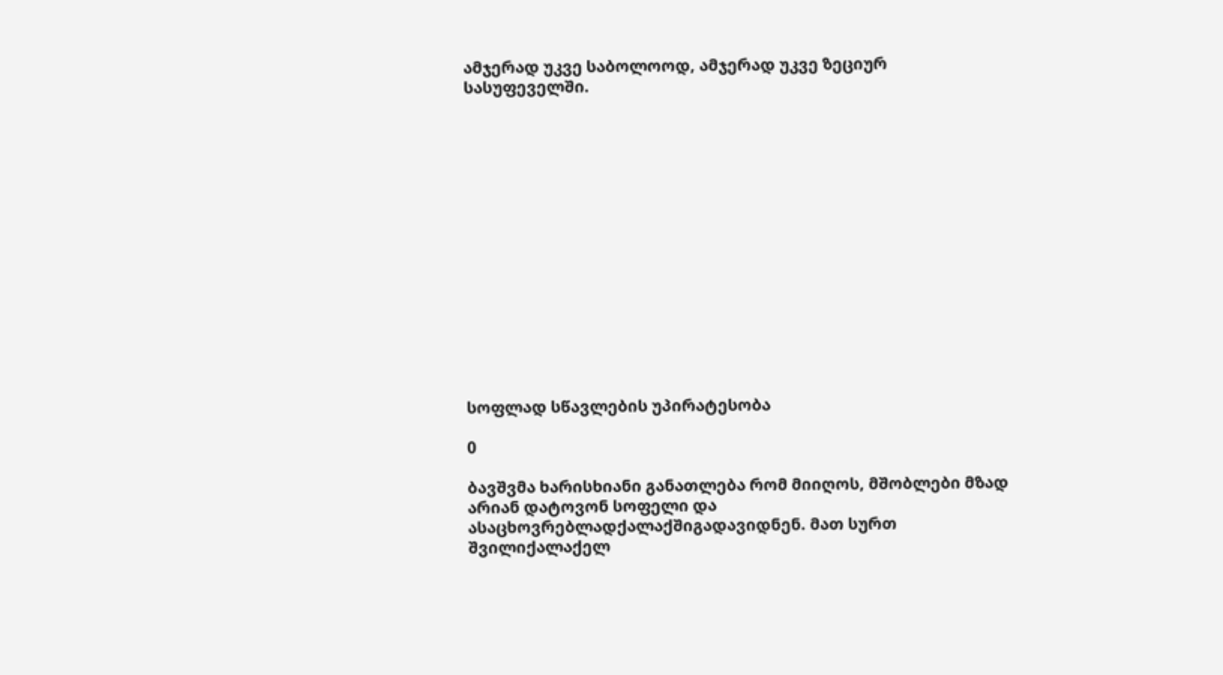ამჯერად უკვე საბოლოოდ, ამჯერად უკვე ზეციურ სასუფეველში.















სოფლად სწავლების უპირატესობა

0

ბავშვმა ხარისხიანი განათლება რომ მიიღოს, მშობლები მზად არიან დატოვონ სოფელი და ასაცხოვრებლადქალაქშიგადავიდნენ. მათ სურთ შვილიქალაქელ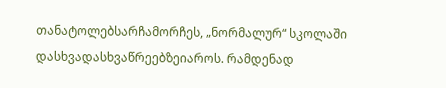თანატოლებსარჩამორჩეს, „ნორმალურ“ სკოლაში დასხვადასხვაწრეებზეიაროს. რამდენად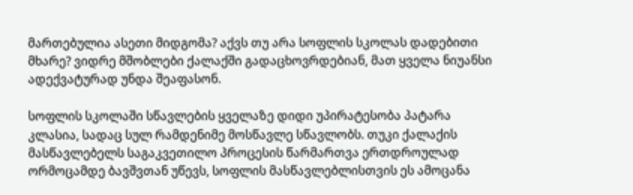მართებულია ასეთი მიდგომა? აქვს თუ არა სოფლის სკოლას დადებითი მხარე? ვიდრე მშობლები ქალაქში გადაცხოვრდებიან, მათ ყველა ნიუანსი ადექვატურად უნდა შეაფასონ.

სოფლის სკოლაში სწავლების ყველაზე დიდი უპირატესობა პატარა კლასია, სადაც სულ რამდენიმე მოსწავლე სწავლობს. თუკი ქალაქის მასწავლებელს საგაკვეთილო პროცესის წარმართვა ერთდროულად ორმოცამდე ბავშვთან უწევს, სოფლის მასწავლებლისთვის ეს ამოცანა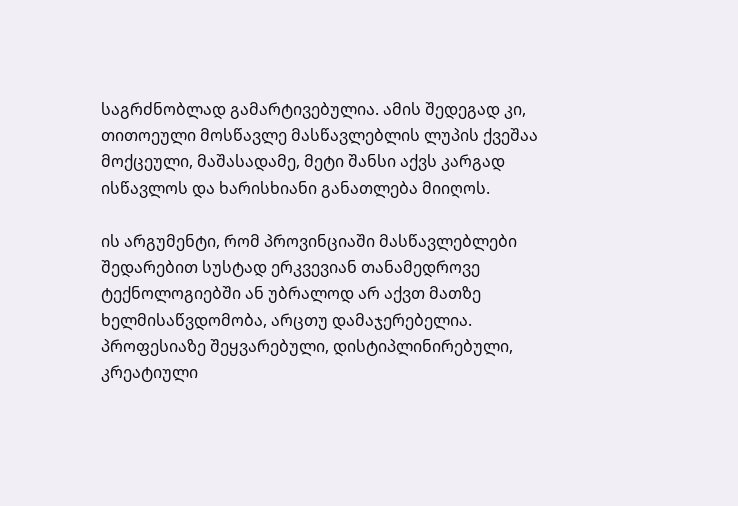საგრძნობლად გამარტივებულია. ამის შედეგად კი, თითოეული მოსწავლე მასწავლებლის ლუპის ქვეშაა მოქცეული, მაშასადამე, მეტი შანსი აქვს კარგად ისწავლოს და ხარისხიანი განათლება მიიღოს.

ის არგუმენტი, რომ პროვინციაში მასწავლებლები შედარებით სუსტად ერკვევიან თანამედროვე ტექნოლოგიებში ან უბრალოდ არ აქვთ მათზე ხელმისაწვდომობა, არცთუ დამაჯერებელია. პროფესიაზე შეყვარებული, დისტიპლინირებული, კრეატიული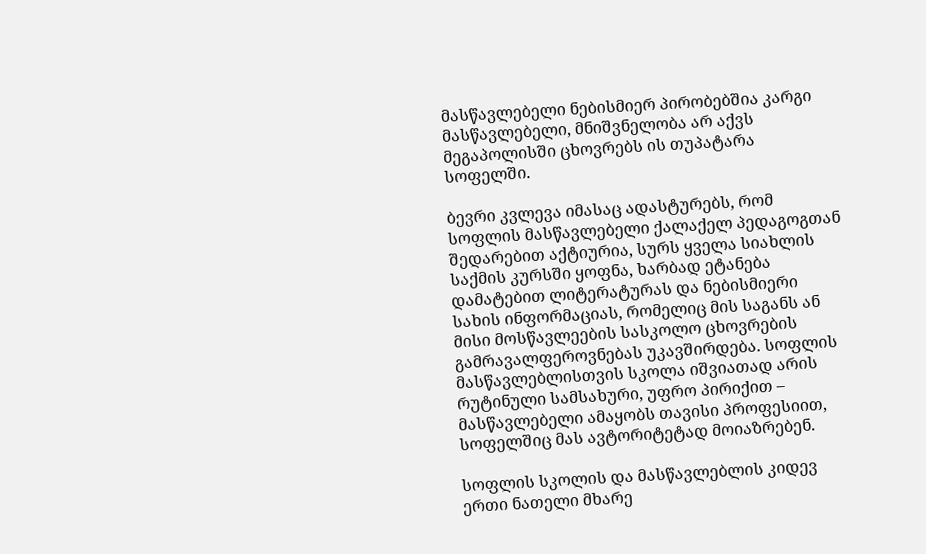მასწავლებელი ნებისმიერ პირობებშია კარგი მასწავლებელი, მნიშვნელობა არ აქვს მეგაპოლისში ცხოვრებს ის თუპატარა სოფელში.

ბევრი კვლევა იმასაც ადასტურებს, რომ სოფლის მასწავლებელი ქალაქელ პედაგოგთან შედარებით აქტიურია, სურს ყველა სიახლის საქმის კურსში ყოფნა, ხარბად ეტანება დამატებით ლიტერატურას და ნებისმიერი სახის ინფორმაციას, რომელიც მის საგანს ან მისი მოსწავლეების სასკოლო ცხოვრების გამრავალფეროვნებას უკავშირდება. სოფლის მასწავლებლისთვის სკოლა იშვიათად არის რუტინული სამსახური, უფრო პირიქით – მასწავლებელი ამაყობს თავისი პროფესიით, სოფელშიც მას ავტორიტეტად მოიაზრებენ.

სოფლის სკოლის და მასწავლებლის კიდევ ერთი ნათელი მხარე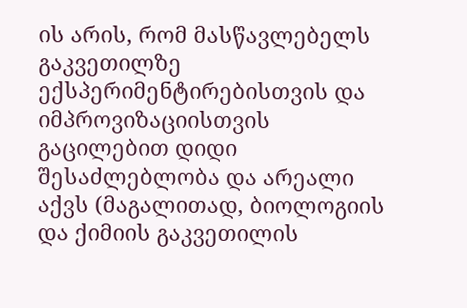ის არის, რომ მასწავლებელს გაკვეთილზე ექსპერიმენტირებისთვის და იმპროვიზაციისთვის გაცილებით დიდი შესაძლებლობა და არეალი აქვს (მაგალითად, ბიოლოგიის და ქიმიის გაკვეთილის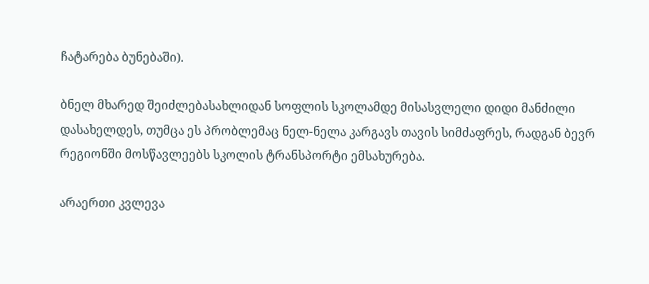ჩატარება ბუნებაში).

ბნელ მხარედ შეიძლებასახლიდან სოფლის სკოლამდე მისასვლელი დიდი მანძილი დასახელდეს, თუმცა ეს პრობლემაც ნელ-ნელა კარგავს თავის სიმძაფრეს, რადგან ბევრ რეგიონში მოსწავლეებს სკოლის ტრანსპორტი ემსახურება.

არაერთი კვლევა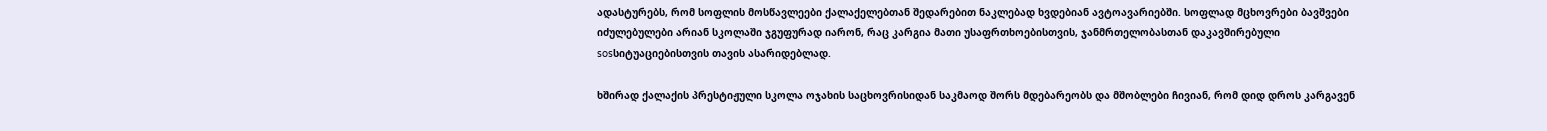ადასტურებს, რომ სოფლის მოსწავლეები ქალაქელებთან შედარებით ნაკლებად ხვდებიან ავტოავარიებში. სოფლად მცხოვრები ბავშვები იძულებულები არიან სკოლაში ჯგუფურად იარონ, რაც კარგია მათი უსაფრთხოებისთვის, ჯანმრთელობასთან დაკავშირებული sosსიტუაციებისთვის თავის ასარიდებლად.

ხშირად ქალაქის პრესტიჟული სკოლა ოჯახის საცხოვრისიდან საკმაოდ შორს მდებარეობს და მშობლები ჩივიან, რომ დიდ დროს კარგავენ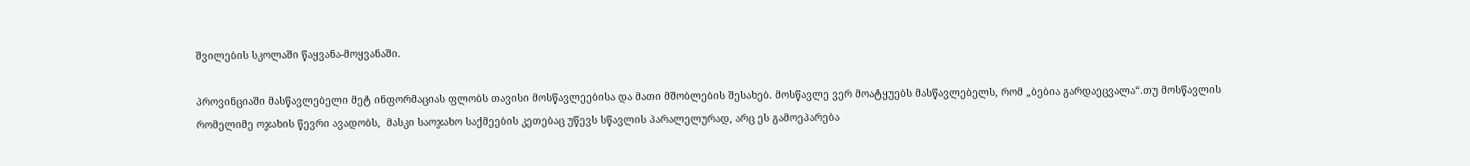შვილების სკოლაში წაყვანა-მოყვანაში.

პროვინციაში მასწავლებელი მეტ ინფორმაციას ფლობს თავისი მოსწავლეებისა და მათი მშობლების შესახებ. მოსწავლე ვერ მოატყუებს მასწავლებელს, რომ „ბებია გარდაეცვალა“.თუ მოსწავლის რომელიმე ოჯახის წევრი ავადობს,  მასკი საოჯახო საქმეების კეთებაც უწევს სწავლის პარალელურად, არც ეს გამოეპარება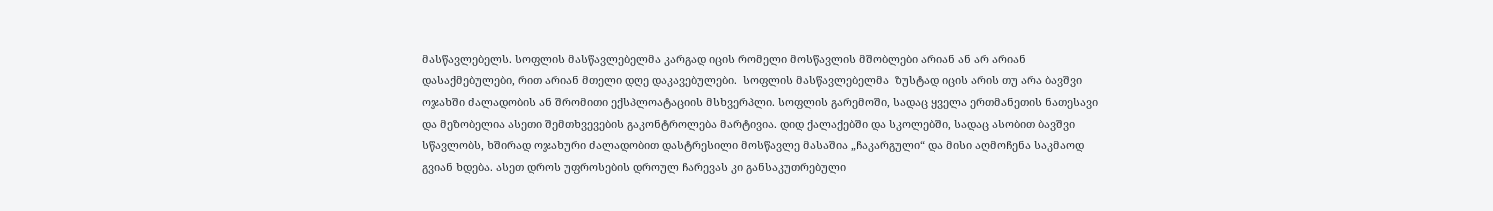მასწავლებელს. სოფლის მასწავლებელმა კარგად იცის რომელი მოსწავლის მშობლები არიან ან არ არიან დასაქმებულები, რით არიან მთელი დღე დაკავებულები.  სოფლის მასწავლებელმა  ზუსტად იცის არის თუ არა ბავშვი ოჯახში ძალადობის ან შრომითი ექსპლოატაციის მსხვერპლი. სოფლის გარემოში, სადაც ყველა ერთმანეთის ნათესავი და მეზობელია ასეთი შემთხვევების გაკონტროლება მარტივია. დიდ ქალაქებში და სკოლებში, სადაც ასობით ბავშვი სწავლობს, ხშირად ოჯახური ძალადობით დასტრესილი მოსწავლე მასაშია „ჩაკარგული“ და მისი აღმოჩენა საკმაოდ გვიან ხდება. ასეთ დროს უფროსების დროულ ჩარევას კი განსაკუთრებული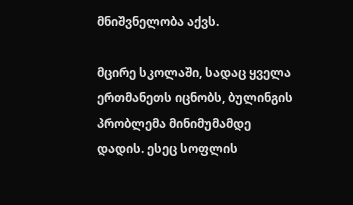მნიშვნელობა აქვს.

მცირე სკოლაში, სადაც ყველა ერთმანეთს იცნობს, ბულინგის პრობლემა მინიმუმამდე დადის. ესეც სოფლის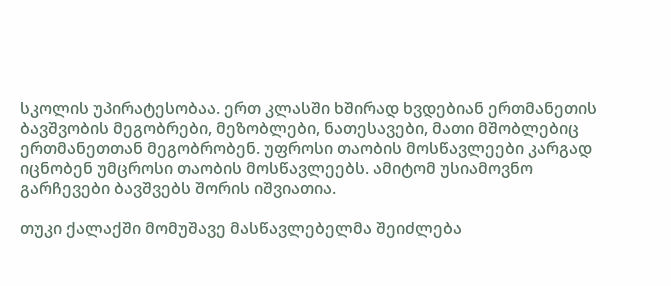სკოლის უპირატესობაა. ერთ კლასში ხშირად ხვდებიან ერთმანეთის ბავშვობის მეგობრები, მეზობლები, ნათესავები, მათი მშობლებიც ერთმანეთთან მეგობრობენ. უფროსი თაობის მოსწავლეები კარგად იცნობენ უმცროსი თაობის მოსწავლეებს. ამიტომ უსიამოვნო გარჩევები ბავშვებს შორის იშვიათია.

თუკი ქალაქში მომუშავე მასწავლებელმა შეიძლება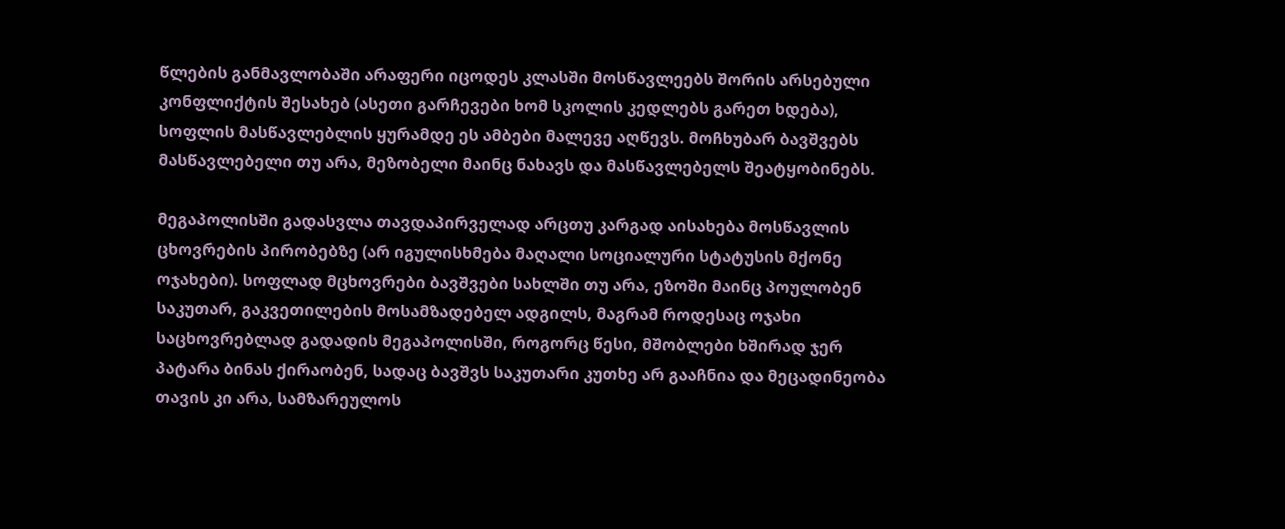წლების განმავლობაში არაფერი იცოდეს კლასში მოსწავლეებს შორის არსებული კონფლიქტის შესახებ (ასეთი გარჩევები ხომ სკოლის კედლებს გარეთ ხდება), სოფლის მასწავლებლის ყურამდე ეს ამბები მალევე აღწევს. მოჩხუბარ ბავშვებს მასწავლებელი თუ არა, მეზობელი მაინც ნახავს და მასწავლებელს შეატყობინებს.

მეგაპოლისში გადასვლა თავდაპირველად არცთუ კარგად აისახება მოსწავლის ცხოვრების პირობებზე (არ იგულისხმება მაღალი სოციალური სტატუსის მქონე ოჯახები). სოფლად მცხოვრები ბავშვები სახლში თუ არა, ეზოში მაინც პოულობენ საკუთარ, გაკვეთილების მოსამზადებელ ადგილს, მაგრამ როდესაც ოჯახი საცხოვრებლად გადადის მეგაპოლისში, როგორც წესი, მშობლები ხშირად ჯერ პატარა ბინას ქირაობენ, სადაც ბავშვს საკუთარი კუთხე არ გააჩნია და მეცადინეობა თავის კი არა, სამზარეულოს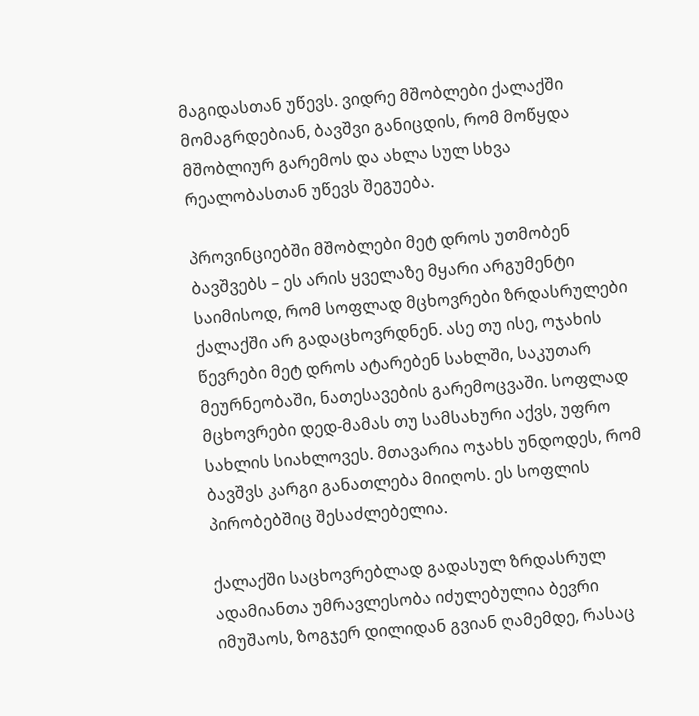მაგიდასთან უწევს. ვიდრე მშობლები ქალაქში მომაგრდებიან, ბავშვი განიცდის, რომ მოწყდა მშობლიურ გარემოს და ახლა სულ სხვა რეალობასთან უწევს შეგუება.

პროვინციებში მშობლები მეტ დროს უთმობენ ბავშვებს – ეს არის ყველაზე მყარი არგუმენტი საიმისოდ, რომ სოფლად მცხოვრები ზრდასრულები ქალაქში არ გადაცხოვრდნენ. ასე თუ ისე, ოჯახის წევრები მეტ დროს ატარებენ სახლში, საკუთარ მეურნეობაში, ნათესავების გარემოცვაში. სოფლად მცხოვრები დედ-მამას თუ სამსახური აქვს, უფრო სახლის სიახლოვეს. მთავარია ოჯახს უნდოდეს, რომ ბავშვს კარგი განათლება მიიღოს. ეს სოფლის პირობებშიც შესაძლებელია.

ქალაქში საცხოვრებლად გადასულ ზრდასრულ ადამიანთა უმრავლესობა იძულებულია ბევრი იმუშაოს, ზოგჯერ დილიდან გვიან ღამემდე, რასაც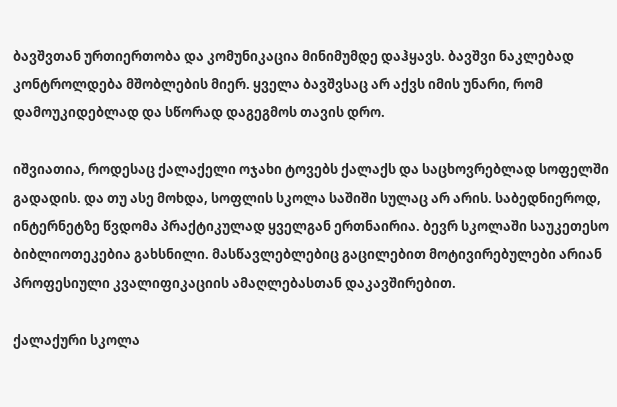ბავშვთან ურთიერთობა და კომუნიკაცია მინიმუმდე დაჰყავს. ბავშვი ნაკლებად კონტროლდება მშობლების მიერ. ყველა ბავშვსაც არ აქვს იმის უნარი, რომ დამოუკიდებლად და სწორად დაგეგმოს თავის დრო.

იშვიათია, როდესაც ქალაქელი ოჯახი ტოვებს ქალაქს და საცხოვრებლად სოფელში გადადის. და თუ ასე მოხდა, სოფლის სკოლა საშიში სულაც არ არის. საბედნიეროდ, ინტერნეტზე წვდომა პრაქტიკულად ყველგან ერთნაირია. ბევრ სკოლაში საუკეთესო ბიბლიოთეკებია გახსნილი. მასწავლებლებიც გაცილებით მოტივირებულები არიან პროფესიული კვალიფიკაციის ამაღლებასთან დაკავშირებით.

ქალაქური სკოლა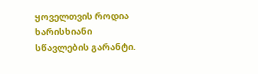ყოველთვის როდია ხარისხიანი სწავლების გარანტი.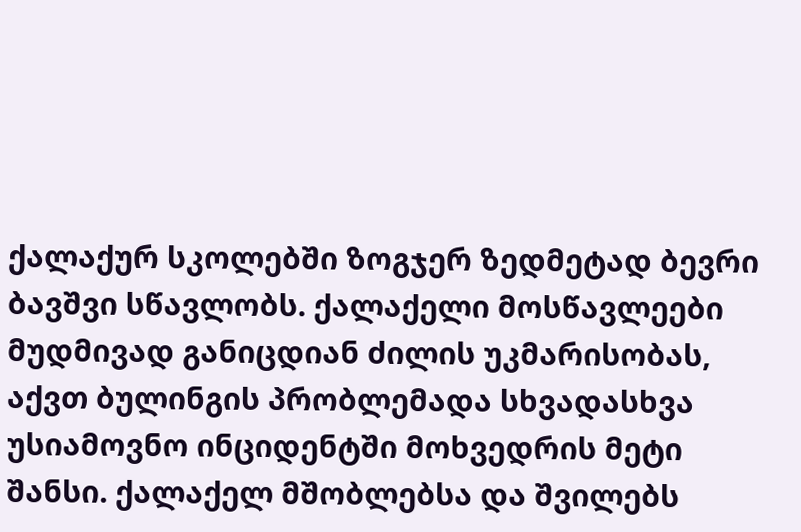ქალაქურ სკოლებში ზოგჯერ ზედმეტად ბევრი ბავშვი სწავლობს. ქალაქელი მოსწავლეები მუდმივად განიცდიან ძილის უკმარისობას, აქვთ ბულინგის პრობლემადა სხვადასხვა უსიამოვნო ინციდენტში მოხვედრის მეტი შანსი. ქალაქელ მშობლებსა და შვილებს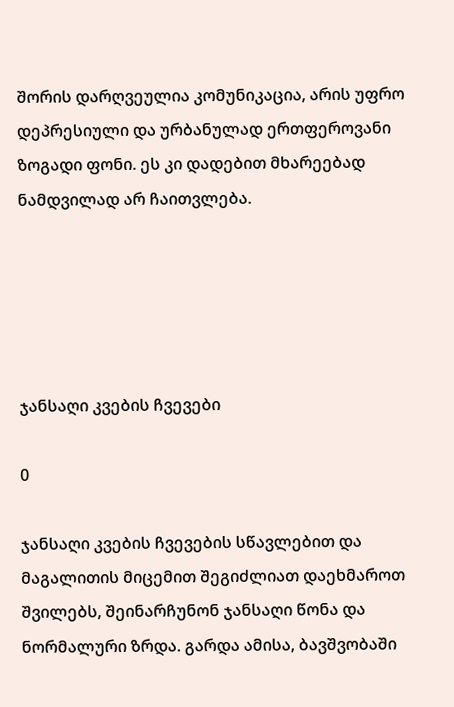შორის დარღვეულია კომუნიკაცია, არის უფრო დეპრესიული და ურბანულად ერთფეროვანი ზოგადი ფონი. ეს კი დადებით მხარეებად ნამდვილად არ ჩაითვლება.





ჯანსაღი კვების ჩვევები

0

ჯანსაღი კვების ჩვევების სწავლებით და მაგალითის მიცემით შეგიძლიათ დაეხმაროთ შვილებს, შეინარჩუნონ ჯანსაღი წონა და ნორმალური ზრდა. გარდა ამისა, ბავშვობაში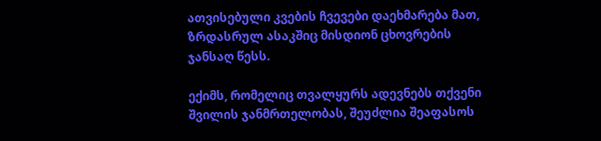ათვისებული კვების ჩვევები დაეხმარება მათ, ზრდასრულ ასაკშიც მისდიონ ცხოვრების ჯანსაღ წესს.

ექიმს, რომელიც თვალყურს ადევნებს თქვენი შვილის ჯანმრთელობას, შეუძლია შეაფასოს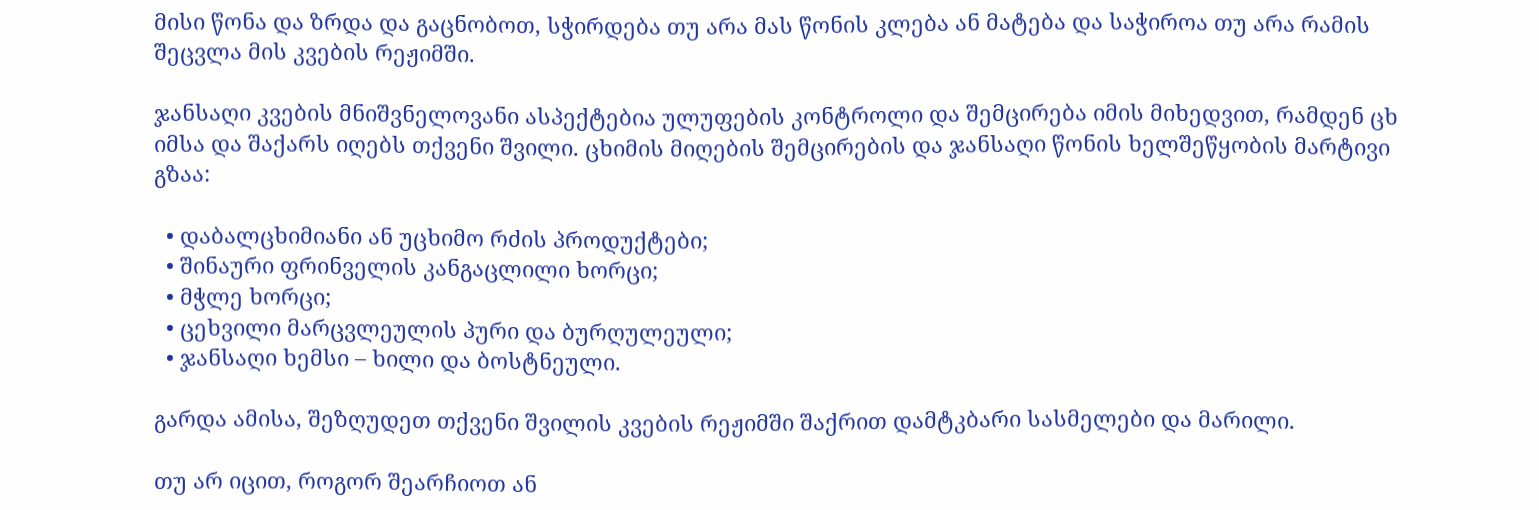მისი წონა და ზრდა და გაცნობოთ, სჭირდება თუ არა მას წონის კლება ან მატება და საჭიროა თუ არა რამის შეცვლა მის კვების რეჟიმში.

ჯანსაღი კვების მნიშვნელოვანი ასპექტებია ულუფების კონტროლი და შემცირება იმის მიხედვით, რამდენ ცხ  იმსა და შაქარს იღებს თქვენი შვილი. ცხიმის მიღების შემცირების და ჯანსაღი წონის ხელშეწყობის მარტივი გზაა:

  • დაბალცხიმიანი ან უცხიმო რძის პროდუქტები;
  • შინაური ფრინველის კანგაცლილი ხორცი;
  • მჭლე ხორცი;
  • ცეხვილი მარცვლეულის პური და ბურღულეული;
  • ჯანსაღი ხემსი – ხილი და ბოსტნეული.

გარდა ამისა, შეზღუდეთ თქვენი შვილის კვების რეჟიმში შაქრით დამტკბარი სასმელები და მარილი.

თუ არ იცით, როგორ შეარჩიოთ ან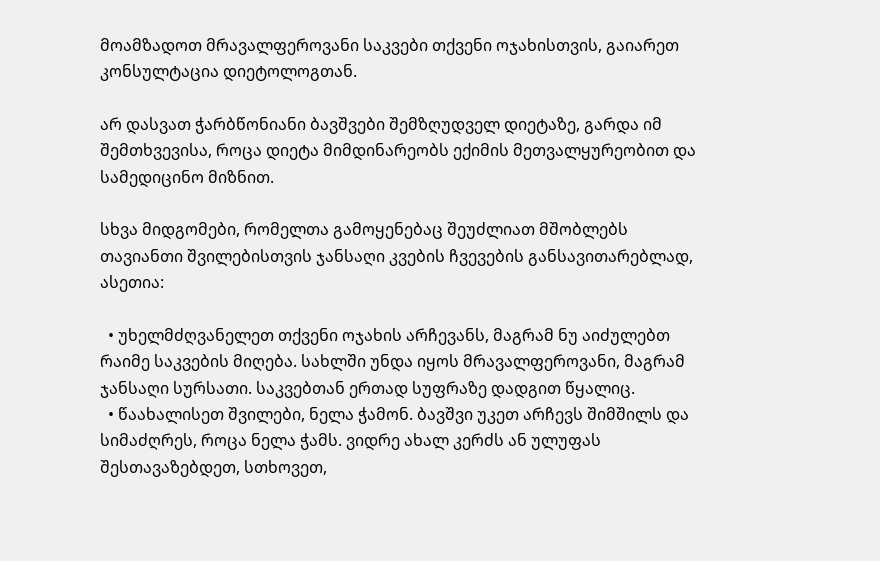მოამზადოთ მრავალფეროვანი საკვები თქვენი ოჯახისთვის, გაიარეთ კონსულტაცია დიეტოლოგთან.

არ დასვათ ჭარბწონიანი ბავშვები შემზღუდველ დიეტაზე, გარდა იმ შემთხვევისა, როცა დიეტა მიმდინარეობს ექიმის მეთვალყურეობით და სამედიცინო მიზნით.

სხვა მიდგომები, რომელთა გამოყენებაც შეუძლიათ მშობლებს თავიანთი შვილებისთვის ჯანსაღი კვების ჩვევების განსავითარებლად, ასეთია:

  • უხელმძღვანელეთ თქვენი ოჯახის არჩევანს, მაგრამ ნუ აიძულებთ რაიმე საკვების მიღება. სახლში უნდა იყოს მრავალფეროვანი, მაგრამ ჯანსაღი სურსათი. საკვებთან ერთად სუფრაზე დადგით წყალიც.
  • წაახალისეთ შვილები, ნელა ჭამონ. ბავშვი უკეთ არჩევს შიმშილს და სიმაძღრეს, როცა ნელა ჭამს. ვიდრე ახალ კერძს ან ულუფას შესთავაზებდეთ, სთხოვეთ,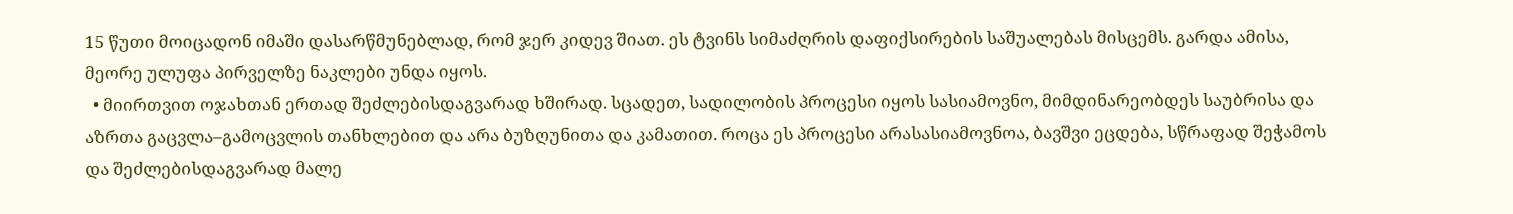15 წუთი მოიცადონ იმაში დასარწმუნებლად, რომ ჯერ კიდევ შიათ. ეს ტვინს სიმაძღრის დაფიქსირების საშუალებას მისცემს. გარდა ამისა, მეორე ულუფა პირველზე ნაკლები უნდა იყოს.
  • მიირთვით ოჯახთან ერთად შეძლებისდაგვარად ხშირად. სცადეთ, სადილობის პროცესი იყოს სასიამოვნო, მიმდინარეობდეს საუბრისა და აზრთა გაცვლა–გამოცვლის თანხლებით და არა ბუზღუნითა და კამათით. როცა ეს პროცესი არასასიამოვნოა, ბავშვი ეცდება, სწრაფად შეჭამოს და შეძლებისდაგვარად მალე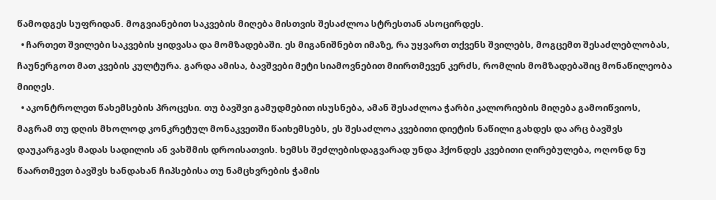წამოდგეს სუფრიდან. მოგვიანებით საკვების მიღება მისთვის შესაძლოა სტრესთან ასოცირდეს.
  • ჩართეთ შვილები საკვების ყიდვასა და მომზადებაში. ეს მიგანიშნებთ იმაზე, რა უყვართ თქვენს შვილებს, მოგცემთ შესაძლებლობას, ჩაუნერგოთ მათ კვების კულტურა. გარდა ამისა, ბავშვები მეტი სიამოვნებით მიირთმევენ კერძს, რომლის მომზადებაშიც მონაწილეობა მიიღეს.
  • აკონტროლეთ წახემსების პროცესი. თუ ბავშვი გამუდმებით ისუსნება, ამან შესაძლოა ჭარბი კალორიების მიღება გამოიწვიოს, მაგრამ თუ დღის მხოლოდ კონკრეტულ მონაკვეთში წაიხემსებს, ეს შესაძლოა კვებითი დიეტის ნაწილი გახდეს და არც ბავშვს დაუკარგავს მადას სადილის ან ვახშმის დროისათვის. ხემსს შეძლებისდაგვარად უნდა ჰქონდეს კვებითი ღირებულება, ოღონდ ნუ წაართმევთ ბავშვს ხანდახან ჩიპსებისა თუ ნამცხვრების ჭამის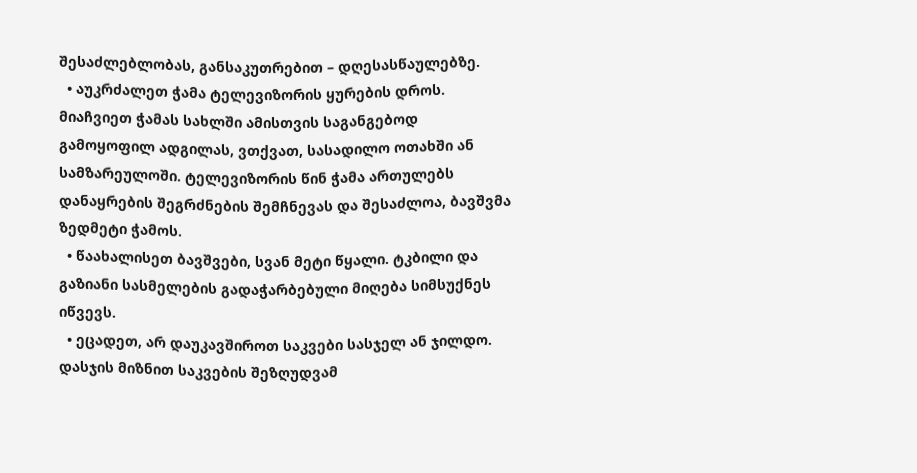შესაძლებლობას, განსაკუთრებით – დღესასწაულებზე.
  • აუკრძალეთ ჭამა ტელევიზორის ყურების დროს. მიაჩვიეთ ჭამას სახლში ამისთვის საგანგებოდ გამოყოფილ ადგილას, ვთქვათ, სასადილო ოთახში ან სამზარეულოში. ტელევიზორის წინ ჭამა ართულებს დანაყრების შეგრძნების შემჩნევას და შესაძლოა, ბავშვმა ზედმეტი ჭამოს.
  • წაახალისეთ ბავშვები, სვან მეტი წყალი. ტკბილი და გაზიანი სასმელების გადაჭარბებული მიღება სიმსუქნეს იწვევს.
  • ეცადეთ, არ დაუკავშიროთ საკვები სასჯელ ან ჯილდო. დასჯის მიზნით საკვების შეზღუდვამ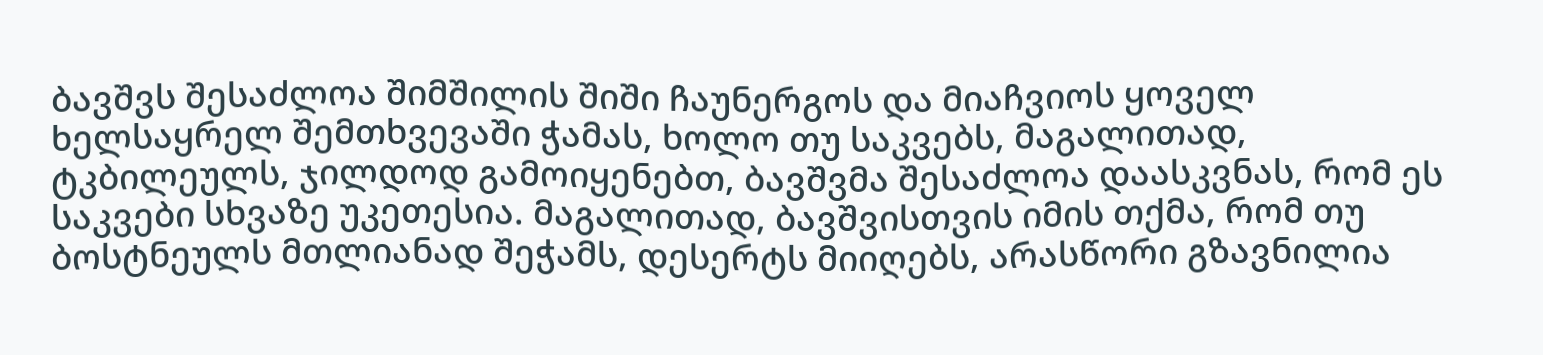ბავშვს შესაძლოა შიმშილის შიში ჩაუნერგოს და მიაჩვიოს ყოველ ხელსაყრელ შემთხვევაში ჭამას, ხოლო თუ საკვებს, მაგალითად, ტკბილეულს, ჯილდოდ გამოიყენებთ, ბავშვმა შესაძლოა დაასკვნას, რომ ეს საკვები სხვაზე უკეთესია. მაგალითად, ბავშვისთვის იმის თქმა, რომ თუ ბოსტნეულს მთლიანად შეჭამს, დესერტს მიიღებს, არასწორი გზავნილია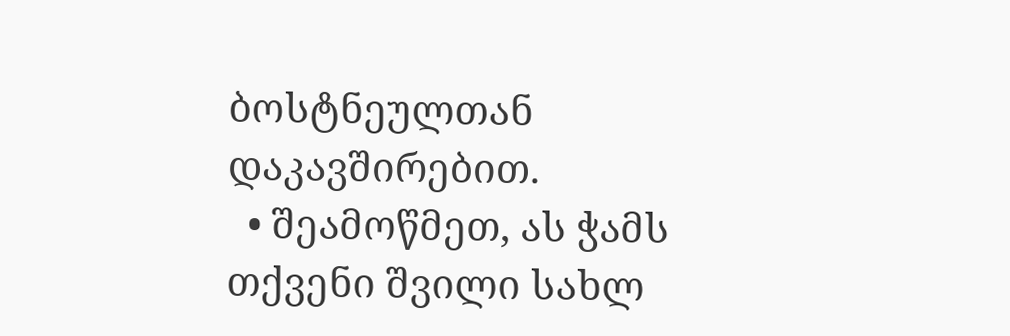ბოსტნეულთან დაკავშირებით.
  • შეამოწმეთ, ას ჭამს თქვენი შვილი სახლ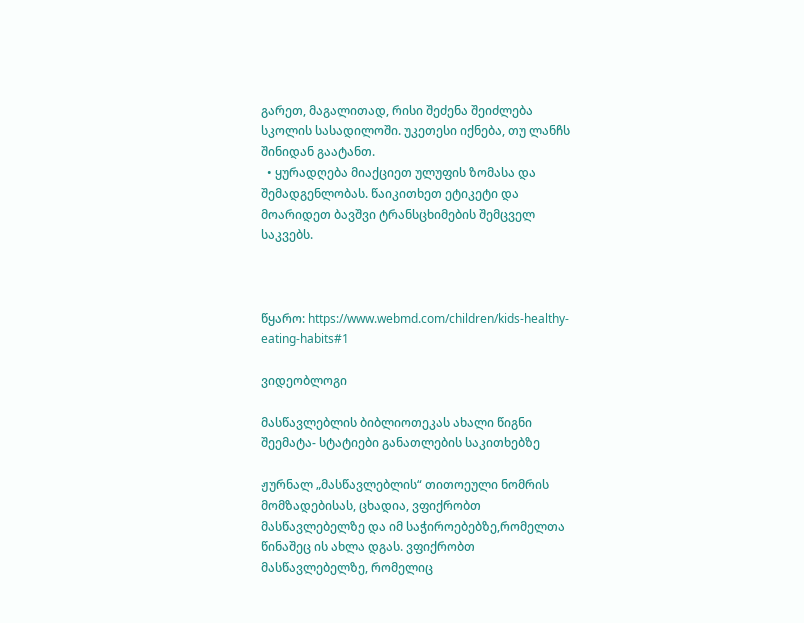გარეთ, მაგალითად, რისი შეძენა შეიძლება სკოლის სასადილოში. უკეთესი იქნება, თუ ლანჩს შინიდან გაატანთ.
  • ყურადღება მიაქციეთ ულუფის ზომასა და შემადგენლობას. წაიკითხეთ ეტიკეტი და მოარიდეთ ბავშვი ტრანსცხიმების შემცველ საკვებს.



წყარო: https://www.webmd.com/children/kids-healthy-eating-habits#1

ვიდეობლოგი

მასწავლებლის ბიბლიოთეკას ახალი წიგნი შეემატა- სტატიები განათლების საკითხებზე

ჟურნალ „მასწავლებლის“ თითოეული ნომრის მომზადებისას, ცხადია, ვფიქრობთ მასწავლებელზე და იმ საჭიროებებზე,რომელთა წინაშეც ის ახლა დგას. ვფიქრობთ მასწავლებელზე, რომელიც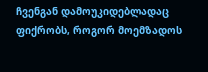ჩვენგან დამოუკიდებლადაც ფიქრობს, როგორ მოემზადოს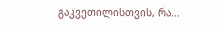გაკვეთილისთვის, რა...